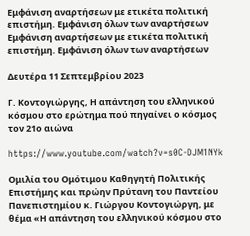Εμφάνιση αναρτήσεων με ετικέτα πολιτική επιστήμη. Εμφάνιση όλων των αναρτήσεων
Εμφάνιση αναρτήσεων με ετικέτα πολιτική επιστήμη. Εμφάνιση όλων των αναρτήσεων

Δευτέρα 11 Σεπτεμβρίου 2023

Γ. Κοντογιώργης, Η απάντηση του ελληνικού κόσμου στο ερώτημα πού πηγαίνει ο κόσμος τον 21ο αιώνα

https://www.youtube.com/watch?v=s0C-DJM1NYk

Ομιλία του Ομότιμου Καθηγητή Πολιτικής Επιστήμης και πρώην Πρύτανη του Παντείου Πανεπιστημίου κ. Γιώργου Κοντογιώργη, με θέμα «Η απάντηση του ελληνικού κόσμου στο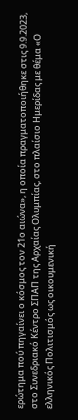ερώτημα πού πηγαίνει ο κόσμος τον 21ο αιώνα», η οποία πραγματοποιήθηκε στις 9.9.2023, στο Συνεδριακό Κέντρο ΣΠΑΠ της Αρχαίας Ολυμπίας, στο πλαίσιο Ημερίδας με θέμα «Ο ελληνικός Πολιτισμός ως οικουμενική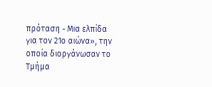πρόταση - Μια ελπίδα για τον 21ο αιώνα», την οποία διοργάνωσαν το Τμήμα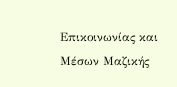Επικοινωνίας και Μέσων Μαζικής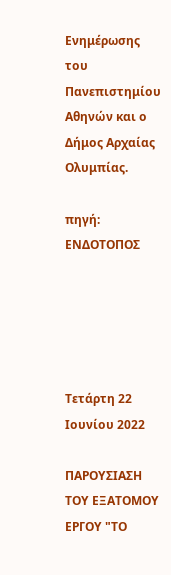Ενημέρωσης του Πανεπιστημίου Αθηνών και ο Δήμος Αρχαίας Ολυμπίας.

πηγή: ΕΝΔΟΤΟΠΟΣ





Τετάρτη 22 Ιουνίου 2022

ΠΑΡΟΥΣΙΑΣΗ ΤΟΥ ΕΞΑΤΟΜΟΥ ΕΡΓΟΥ "ΤΟ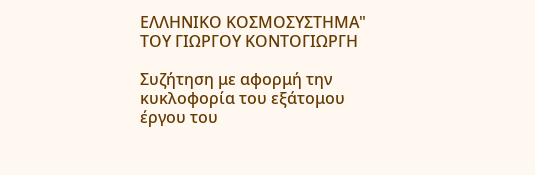ΕΛΛΗΝΙΚΟ ΚΟΣΜΟΣΥΣΤΗΜΑ" ΤΟΥ ΓΙΩΡΓΟΥ ΚΟΝΤΟΓΙΩΡΓΗ

Συζήτηση με αφορμή την κυκλοφορία του εξάτομου έργου του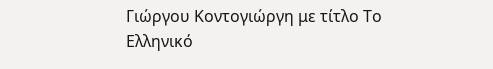Γιώργου Κοντογιώργη με τίτλο Το Ελληνικό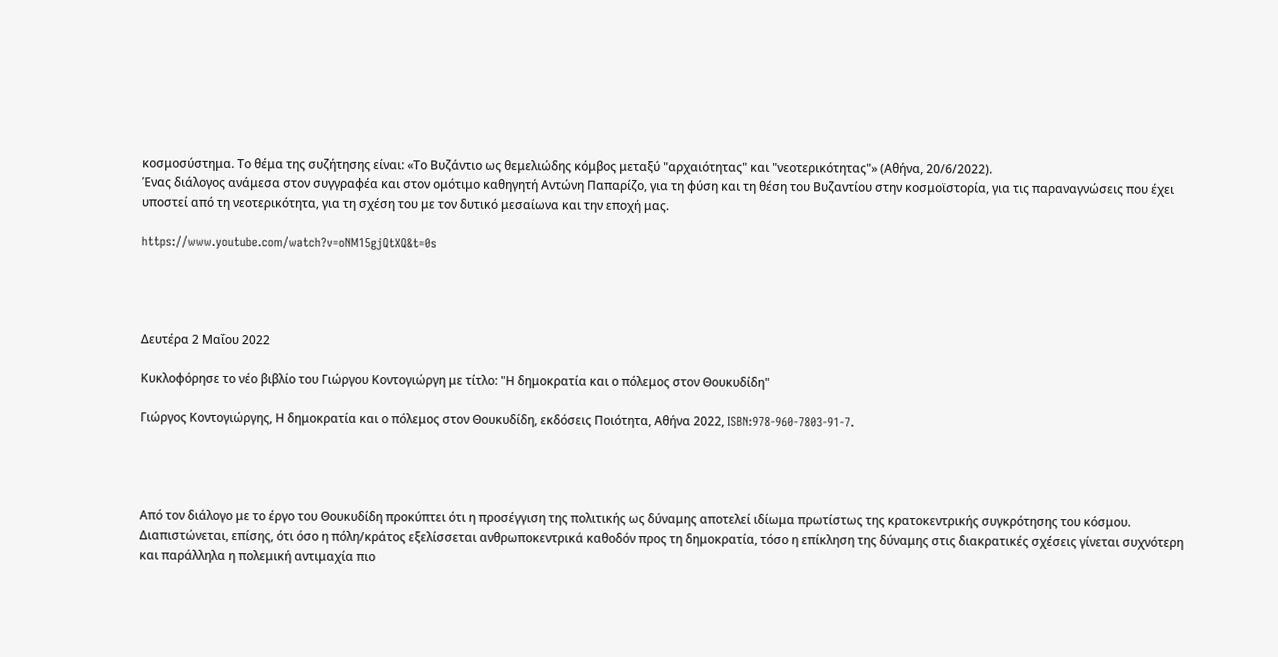κοσμοσύστημα. Το θέμα της συζήτησης είναι: «Το Βυζάντιο ως θεμελιώδης κόμβος μεταξύ "αρχαιότητας" και "νεοτερικότητας"» (Αθήνα, 20/6/2022).
Ένας διάλογος ανάμεσα στον συγγραφέα και στον ομότιμο καθηγητή Αντώνη Παπαρίζο, για τη φύση και τη θέση του Βυζαντίου στην κοσμοϊστορία, για τις παραναγνώσεις που έχει υποστεί από τη νεοτερικότητα, για τη σχέση του με τον δυτικό μεσαίωνα και την εποχή μας.

https://www.youtube.com/watch?v=oNM15gjQtXQ&t=0s




Δευτέρα 2 Μαΐου 2022

Κυκλοφόρησε το νέο βιβλίο του Γιώργου Κοντογιώργη με τίτλο: "Η δημοκρατία και ο πόλεμος στον Θουκυδίδη"

Γιώργος Κοντογιώργης, Η δημοκρατία και ο πόλεμος στον Θουκυδίδη, εκδόσεις Ποιότητα, Αθήνα 2022, ISBN:978-960-7803-91-7.




Από τον διάλογο με το έργο του Θουκυδίδη προκύπτει ότι η προσέγγιση της πολιτικής ως δύναμης αποτελεί ιδίωμα πρωτίστως της κρατοκεντρικής συγκρότησης του κόσμου. Διαπιστώνεται, επίσης, ότι όσο η πόλη/κράτος εξελίσσεται ανθρωποκεντρικά καθοδόν προς τη δημοκρατία, τόσο η επίκληση της δύναμης στις διακρατικές σχέσεις γίνεται συχνότερη και παράλληλα η πολεμική αντιμαχία πιο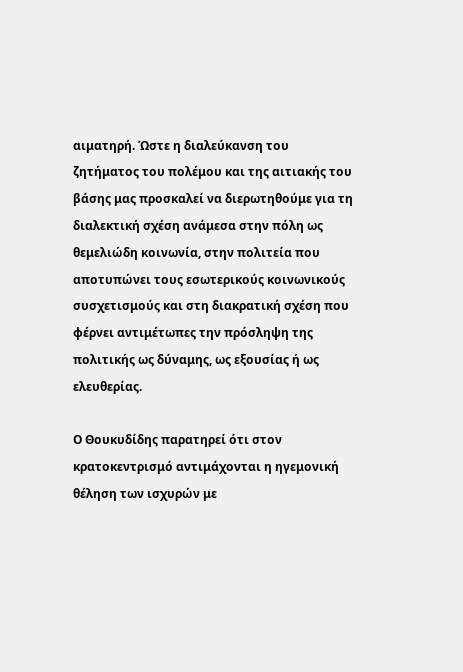αιματηρή. Ώστε η διαλεύκανση του ζητήματος του πολέμου και της αιτιακής του βάσης μας προσκαλεί να διερωτηθούμε για τη διαλεκτική σχέση ανάμεσα στην πόλη ως θεμελιώδη κοινωνία, στην πολιτεία που αποτυπώνει τους εσωτερικούς κοινωνικούς συσχετισμούς και στη διακρατική σχέση που φέρνει αντιμέτωπες την πρόσληψη της πολιτικής ως δύναμης, ως εξουσίας ή ως ελευθερίας.

Ο Θουκυδίδης παρατηρεί ότι στον κρατοκεντρισμό αντιμάχονται η ηγεμονική θέληση των ισχυρών με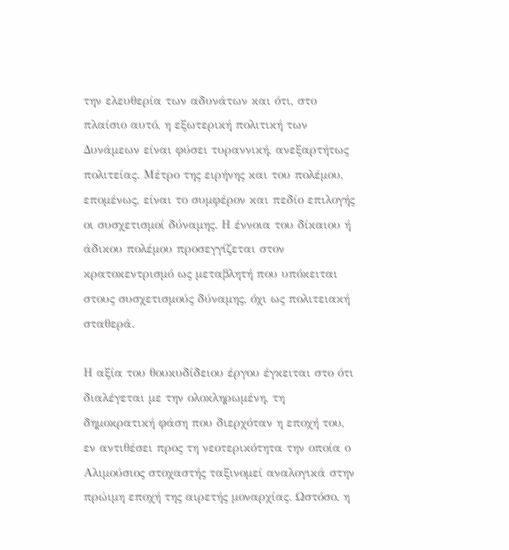την ελευθερία των αδυνάτων και ότι, στο πλαίσιο αυτό, η εξωτερική πολιτική των Δυνάμεων είναι φύσει τυραννική, ανεξαρτήτως πολιτείας. Μέτρο της ειρήνης και του πολέμου, επομένως, είναι το συμφέρον και πεδίο επιλογής οι συσχετισμοί δύναμης. Η έννοια του δίκαιου ή άδικου πολέμου προσεγγίζεται στον κρατοκεντρισμό ως μεταβλητή που υπόκειται στους συσχετισμούς δύναμης, όχι ως πολιτειακή σταθερά.

Η αξία του θουκυδίδειου έργου έγκειται στο ότι διαλέγεται με την ολοκληρωμένη, τη δημοκρατική φάση που διερχόταν η εποχή του, εν αντιθέσει προς τη νεοτερικότητα την οποία ο Αλιμούσιος στοχαστής ταξινομεί αναλογικά στην πρώιμη εποχή της αιρετής μοναρχίας. Ωστόσο, η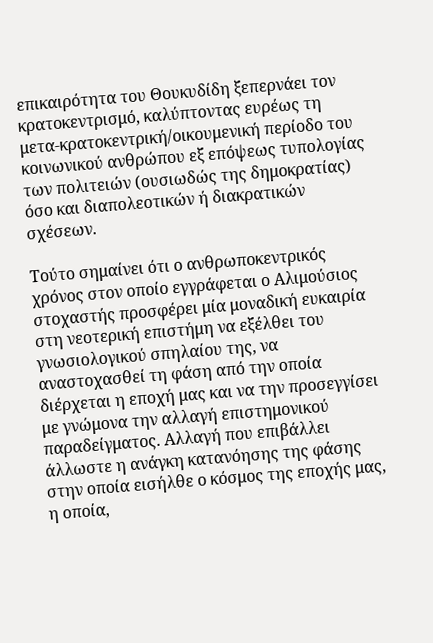επικαιρότητα του Θουκυδίδη ξεπερνάει τον κρατοκεντρισμό, καλύπτοντας ευρέως τη μετα-κρατοκεντρική/οικουμενική περίοδο του κοινωνικού ανθρώπου εξ επόψεως τυπολογίας των πολιτειών (ουσιωδώς της δημοκρατίας) όσο και διαπολεοτικών ή διακρατικών σχέσεων.

Τούτο σημαίνει ότι ο ανθρωποκεντρικός χρόνος στον οποίο εγγράφεται ο Αλιμούσιος στοχαστής προσφέρει μία μοναδική ευκαιρία στη νεοτερική επιστήμη να εξέλθει του γνωσιολογικού σπηλαίου της, να αναστοχασθεί τη φάση από την οποία διέρχεται η εποχή μας και να την προσεγγίσει με γνώμονα την αλλαγή επιστημονικού παραδείγματος. Αλλαγή που επιβάλλει άλλωστε η ανάγκη κατανόησης της φάσης στην οποία εισήλθε ο κόσμος της εποχής μας, η οποία,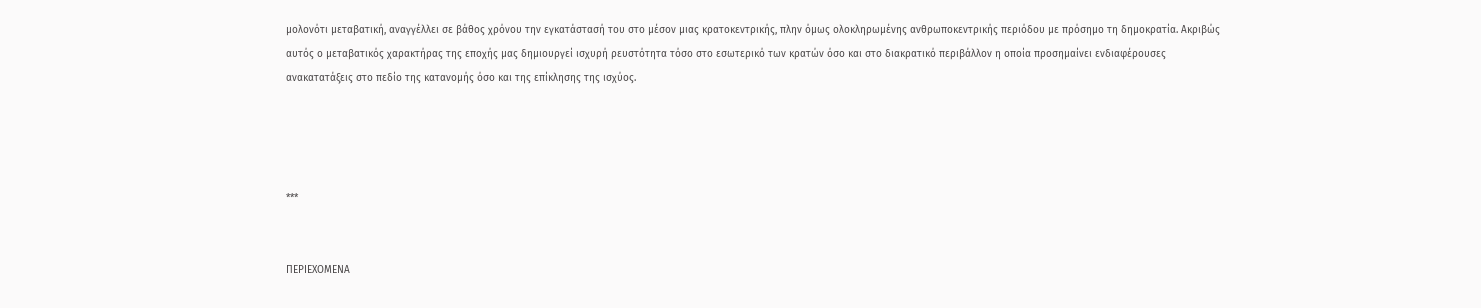μολονότι μεταβατική, αναγγέλλει σε βάθος χρόνου την εγκατάστασή του στο μέσον μιας κρατοκεντρικής, πλην όμως ολοκληρωμένης ανθρωποκεντρικής περιόδου με πρόσημο τη δημοκρατία. Ακριβώς αυτός ο μεταβατικός χαρακτήρας της εποχής μας δημιουργεί ισχυρή ρευστότητα τόσο στο εσωτερικό των κρατών όσο και στο διακρατικό περιβάλλον η οποία προσημαίνει ενδιαφέρουσες ανακατατάξεις στο πεδίο της κατανομής όσο και της επίκλησης της ισχύος.




***


ΠΕΡΙΕΧΟΜΕΝΑ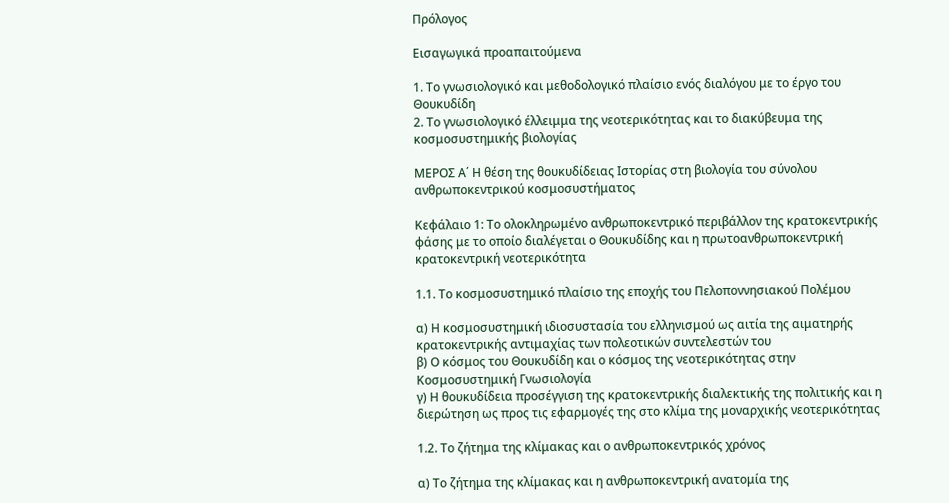Πρόλογος

Εισαγωγικά προαπαιτούμενα

1. Το γνωσιολογικό και μεθοδολογικό πλαίσιο ενός διαλόγου με το έργο του Θουκυδίδη
2. Το γνωσιολογικό έλλειμμα της νεοτερικότητας και το διακύβευμα της κοσμοσυστημικής βιολογίας

ΜΕΡΟΣ Α΄ Η θέση της θουκυδίδειας Ιστορίας στη βιολογία του σύνολου ανθρωποκεντρικού κοσμοσυστήματος

Κεφάλαιο 1: Το ολοκληρωμένο ανθρωποκεντρικό περιβάλλον της κρατοκεντρικής φάσης με το οποίο διαλέγεται ο Θουκυδίδης και η πρωτοανθρωποκεντρική κρατοκεντρική νεοτερικότητα

1.1. Το κοσμοσυστημικό πλαίσιο της εποχής του Πελοποννησιακού Πολέμου

α) Η κοσμοσυστημική ιδιοσυστασία του ελληνισμού ως αιτία της αιματηρής κρατοκεντρικής αντιμαχίας των πολεοτικών συντελεστών του
β) Ο κόσμος του Θουκυδίδη και ο κόσμος της νεοτερικότητας στην Κοσμοσυστημική Γνωσιολογία
γ) Η θουκυδίδεια προσέγγιση της κρατοκεντρικής διαλεκτικής της πολιτικής και η διερώτηση ως προς τις εφαρμογές της στο κλίμα της μοναρχικής νεοτερικότητας

1.2. Το ζήτημα της κλίμακας και ο ανθρωποκεντρικός χρόνος

α) Το ζήτημα της κλίμακας και η ανθρωποκεντρική ανατομία της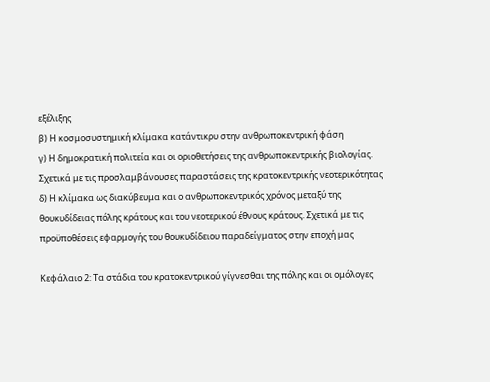εξέλιξης
β) Η κοσμοσυστημική κλίμακα κατάντικρυ στην ανθρωποκεντρική φάση
γ) Η δημοκρατική πολιτεία και οι οριοθετήσεις της ανθρωποκεντρικής βιολογίας. Σχετικά με τις προσλαμβάνουσες παραστάσεις της κρατοκεντρικής νεοτερικότητας
δ) Η κλίμακα ως διακύβευμα και ο ανθρωποκεντρικός χρόνος μεταξύ της θουκυδίδειας πόλης κράτους και του νεοτερικού έθνους κράτους. Σχετικά με τις προϋποθέσεις εφαρμογής του θουκυδίδειου παραδείγματος στην εποχή μας

Κεφάλαιο 2: Τα στάδια του κρατοκεντρικού γίγνεσθαι της πόλης και οι ομόλογες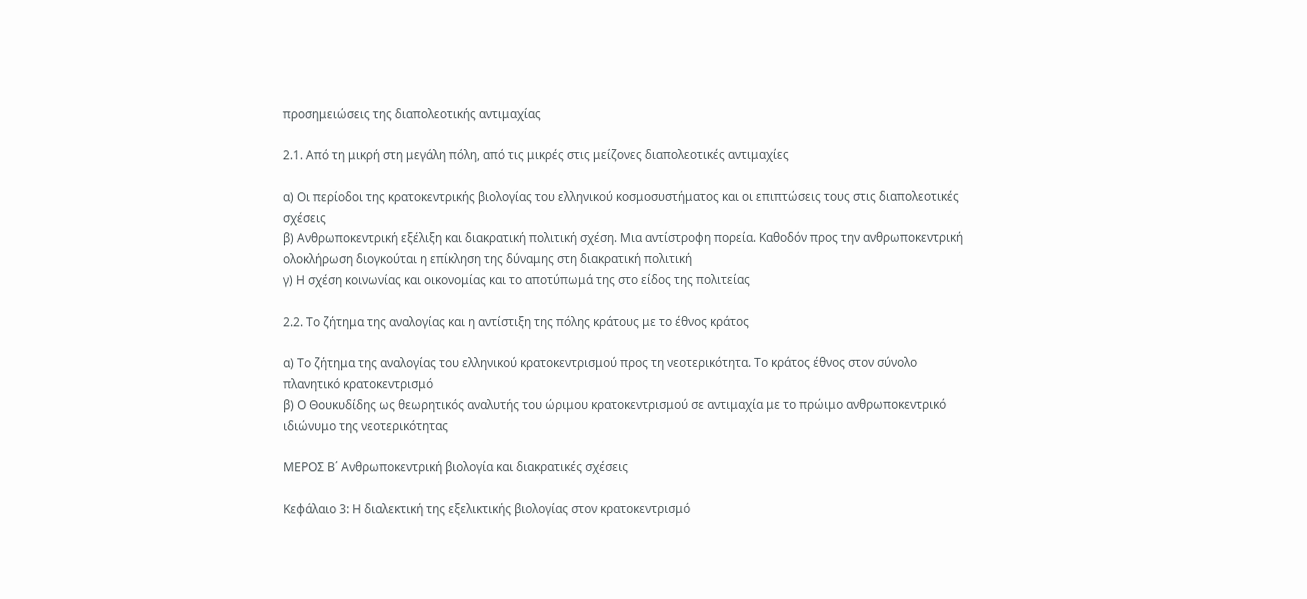προσημειώσεις της διαπολεοτικής αντιμαχίας

2.1. Από τη μικρή στη μεγάλη πόλη, από τις μικρές στις μείζονες διαπολεοτικές αντιμαχίες

α) Οι περίοδοι της κρατοκεντρικής βιολογίας του ελληνικού κοσμοσυστήματος και οι επιπτώσεις τους στις διαπολεοτικές σχέσεις
β) Ανθρωποκεντρική εξέλιξη και διακρατική πολιτική σχέση. Μια αντίστροφη πορεία. Καθοδόν προς την ανθρωποκεντρική ολοκλήρωση διογκούται η επίκληση της δύναμης στη διακρατική πολιτική
γ) Η σχέση κοινωνίας και οικονομίας και το αποτύπωμά της στο είδος της πολιτείας

2.2. Το ζήτημα της αναλογίας και η αντίστιξη της πόλης κράτους με το έθνος κράτος

α) Το ζήτημα της αναλογίας του ελληνικού κρατοκεντρισμού προς τη νεοτερικότητα. Το κράτος έθνος στον σύνολο πλανητικό κρατοκεντρισμό
β) Ο Θουκυδίδης ως θεωρητικός αναλυτής του ώριμου κρατοκεντρισμού σε αντιμαχία με το πρώιμο ανθρωποκεντρικό ιδιώνυμο της νεοτερικότητας

ΜΕΡΟΣ Β΄ Ανθρωποκεντρική βιολογία και διακρατικές σχέσεις

Κεφάλαιο 3: Η διαλεκτική της εξελικτικής βιολογίας στον κρατοκεντρισμό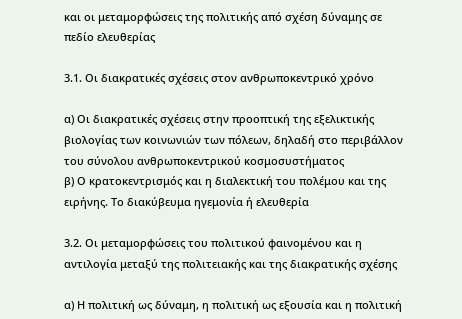και οι μεταμορφώσεις της πολιτικής από σχέση δύναμης σε πεδίο ελευθερίας

3.1. Οι διακρατικές σχέσεις στον ανθρωποκεντρικό χρόνο

α) Οι διακρατικές σχέσεις στην προοπτική της εξελικτικής βιολογίας των κοινωνιών των πόλεων, δηλαδή στο περιβάλλον του σύνολου ανθρωποκεντρικού κοσμοσυστήματος
β) Ο κρατοκεντρισμός και η διαλεκτική του πολέμου και της ειρήνης. Το διακύβευμα ηγεμονία ή ελευθερία

3.2. Οι μεταμορφώσεις του πολιτικού φαινομένου και η αντιλογία μεταξύ της πολιτειακής και της διακρατικής σχέσης

α) Η πολιτική ως δύναμη, η πολιτική ως εξουσία και η πολιτική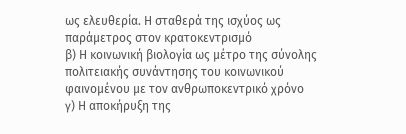ως ελευθερία. Η σταθερά της ισχύος ως παράμετρος στον κρατοκεντρισμό
β) Η κοινωνική βιολογία ως μέτρο της σύνολης πολιτειακής συνάντησης του κοινωνικού φαινομένου με τον ανθρωποκεντρικό χρόνο
γ) Η αποκήρυξη της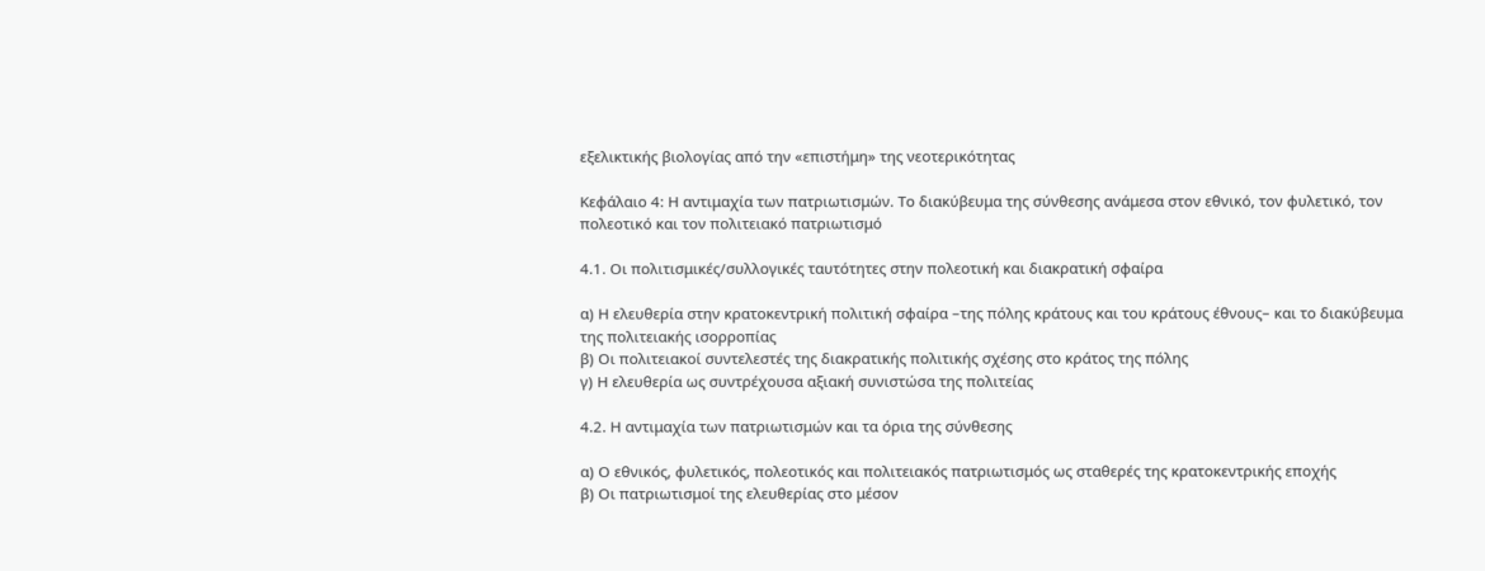εξελικτικής βιολογίας από την «επιστήμη» της νεοτερικότητας

Κεφάλαιο 4: Η αντιμαχία των πατριωτισμών. Το διακύβευμα της σύνθεσης ανάμεσα στον εθνικό, τον φυλετικό, τον πολεοτικό και τον πολιτειακό πατριωτισμό

4.1. Οι πολιτισμικές/συλλογικές ταυτότητες στην πολεοτική και διακρατική σφαίρα

α) Η ελευθερία στην κρατοκεντρική πολιτική σφαίρα –της πόλης κράτους και του κράτους έθνους– και το διακύβευμα της πολιτειακής ισορροπίας
β) Οι πολιτειακοί συντελεστές της διακρατικής πολιτικής σχέσης στο κράτος της πόλης
γ) Η ελευθερία ως συντρέχουσα αξιακή συνιστώσα της πολιτείας

4.2. Η αντιμαχία των πατριωτισμών και τα όρια της σύνθεσης

α) Ο εθνικός, φυλετικός, πολεοτικός και πολιτειακός πατριωτισμός ως σταθερές της κρατοκεντρικής εποχής
β) Οι πατριωτισμοί της ελευθερίας στο μέσον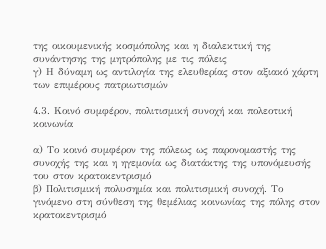της οικουμενικής κοσμόπολης και η διαλεκτική της συνάντησης της μητρόπολης με τις πόλεις
γ) Η δύναμη ως αντιλογία της ελευθερίας στον αξιακό χάρτη των επιμέρους πατριωτισμών

4.3. Κοινό συμφέρον, πολιτισμική συνοχή και πολεοτική κοινωνία

α) Το κοινό συμφέρον της πόλεως ως παρονομαστής της συνοχής της και η ηγεμονία ως διατάκτης της υπονόμευσής του στον κρατοκεντρισμό
β) Πολιτισμική πολυσημία και πολιτισμική συνοχή. Το γινόμενο στη σύνθεση της θεμέλιας κοινωνίας της πόλης στον κρατοκεντρισμό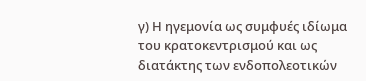γ) Η ηγεμονία ως συμφυές ιδίωμα του κρατοκεντρισμού και ως διατάκτης των ενδοπολεοτικών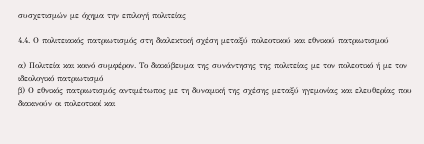συσχετισμών με όχημα την επιλογή πολιτείας

4.4. Ο πολιτειακός πατριωτισμός στη διαλεκτική σχέση μεταξύ πολεοτικού και εθνικού πατριωτισμού

α) Πολιτεία και κοινό συμφέρον. Το διακύβευμα της συνάντησης της πολιτείας με τον πολεοτικό ή με τον ιδεολογικό πατριωτισμό
β) Ο εθνικός πατριωτισμός αντιμέτωπος με τη δυναμική της σχέσης μεταξύ ηγεμονίας και ελευθερίας που διακινούν οι πολεοτικοί και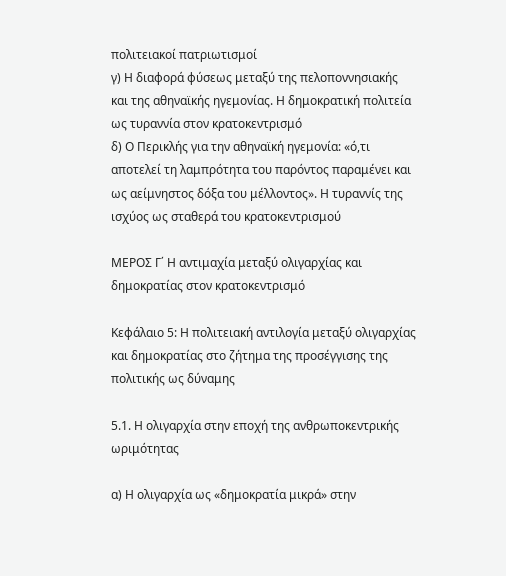πολιτειακοί πατριωτισμοί
γ) Η διαφορά φύσεως μεταξύ της πελοποννησιακής και της αθηναϊκής ηγεμονίας. Η δημοκρατική πολιτεία ως τυραννία στον κρατοκεντρισμό
δ) Ο Περικλής για την αθηναϊκή ηγεμονία: «ό,τι αποτελεί τη λαμπρότητα του παρόντος παραμένει και ως αείμνηστος δόξα του μέλλοντος». Η τυραννίς της ισχύος ως σταθερά του κρατοκεντρισμού

ΜΕΡΟΣ Γ΄ Η αντιμαχία μεταξύ ολιγαρχίας και δημοκρατίας στον κρατοκεντρισμό

Κεφάλαιο 5: Η πολιτειακή αντιλογία μεταξύ ολιγαρχίας και δημοκρατίας στο ζήτημα της προσέγγισης της πολιτικής ως δύναμης

5.1. Η ολιγαρχία στην εποχή της ανθρωποκεντρικής ωριμότητας

α) Η ολιγαρχία ως «δημοκρατία μικρά» στην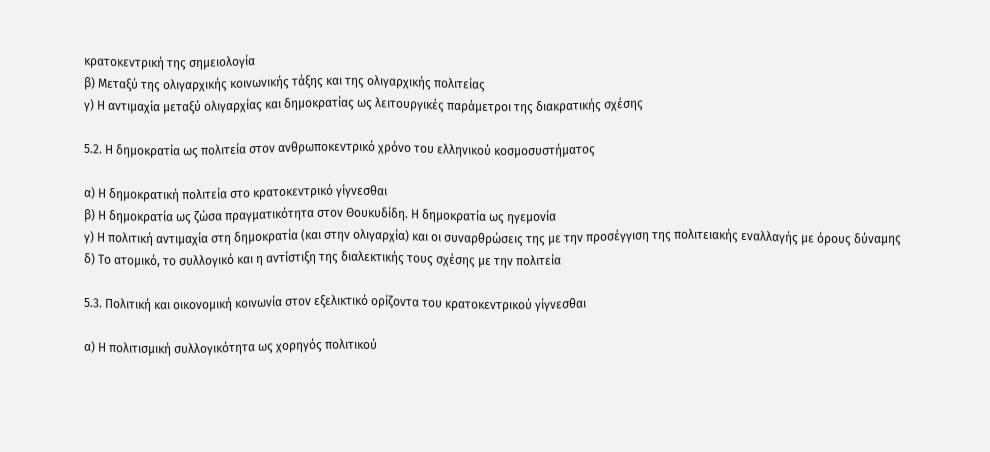κρατοκεντρική της σημειολογία
β) Μεταξύ της ολιγαρχικής κοινωνικής τάξης και της ολιγαρχικής πολιτείας
γ) Η αντιμαχία μεταξύ ολιγαρχίας και δημοκρατίας ως λειτουργικές παράμετροι της διακρατικής σχέσης

5.2. Η δημοκρατία ως πολιτεία στον ανθρωποκεντρικό χρόνο του ελληνικού κοσμοσυστήματος

α) Η δημοκρατική πολιτεία στο κρατοκεντρικό γίγνεσθαι
β) Η δημοκρατία ως ζώσα πραγματικότητα στον Θουκυδίδη. Η δημοκρατία ως ηγεμονία
γ) Η πολιτική αντιμαχία στη δημοκρατία (και στην ολιγαρχία) και οι συναρθρώσεις της με την προσέγγιση της πολιτειακής εναλλαγής με όρους δύναμης
δ) Το ατομικό, το συλλογικό και η αντίστιξη της διαλεκτικής τους σχέσης με την πολιτεία

5.3. Πολιτική και οικονομική κοινωνία στον εξελικτικό ορίζοντα του κρατοκεντρικού γίγνεσθαι

α) Η πολιτισμική συλλογικότητα ως χορηγός πολιτικού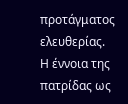προτάγματος ελευθερίας. Η έννοια της πατρίδας ως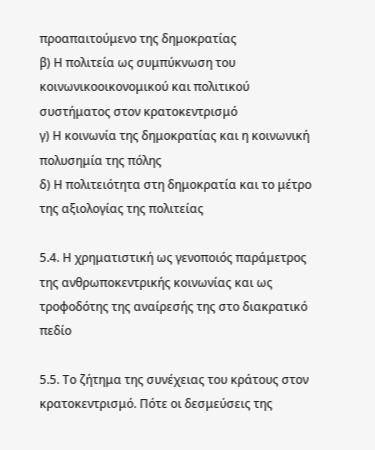προαπαιτούμενο της δημοκρατίας
β) Η πολιτεία ως συμπύκνωση του κοινωνικοοικονομικού και πολιτικού συστήματος στον κρατοκεντρισμό
γ) Η κοινωνία της δημοκρατίας και η κοινωνική πολυσημία της πόλης
δ) Η πολιτειότητα στη δημοκρατία και το μέτρο της αξιολογίας της πολιτείας

5.4. Η χρηματιστική ως γενοποιός παράμετρος της ανθρωποκεντρικής κοινωνίας και ως τροφοδότης της αναίρεσής της στο διακρατικό πεδίο

5.5. Το ζήτημα της συνέχειας του κράτους στον κρατοκεντρισμό. Πότε οι δεσμεύσεις της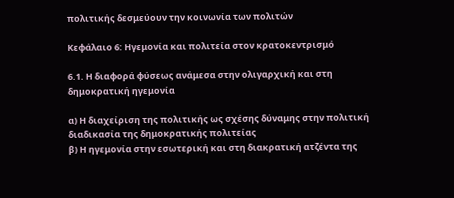πολιτικής δεσμεύουν την κοινωνία των πολιτών

Κεφάλαιο 6: Ηγεμονία και πολιτεία στον κρατοκεντρισμό

6.1. Η διαφορά φύσεως ανάμεσα στην ολιγαρχική και στη δημοκρατική ηγεμονία

α) Η διαχείριση της πολιτικής ως σχέσης δύναμης στην πολιτική διαδικασία της δημοκρατικής πολιτείας
β) Η ηγεμονία στην εσωτερική και στη διακρατική ατζέντα της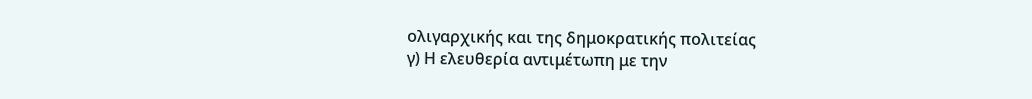ολιγαρχικής και της δημοκρατικής πολιτείας
γ) Η ελευθερία αντιμέτωπη με την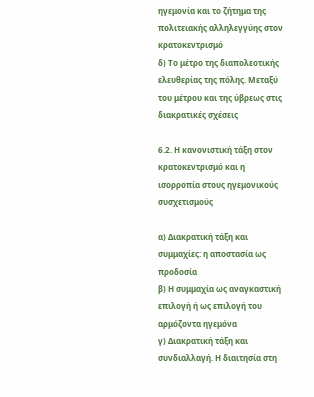ηγεμονία και το ζήτημα της πολιτειακής αλληλεγγύης στον κρατοκεντρισμό
δ) Το μέτρο της διαπολεοτικής ελευθερίας της πόλης. Μεταξύ του μέτρου και της ύβρεως στις διακρατικές σχέσεις

6.2. Η κανονιστική τάξη στον κρατοκεντρισμό και η ισορροπία στους ηγεμονικούς συσχετισμούς

α) Διακρατική τάξη και συμμαχίες: η αποστασία ως προδοσία
β) Η συμμαχία ως αναγκαστική επιλογή ή ως επιλογή του αρμόζοντα ηγεμόνα
γ) Διακρατική τάξη και συνδιαλλαγή. Η διαιτησία στη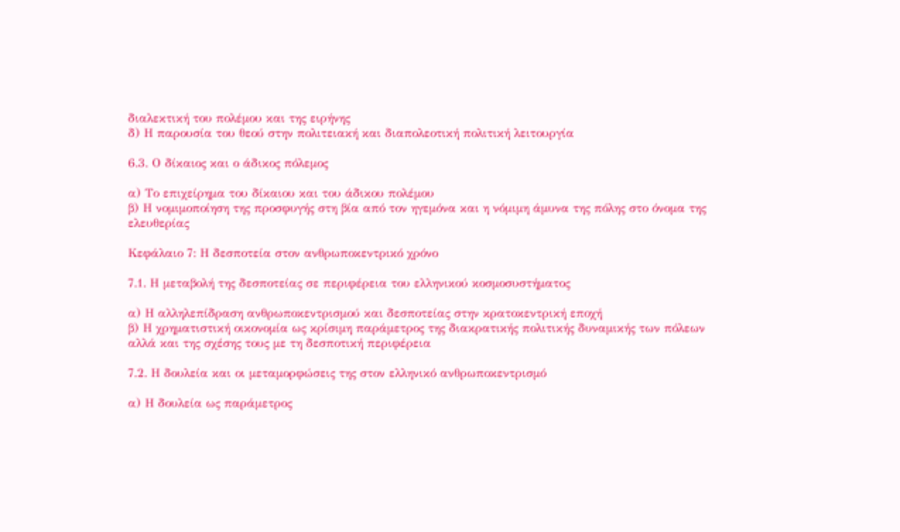διαλεκτική του πολέμου και της ειρήνης
δ) Η παρουσία του θεού στην πολιτειακή και διαπολεοτική πολιτική λειτουργία

6.3. Ο δίκαιος και ο άδικος πόλεμος

α) Το επιχείρημα του δίκαιου και του άδικου πολέμου
β) Η νομιμοποίηση της προσφυγής στη βία από τον ηγεμόνα και η νόμιμη άμυνα της πόλης στο όνομα της ελευθερίας

Κεφάλαιο 7: Η δεσποτεία στον ανθρωποκεντρικό χρόνο

7.1. Η μεταβολή της δεσποτείας σε περιφέρεια του ελληνικού κοσμοσυστήματος

α) Η αλληλεπίδραση ανθρωποκεντρισμού και δεσποτείας στην κρατοκεντρική εποχή
β) Η χρηματιστική οικονομία ως κρίσιμη παράμετρος της διακρατικής πολιτικής δυναμικής των πόλεων αλλά και της σχέσης τους με τη δεσποτική περιφέρεια

7.2. Η δουλεία και οι μεταμορφώσεις της στον ελληνικό ανθρωποκεντρισμό

α) Η δουλεία ως παράμετρος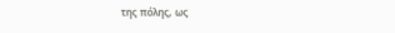της πόλης, ως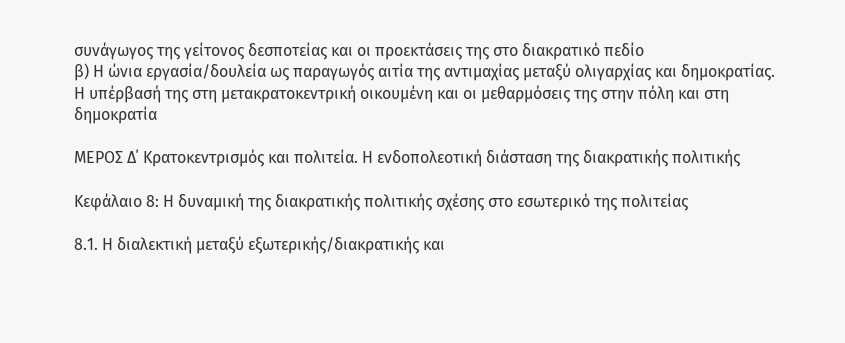συνάγωγος της γείτονος δεσποτείας και οι προεκτάσεις της στο διακρατικό πεδίο
β) Η ώνια εργασία/δουλεία ως παραγωγός αιτία της αντιμαχίας μεταξύ ολιγαρχίας και δημοκρατίας. Η υπέρβασή της στη μετακρατοκεντρική οικουμένη και οι μεθαρμόσεις της στην πόλη και στη δημοκρατία

ΜΕΡΟΣ Δ΄ Κρατοκεντρισμός και πολιτεία. Η ενδοπολεοτική διάσταση της διακρατικής πολιτικής

Κεφάλαιο 8: Η δυναμική της διακρατικής πολιτικής σχέσης στο εσωτερικό της πολιτείας

8.1. Η διαλεκτική μεταξύ εξωτερικής/διακρατικής και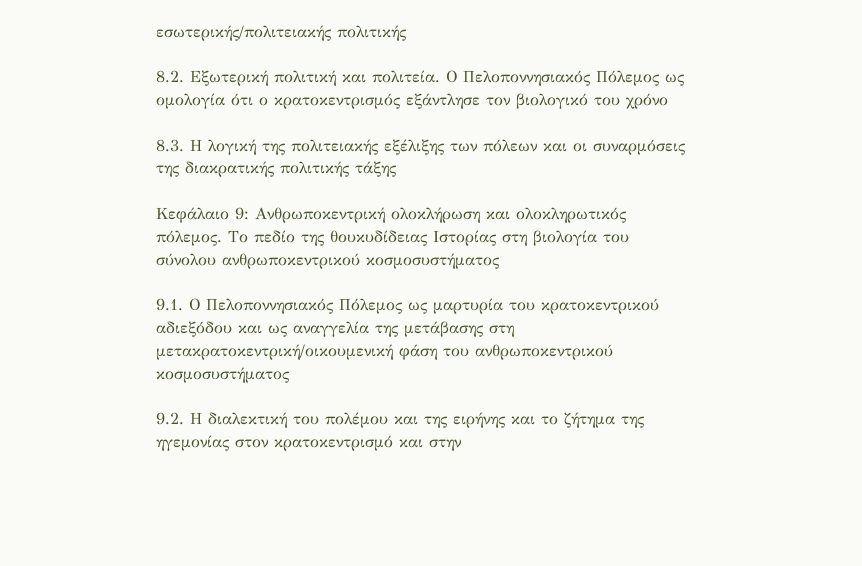εσωτερικής/πολιτειακής πολιτικής

8.2. Εξωτερική πολιτική και πολιτεία. Ο Πελοποννησιακός Πόλεμος ως ομολογία ότι ο κρατοκεντρισμός εξάντλησε τον βιολογικό του χρόνο

8.3. Η λογική της πολιτειακής εξέλιξης των πόλεων και οι συναρμόσεις της διακρατικής πολιτικής τάξης

Κεφάλαιο 9: Ανθρωποκεντρική ολοκλήρωση και ολοκληρωτικός πόλεμος. Το πεδίο της θουκυδίδειας Ιστορίας στη βιολογία του σύνολου ανθρωποκεντρικού κοσμοσυστήματος

9.1. Ο Πελοποννησιακός Πόλεμος ως μαρτυρία του κρατοκεντρικού αδιεξόδου και ως αναγγελία της μετάβασης στη μετακρατοκεντρική/οικουμενική φάση του ανθρωποκεντρικού κοσμοσυστήματος

9.2. Η διαλεκτική του πολέμου και της ειρήνης και το ζήτημα της ηγεμονίας στον κρατοκεντρισμό και στην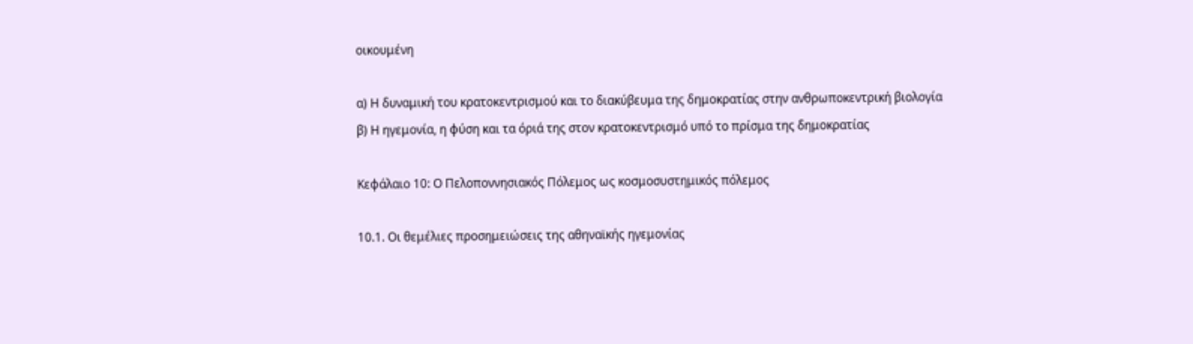οικουμένη

α) Η δυναμική του κρατοκεντρισμού και το διακύβευμα της δημοκρατίας στην ανθρωποκεντρική βιολογία
β) Η ηγεμονία, η φύση και τα όριά της στον κρατοκεντρισμό υπό το πρίσμα της δημοκρατίας

Κεφάλαιο 10: Ο Πελοποννησιακός Πόλεμος ως κοσμοσυστημικός πόλεμος

10.1. Οι θεμέλιες προσημειώσεις της αθηναϊκής ηγεμονίας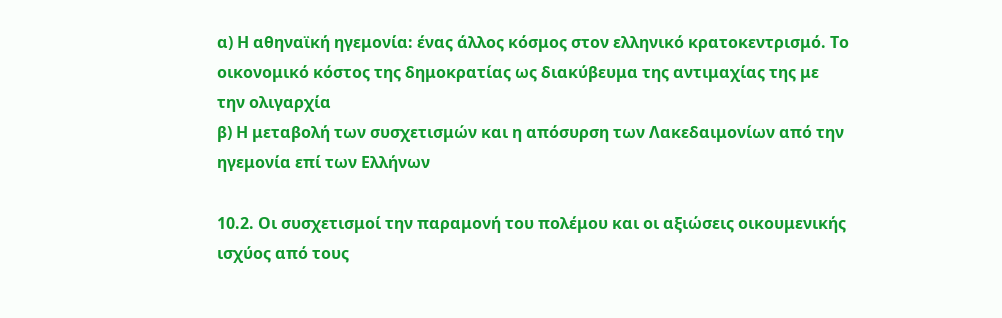α) Η αθηναϊκή ηγεμονία: ένας άλλος κόσμος στον ελληνικό κρατοκεντρισμό. Το οικονομικό κόστος της δημοκρατίας ως διακύβευμα της αντιμαχίας της με την ολιγαρχία
β) Η μεταβολή των συσχετισμών και η απόσυρση των Λακεδαιμονίων από την ηγεμονία επί των Ελλήνων

10.2. Οι συσχετισμοί την παραμονή του πολέμου και οι αξιώσεις οικουμενικής ισχύος από τους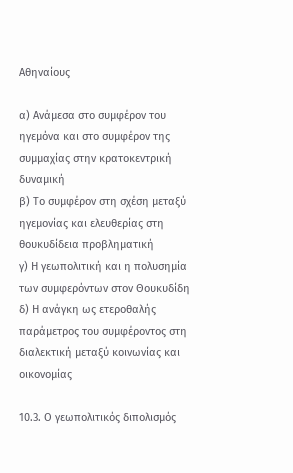Αθηναίους

α) Ανάμεσα στο συμφέρον του ηγεμόνα και στο συμφέρον της συμμαχίας στην κρατοκεντρική δυναμική
β) Το συμφέρον στη σχέση μεταξύ ηγεμονίας και ελευθερίας στη θουκυδίδεια προβληματική
γ) Η γεωπολιτική και η πολυσημία των συμφερόντων στον Θουκυδίδη
δ) Η ανάγκη ως ετεροθαλής παράμετρος του συμφέροντος στη διαλεκτική μεταξύ κοινωνίας και οικονομίας

10.3. Ο γεωπολιτικός διπολισμός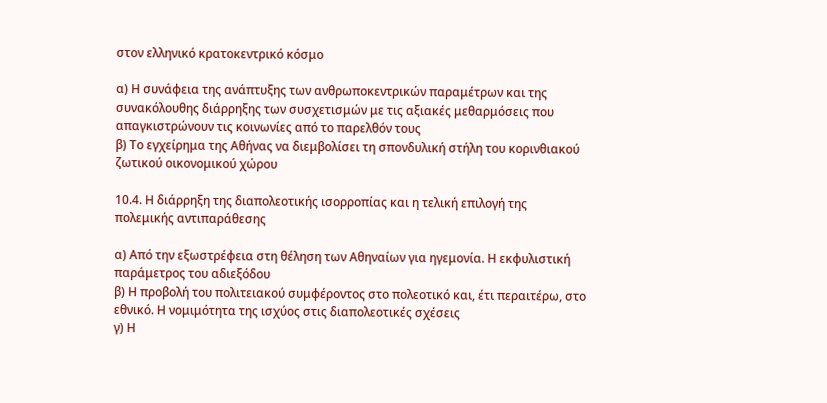στον ελληνικό κρατοκεντρικό κόσμο

α) Η συνάφεια της ανάπτυξης των ανθρωποκεντρικών παραμέτρων και της συνακόλουθης διάρρηξης των συσχετισμών με τις αξιακές μεθαρμόσεις που απαγκιστρώνουν τις κοινωνίες από το παρελθόν τους
β) Το εγχείρημα της Αθήνας να διεμβολίσει τη σπονδυλική στήλη του κορινθιακού ζωτικού οικονομικού χώρου

10.4. Η διάρρηξη της διαπολεοτικής ισορροπίας και η τελική επιλογή της πολεμικής αντιπαράθεσης

α) Από την εξωστρέφεια στη θέληση των Αθηναίων για ηγεμονία. Η εκφυλιστική παράμετρος του αδιεξόδου
β) Η προβολή του πολιτειακού συμφέροντος στο πολεοτικό και, έτι περαιτέρω, στο εθνικό. Η νομιμότητα της ισχύος στις διαπολεοτικές σχέσεις
γ) Η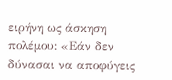ειρήνη ως άσκηση πολέμου: «Εάν δεν δύνασαι να αποφύγεις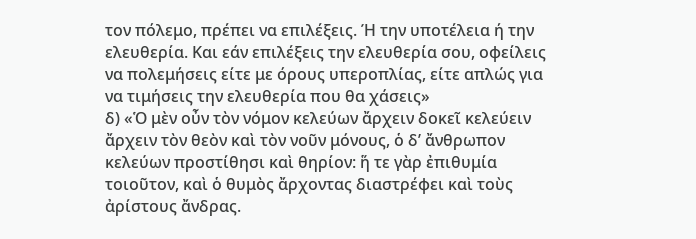τον πόλεμο, πρέπει να επιλέξεις. Ή την υποτέλεια ή την ελευθερία. Και εάν επιλέξεις την ελευθερία σου, οφείλεις να πολεμήσεις είτε με όρους υπεροπλίας, είτε απλώς για να τιμήσεις την ελευθερία που θα χάσεις»
δ) «Ὁ μὲν οὖν τὸν νόμον κελεύων ἄρχειν δοκεῖ κελεύειν ἄρχειν τὸν θεὸν καὶ τὸν νοῦν μόνους, ὁ δ’ ἄνθρωπον κελεύων προστίθησι καὶ θηρίον: ἥ τε γὰρ ἐπιθυμία τοιοῦτον, καὶ ὁ θυμὸς ἄρχοντας διαστρέφει καὶ τοὺς ἀρίστους ἄνδρας.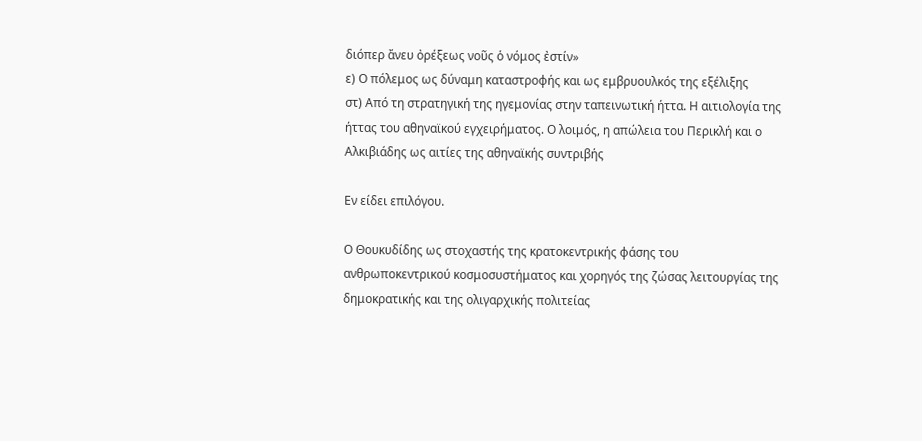διόπερ ἄνευ ὀρέξεως νοῦς ὁ νόμος ἐστίν»
ε) Ο πόλεμος ως δύναμη καταστροφής και ως εμβρυουλκός της εξέλιξης
στ) Από τη στρατηγική της ηγεμονίας στην ταπεινωτική ήττα. Η αιτιολογία της ήττας του αθηναϊκού εγχειρήματος. Ο λοιμός, η απώλεια του Περικλή και ο Αλκιβιάδης ως αιτίες της αθηναϊκής συντριβής

Εν είδει επιλόγου.

Ο Θουκυδίδης ως στοχαστής της κρατοκεντρικής φάσης του ανθρωποκεντρικού κοσμοσυστήματος και χορηγός της ζώσας λειτουργίας της δημοκρατικής και της ολιγαρχικής πολιτείας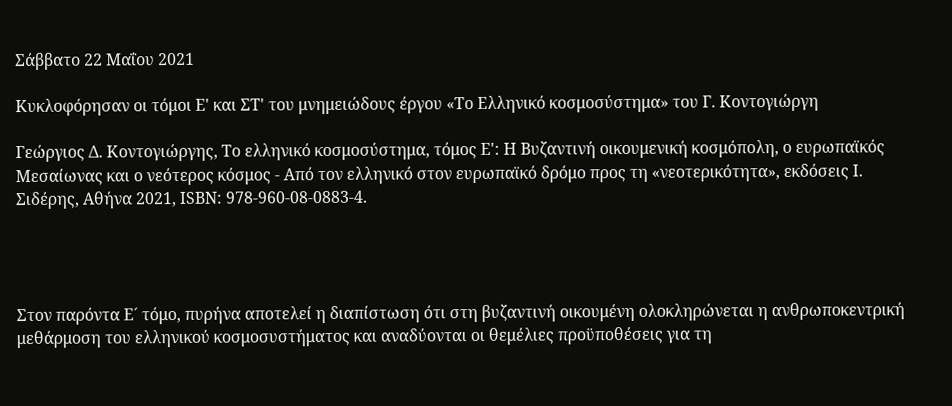Σάββατο 22 Μαΐου 2021

Κυκλοφόρησαν οι τόμοι Ε' και ΣΤ' του μνημειώδους έργου «Το Ελληνικό κοσμοσύστημα» του Γ. Κοντογιώργη

Γεώργιος Δ. Κοντογιώργης, Το ελληνικό κοσμοσύστημα, τόμος Ε': Η Βυζαντινή οικουμενική κοσμόπολη, ο ευρωπαϊκός Μεσαίωνας και ο νεότερος κόσμος - Από τον ελληνικό στον ευρωπαϊκό δρόμο προς τη «νεοτερικότητα», εκδόσεις Ι. Σιδέρης, Αθήνα 2021, ISBN: 978-960-08-0883-4.




Στον παρόντα Ε´ τόμο, πυρήνα αποτελεί η διαπίστωση ότι στη βυζαντινή οικουμένη ολοκληρώνεται η ανθρωποκεντρική μεθάρμοση του ελληνικού κοσμοσυστήματος και αναδύονται οι θεμέλιες προϋποθέσεις για τη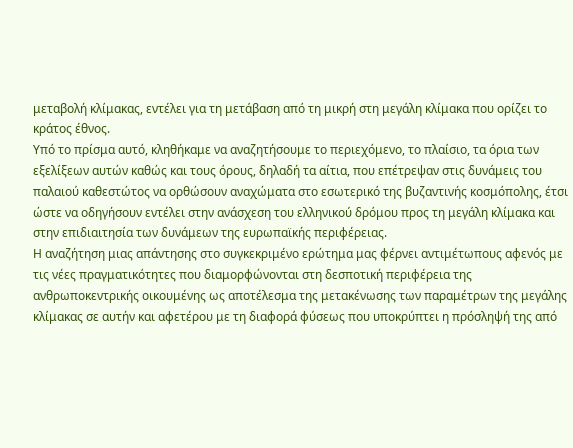μεταβολή κλίμακας, εντέλει για τη μετάβαση από τη μικρή στη μεγάλη κλίμακα που ορίζει το κράτος έθνος.
Υπό το πρίσμα αυτό, κληθήκαμε να αναζητήσουμε το περιεχόμενο, το πλαίσιο, τα όρια των εξελίξεων αυτών καθώς και τους όρους, δηλαδή τα αίτια, που επέτρεψαν στις δυνάμεις του παλαιού καθεστώτος να ορθώσουν αναχώματα στο εσωτερικό της βυζαντινής κοσμόπολης, έτσι ώστε να οδηγήσουν εντέλει στην ανάσχεση του ελληνικού δρόμου προς τη μεγάλη κλίμακα και στην επιδιαιτησία των δυνάμεων της ευρωπαϊκής περιφέρειας.
Η αναζήτηση μιας απάντησης στο συγκεκριμένο ερώτημα μας φέρνει αντιμέτωπους αφενός με τις νέες πραγματικότητες που διαμορφώνονται στη δεσποτική περιφέρεια της ανθρωποκεντρικής οικουμένης ως αποτέλεσμα της μετακένωσης των παραμέτρων της μεγάλης κλίμακας σε αυτήν και αφετέρου με τη διαφορά φύσεως που υποκρύπτει η πρόσληψή της από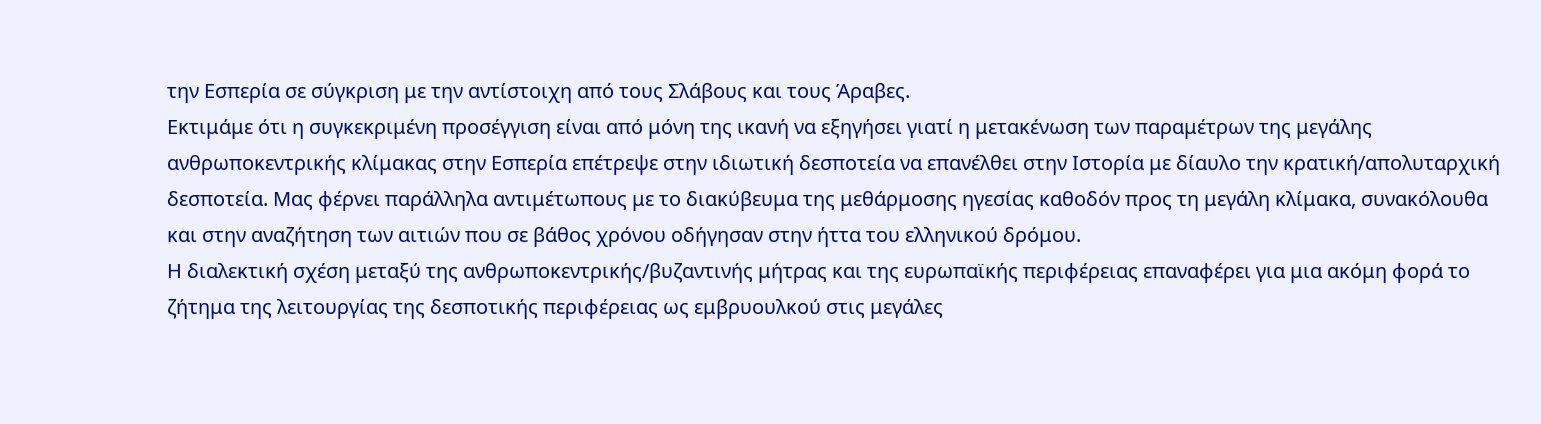την Εσπερία σε σύγκριση με την αντίστοιχη από τους Σλάβους και τους Άραβες.
Εκτιμάμε ότι η συγκεκριμένη προσέγγιση είναι από μόνη της ικανή να εξηγήσει γιατί η μετακένωση των παραμέτρων της μεγάλης ανθρωποκεντρικής κλίμακας στην Εσπερία επέτρεψε στην ιδιωτική δεσποτεία να επανέλθει στην Ιστορία με δίαυλο την κρατική/απολυταρχική δεσποτεία. Μας φέρνει παράλληλα αντιμέτωπους με το διακύβευμα της μεθάρμοσης ηγεσίας καθοδόν προς τη μεγάλη κλίμακα, συνακόλουθα και στην αναζήτηση των αιτιών που σε βάθος χρόνου οδήγησαν στην ήττα του ελληνικού δρόμου.
Η διαλεκτική σχέση μεταξύ της ανθρωποκεντρικής/βυζαντινής μήτρας και της ευρωπαϊκής περιφέρειας επαναφέρει για μια ακόμη φορά το ζήτημα της λειτουργίας της δεσποτικής περιφέρειας ως εμβρυουλκού στις μεγάλες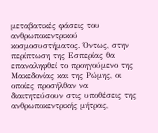μεταβατικές φάσεις του ανθρωποκεντρικού κοσμοσυστήματος. Όντως, στην περίπτωση της Εσπερίας θα επαναληφθεί το προηγούμενο της Μακεδονίας και της Ρώμης, οι οποίες προσήλθαν να διαιτητεύσουν στις υποθέσεις της ανθρωποκεντρικής μήτρας,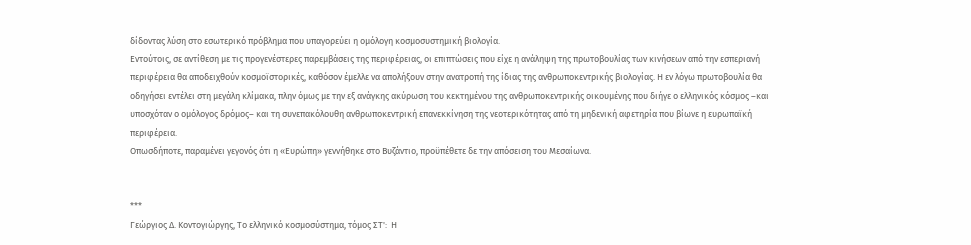δίδοντας λύση στο εσωτερικό πρόβλημα που υπαγορεύει η ομόλογη κοσμοσυστημική βιολογία.
Εντούτοις, σε αντίθεση με τις προγενέστερες παρεμβάσεις της περιφέρειας, οι επιπτώσεις που είχε η ανάληψη της πρωτοβουλίας των κινήσεων από την εσπεριανή περιφέρεια θα αποδειχθούν κοσμοϊστορικές, καθόσον έμελλε να απολήξουν στην ανατροπή της ίδιας της ανθρωποκεντρικής βιολογίας. Η εν λόγω πρωτοβουλία θα οδηγήσει εντέλει στη μεγάλη κλίμακα, πλην όμως με την εξ ανάγκης ακύρωση του κεκτημένου της ανθρωποκεντρικής οικουμένης που διήγε ο ελληνικός κόσμος –και υποσχόταν ο ομόλογος δρόμος– και τη συνεπακόλουθη ανθρωποκεντρική επανεκκίνηση της νεοτερικότητας από τη μηδενική αφετηρία που βίωνε η ευρωπαϊκή περιφέρεια.
Οπωσδήποτε, παραμένει γεγονός ότι η «Ευρώπη» γεννήθηκε στο Βυζάντιο, προϋπέθετε δε την απόσειση του Μεσαίωνα.


***
Γεώργιος Δ. Κοντογιώργης, Το ελληνικό κοσμοσύστημα, τόμος ΣΤ':  Η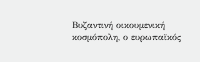Βυζαντινή οικουμενική κοσμόπολη, ο ευρωπαϊκός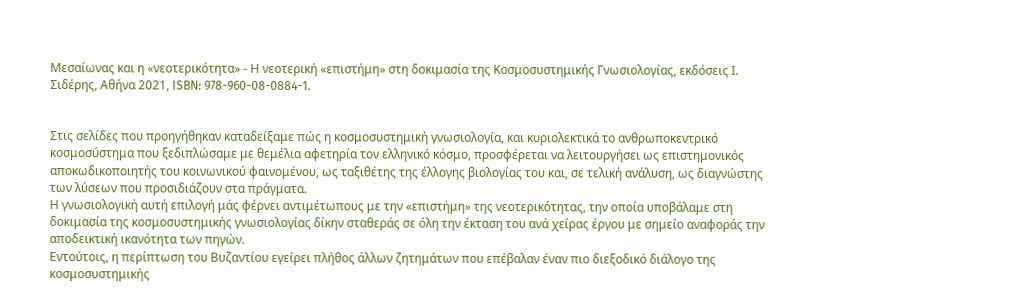Μεσαίωνας και η «νεοτερικότητα» - Η νεοτερική «επιστήμη» στη δοκιμασία της Κοσμοσυστημικής Γνωσιολογίας, εκδόσεις Ι. Σιδέρης, Αθήνα 2021, ISBN: 978-960-08-0884-1.


Στις σελίδες που προηγήθηκαν καταδείξαμε πώς η κοσμοσυστημική γνωσιολογία, και κυριολεκτικά το ανθρωποκεντρικό κοσμοσύστημα που ξεδιπλώσαμε με θεμέλια αφετηρία τον ελληνικό κόσμο, προσφέρεται να λειτουργήσει ως επιστημονικός αποκωδικοποιητής του κοινωνικού φαινομένου, ως ταξιθέτης της έλλογης βιολογίας του και, σε τελική ανάλυση, ως διαγνώστης των λύσεων που προσιδιάζουν στα πράγματα.
Η γνωσιολογική αυτή επιλογή μάς φέρνει αντιμέτωπους με την «επιστήμη» της νεοτερικότητας, την οποία υποβάλαμε στη δοκιμασία της κοσμοσυστημικής γνωσιολογίας δίκην σταθεράς σε όλη την έκταση του ανά χείρας έργου με σημείο αναφοράς την αποδεικτική ικανότητα των πηγών.
Εντούτοις, η περίπτωση του Βυζαντίου εγείρει πλήθος άλλων ζητημάτων που επέβαλαν έναν πιο διεξοδικό διάλογο της κοσμοσυστημικής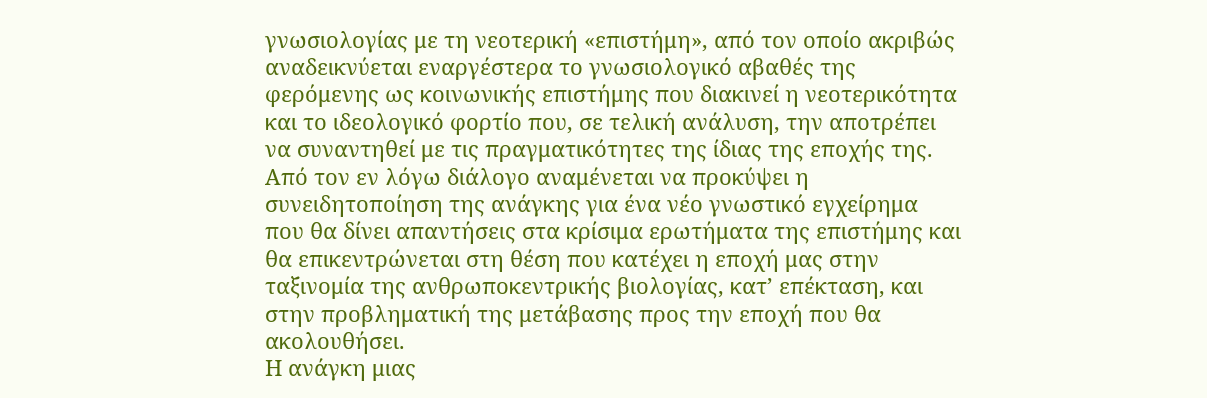γνωσιολογίας με τη νεοτερική «επιστήμη», από τον οποίο ακριβώς αναδεικνύεται εναργέστερα το γνωσιολογικό αβαθές της φερόμενης ως κοινωνικής επιστήμης που διακινεί η νεοτερικότητα και το ιδεολογικό φορτίο που, σε τελική ανάλυση, την αποτρέπει να συναντηθεί με τις πραγματικότητες της ίδιας της εποχής της.
Από τον εν λόγω διάλογο αναμένεται να προκύψει η συνειδητοποίηση της ανάγκης για ένα νέο γνωστικό εγχείρημα που θα δίνει απαντήσεις στα κρίσιμα ερωτήματα της επιστήμης και θα επικεντρώνεται στη θέση που κατέχει η εποχή μας στην ταξινομία της ανθρωποκεντρικής βιολογίας, κατ’ επέκταση, και στην προβληματική της μετάβασης προς την εποχή που θα ακολουθήσει.
Η ανάγκη μιας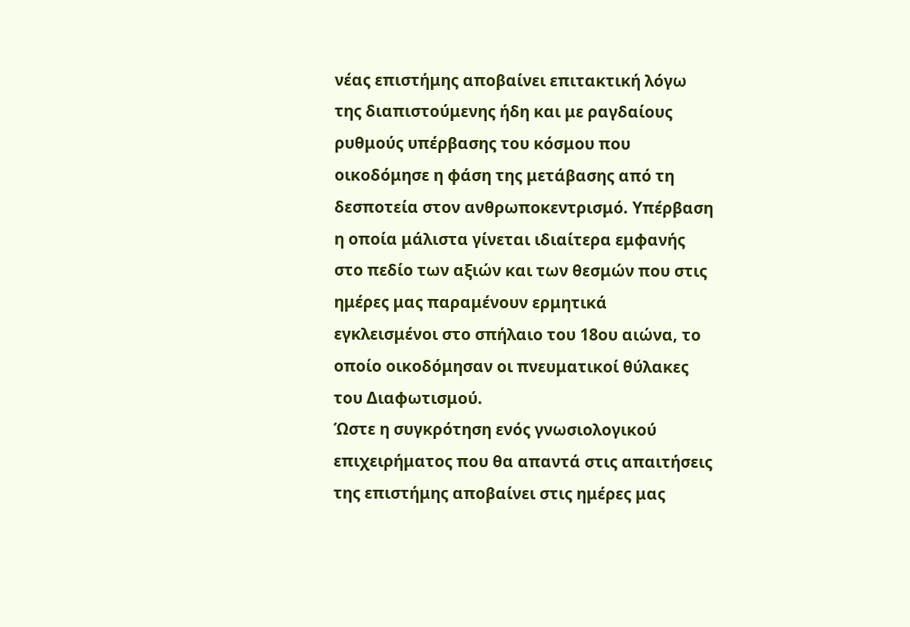νέας επιστήμης αποβαίνει επιτακτική λόγω της διαπιστούμενης ήδη και με ραγδαίους ρυθμούς υπέρβασης του κόσμου που οικοδόμησε η φάση της μετάβασης από τη δεσποτεία στον ανθρωποκεντρισμό. Υπέρβαση η οποία μάλιστα γίνεται ιδιαίτερα εμφανής στο πεδίο των αξιών και των θεσμών που στις ημέρες μας παραμένουν ερμητικά εγκλεισμένοι στο σπήλαιο του 18ου αιώνα, το οποίο οικοδόμησαν οι πνευματικοί θύλακες του Διαφωτισμού.
Ώστε η συγκρότηση ενός γνωσιολογικού επιχειρήματος που θα απαντά στις απαιτήσεις της επιστήμης αποβαίνει στις ημέρες μας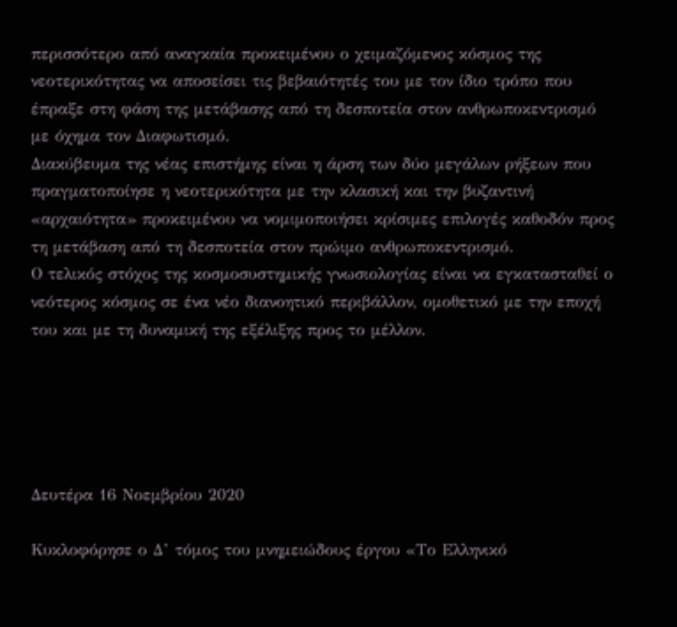περισσότερο από αναγκαία προκειμένου ο χειμαζόμενος κόσμος της νεοτερικότητας να αποσείσει τις βεβαιότητές του με τον ίδιο τρόπο που έπραξε στη φάση της μετάβασης από τη δεσποτεία στον ανθρωποκεντρισμό με όχημα τον Διαφωτισμό.
Διακύβευμα της νέας επιστήμης είναι η άρση των δύο μεγάλων ρήξεων που πραγματοποίησε η νεοτερικότητα με την κλασική και την βυζαντινή «αρχαιότητα» προκειμένου να νομιμοποιήσει κρίσιμες επιλογές καθοδόν προς τη μετάβαση από τη δεσποτεία στον πρώιμο ανθρωποκεντρισμό.
Ο τελικός στόχος της κοσμοσυστημικής γνωσιολογίας είναι να εγκατασταθεί ο νεότερος κόσμος σε ένα νέο διανοητικό περιβάλλον, ομοθετικό με την εποχή του και με τη δυναμική της εξέλιξης προς το μέλλον.





Δευτέρα 16 Νοεμβρίου 2020

Κυκλοφόρησε ο Δ’ τόμος του μνημειώδους έργου «Το Ελληνικό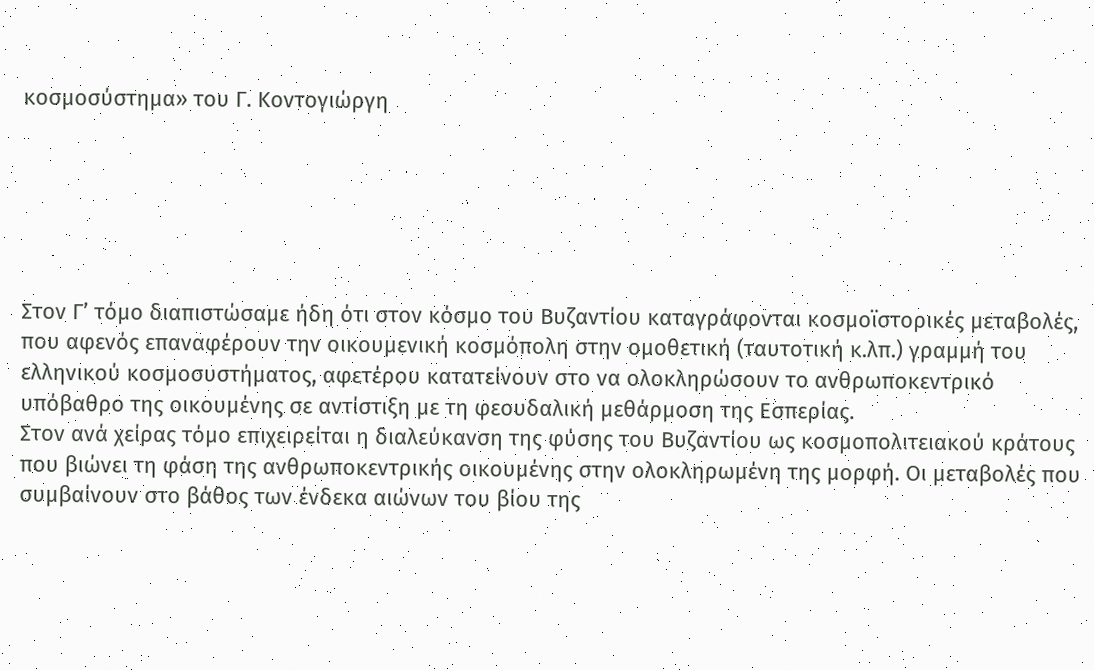κοσμοσύστημα» του Γ. Κοντογιώργη






Στον Γ’ τόμο διαπιστώσαμε ήδη ότι στον κόσμο του Βυζαντίου καταγράφονται κοσμοϊστορικές μεταβολές, που αφενός επαναφέρουν την οικουμενική κοσμόπολη στην ομοθετική (ταυτοτική κ.λπ.) γραμμή του ελληνικού κοσμοσυστήματος, αφετέρου κατατείνουν στο να ολοκληρώσουν το ανθρωποκεντρικό υπόβαθρο της οικουμένης σε αντίστιξη με τη φεουδαλική μεθάρμοση της Εσπερίας.
Στον ανά χείρας τόμο επιχειρείται η διαλεύκανση της φύσης του Βυζαντίου ως κοσμοπολιτειακού κράτους που βιώνει τη φάση της ανθρωποκεντρικής οικουμένης στην ολοκληρωμένη της μορφή. Οι μεταβολές που συμβαίνουν στο βάθος των ένδεκα αιώνων του βίου της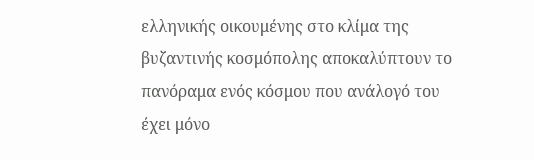ελληνικής οικουμένης στο κλίμα της βυζαντινής κοσμόπολης αποκαλύπτουν το πανόραμα ενός κόσμου που ανάλογό του έχει μόνο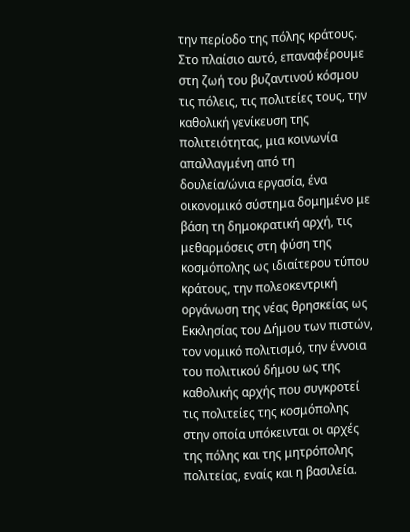την περίοδο της πόλης κράτους.
Στο πλαίσιο αυτό, επαναφέρουμε στη ζωή του βυζαντινού κόσμου τις πόλεις, τις πολιτείες τους, την καθολική γενίκευση της πολιτειότητας, μια κοινωνία απαλλαγμένη από τη δουλεία/ώνια εργασία, ένα οικονομικό σύστημα δομημένο με βάση τη δημοκρατική αρχή, τις μεθαρμόσεις στη φύση της κοσμόπολης ως ιδιαίτερου τύπου κράτους, την πολεοκεντρική οργάνωση της νέας θρησκείας ως Eκκλησίας του Δήμου των πιστών, τον νομικό πολιτισμό, την έννοια του πολιτικού δήμου ως της καθολικής αρχής που συγκροτεί τις πολιτείες της κοσμόπολης στην οποία υπόκεινται οι αρχές της πόλης και της μητρόπολης πολιτείας, εναίς και η βασιλεία.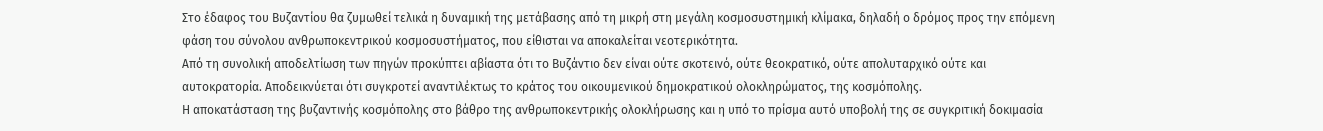Στο έδαφος του Βυζαντίου θα ζυμωθεί τελικά η δυναμική της μετάβασης από τη μικρή στη μεγάλη κοσμοσυστημική κλίμακα, δηλαδή ο δρόμος προς την επόμενη φάση του σύνολου ανθρωποκεντρικού κοσμοσυστήματος, που είθισται να αποκαλείται νεοτερικότητα.
Από τη συνολική αποδελτίωση των πηγών προκύπτει αβίαστα ότι το Βυζάντιο δεν είναι ούτε σκοτεινό, ούτε θεοκρατικό, ούτε απολυταρχικό ούτε και αυτοκρατορία. Αποδεικνύεται ότι συγκροτεί αναντιλέκτως το κράτος του οικουμενικού δημοκρατικού ολοκληρώματος, της κοσμόπολης.
Η αποκατάσταση της βυζαντινής κοσμόπολης στο βάθρο της ανθρωποκεντρικής ολοκλήρωσης και η υπό το πρίσμα αυτό υποβολή της σε συγκριτική δοκιμασία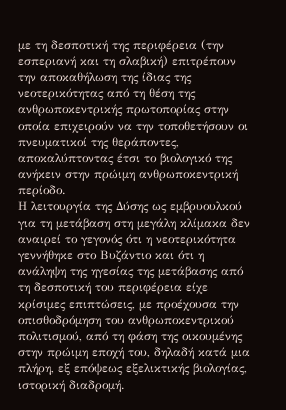με τη δεσποτική της περιφέρεια (την εσπεριανή και τη σλαβική) επιτρέπουν την αποκαθήλωση της ίδιας της νεοτερικότητας από τη θέση της ανθρωποκεντρικής πρωτοπορίας στην οποία επιχειρούν να την τοποθετήσουν οι πνευματικοί της θεράποντες, αποκαλύπτοντας έτσι το βιολογικό της ανήκειν στην πρώιμη ανθρωποκεντρική περίοδο.
Η λειτουργία της Δύσης ως εμβρυουλκού για τη μετάβαση στη μεγάλη κλίμακα δεν αναιρεί το γεγονός ότι η νεοτερικότητα γεννήθηκε στο Βυζάντιο και ότι η ανάληψη της ηγεσίας της μετάβασης από τη δεσποτική του περιφέρεια είχε κρίσιμες επιπτώσεις, με προέχουσα την οπισθοδρόμηση του ανθρωποκεντρικού πολιτισμού, από τη φάση της οικουμένης στην πρώιμη εποχή του, δηλαδή κατά μια πλήρη, εξ επόψεως εξελικτικής βιολογίας, ιστορική διαδρομή.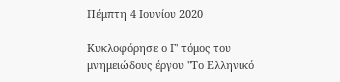Πέμπτη 4 Ιουνίου 2020

Κυκλοφόρησε ο Γ' τόμος του μνημειώδους έργου "Το Ελληνικό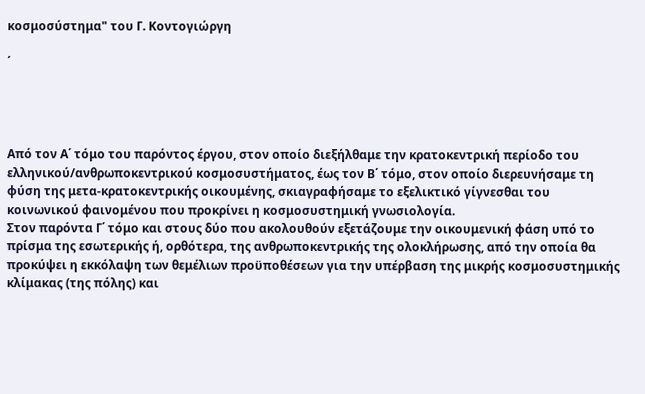κοσμοσύστημα" του Γ. Κοντογιώργη

΄




Από τον Α΄ τόμο του παρόντος έργου, στον οποίο διεξήλθαμε την κρατοκεντρική περίοδο του ελληνικού/ανθρωποκεντρικού κοσμοσυστήματος, έως τον Β΄ τόμο, στον οποίο διερευνήσαμε τη φύση της μετα-κρατοκεντρικής οικουμένης, σκιαγραφήσαμε το εξελικτικό γίγνεσθαι του κοινωνικού φαινομένου που προκρίνει η κοσμοσυστημική γνωσιολογία.
Στον παρόντα Γ΄ τόμο και στους δύο που ακολουθούν εξετάζουμε την οικουμενική φάση υπό το πρίσμα της εσωτερικής ή, ορθότερα, της ανθρωποκεντρικής της ολοκλήρωσης, από την οποία θα προκύψει η εκκόλαψη των θεμέλιων προϋποθέσεων για την υπέρβαση της μικρής κοσμοσυστημικής κλίμακας (της πόλης) και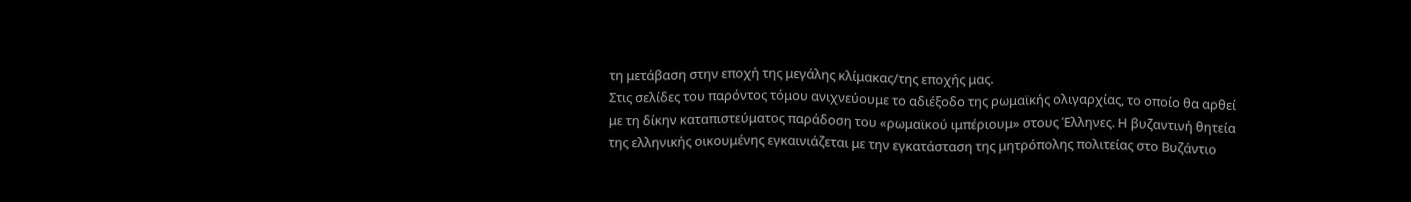τη μετάβαση στην εποχή της μεγάλης κλίμακας/της εποχής μας.
Στις σελίδες του παρόντος τόμου ανιχνεύουμε το αδιέξοδο της ρωμαϊκής ολιγαρχίας, το οποίο θα αρθεί με τη δίκην καταπιστεύματος παράδοση του «ρωμαϊκού ιμπέριουμ» στους Έλληνες. Η βυζαντινή θητεία της ελληνικής οικουμένης εγκαινιάζεται με την εγκατάσταση της μητρόπολης πολιτείας στο Βυζάντιο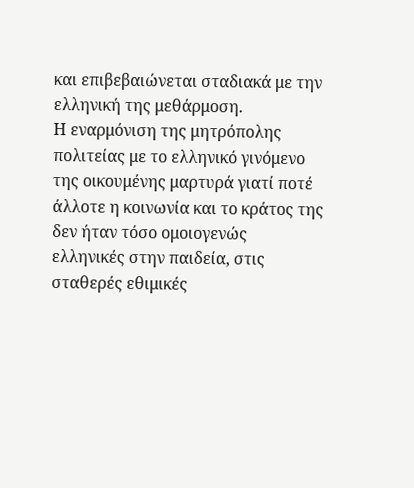και επιβεβαιώνεται σταδιακά με την ελληνική της μεθάρμοση.
Η εναρμόνιση της μητρόπολης πολιτείας με το ελληνικό γινόμενο της οικουμένης μαρτυρά γιατί ποτέ άλλοτε η κοινωνία και το κράτος της δεν ήταν τόσο ομοιογενώς ελληνικές στην παιδεία, στις σταθερές εθιμικές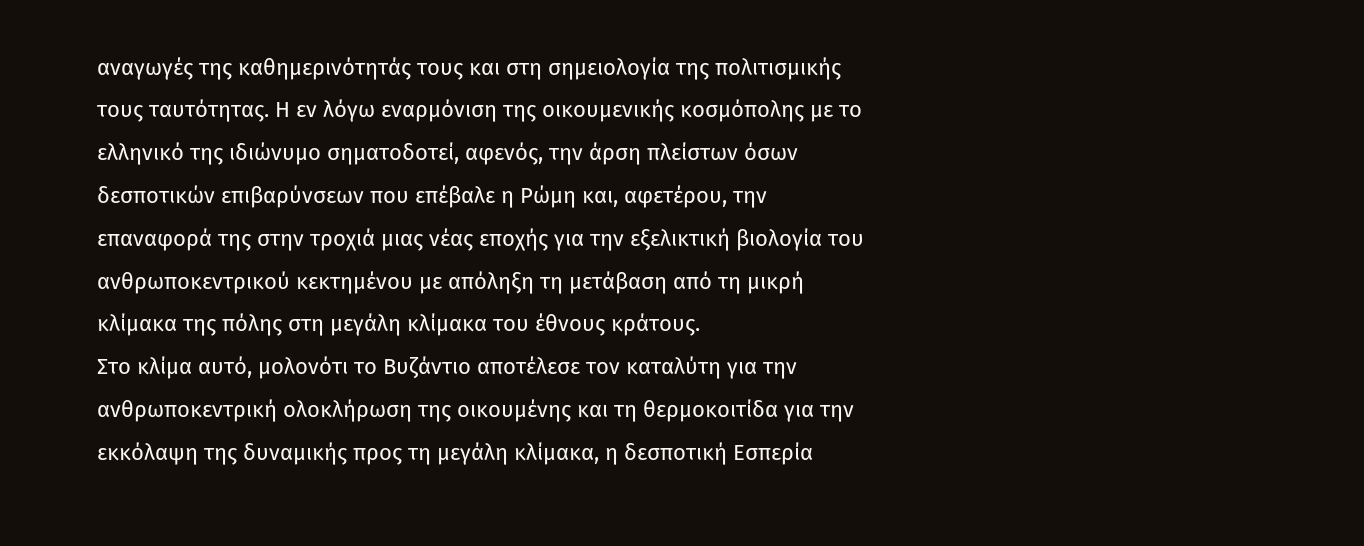αναγωγές της καθημερινότητάς τους και στη σημειολογία της πολιτισμικής τους ταυτότητας. Η εν λόγω εναρμόνιση της οικουμενικής κοσμόπολης με το ελληνικό της ιδιώνυμο σηματοδοτεί, αφενός, την άρση πλείστων όσων δεσποτικών επιβαρύνσεων που επέβαλε η Ρώμη και, αφετέρου, την επαναφορά της στην τροχιά μιας νέας εποχής για την εξελικτική βιολογία του ανθρωποκεντρικού κεκτημένου με απόληξη τη μετάβαση από τη μικρή κλίμακα της πόλης στη μεγάλη κλίμακα του έθνους κράτους.
Στο κλίμα αυτό, μολονότι το Βυζάντιο αποτέλεσε τον καταλύτη για την ανθρωποκεντρική ολοκλήρωση της οικουμένης και τη θερμοκοιτίδα για την εκκόλαψη της δυναμικής προς τη μεγάλη κλίμακα, η δεσποτική Εσπερία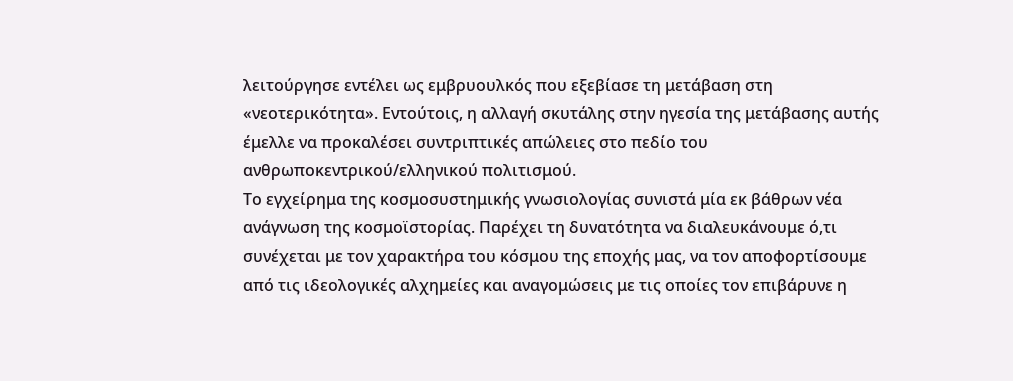λειτούργησε εντέλει ως εμβρυουλκός που εξεβίασε τη μετάβαση στη «νεοτερικότητα». Εντούτοις, η αλλαγή σκυτάλης στην ηγεσία της μετάβασης αυτής έμελλε να προκαλέσει συντριπτικές απώλειες στο πεδίο του ανθρωποκεντρικού/ελληνικού πολιτισμού.
Το εγχείρημα της κοσμοσυστημικής γνωσιολογίας συνιστά μία εκ βάθρων νέα ανάγνωση της κοσμοϊστορίας. Παρέχει τη δυνατότητα να διαλευκάνουμε ό,τι συνέχεται με τον χαρακτήρα του κόσμου της εποχής μας, να τον αποφορτίσουμε από τις ιδεολογικές αλχημείες και αναγομώσεις με τις οποίες τον επιβάρυνε η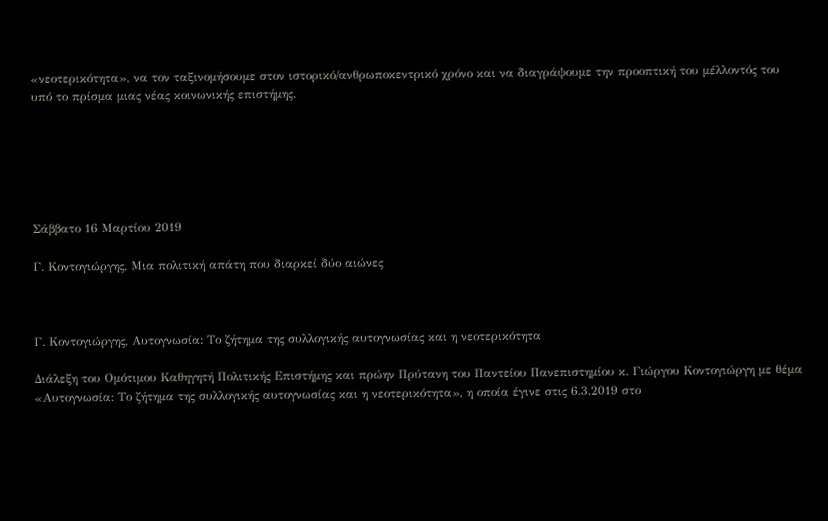«νεοτερικότητα», να τον ταξινομήσουμε στον ιστορικό/ανθρωποκεντρικό χρόνο και να διαγράψουμε την προοπτική του μέλλοντός του υπό το πρίσμα μιας νέας κοινωνικής επιστήμης.






Σάββατο 16 Μαρτίου 2019

Γ. Κοντογιώργης, Μια πολιτική απάτη που διαρκεί δύο αιώνες



Γ. Κοντογιώργης, Αυτογνωσία: Το ζήτημα της συλλογικής αυτογνωσίας και η νεοτερικότητα

Διάλεξη του Οµότιµου Καθηγητή Πολιτικής Επιστήµης και πρώην Πρύτανη του Παντείου Πανεπιστηµίου κ. Γιώργου Κοντογιώργη με θέμα «Αυτογνωσία: Το ζήτημα της συλλογικής αυτογνωσίας και η νεοτερικότητα», η οποία έγινε στις 6.3.2019 στο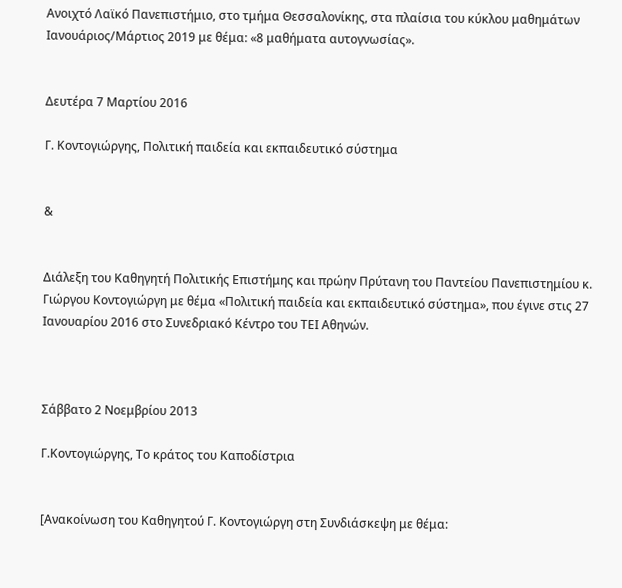Ανοιχτό Λαϊκό Πανεπιστήμιο, στο τμήμα Θεσσαλονίκης, στα πλαίσια του κύκλου μαθημάτων Ιανουάριος/Μάρτιος 2019 με θέμα: «8 μαθήματα αυτογνωσίας».


Δευτέρα 7 Μαρτίου 2016

Γ. Κοντογιώργης, Πολιτική παιδεία και εκπαιδευτικό σύστημα


&


Διάλεξη του Καθηγητή Πολιτικής Επιστήμης και πρώην Πρύτανη του Παντείου Πανεπιστημίου κ. Γιώργου Κοντογιώργη με θέμα «Πολιτική παιδεία και εκπαιδευτικό σύστημα», που έγινε στις 27 Ιανουαρίου 2016 στο Συνεδριακό Κέντρο του ΤΕΙ Αθηνών.



Σάββατο 2 Νοεμβρίου 2013

Γ.Κοντογιώργης, Το κράτος του Καποδίστρια


[Ανακοίνωση του Καθηγητού Γ. Κοντογιώργη στη Συνδιάσκεψη με θέμα: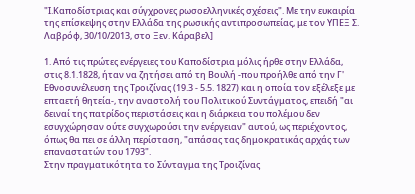"Ι.Καποδίστριας και σύγχρονες ρωσοελληνικές σχέσεις". Με την ευκαιρία της επίσκεψης στην Ελλάδα της ρωσικής αντιπροσωπείας, με τον ΥΠΕΞ Σ. Λαβρόφ, 30/10/2013, στο Ξεν. Κάραβελ]

1. Από τις πρώτες ενέργειες του Καποδίστρια μόλις ήρθε στην Ελλάδα, στις 8.1.1828, ήταν να ζητήσει από τη Βουλή -που προήλθε από την Γ' Εθνοσυνέλευση της Τροιζίνας (19.3 - 5.5. 1827) και η οποία τον εξέλεξε με επταετή θητεία-, την αναστολή του Πολιτικού Συντάγματος, επειδή "αι δειναί της πατρίδος περιστάσεις και η διάρκεια του πολέμου δεν εσυγχώρησαν ούτε συγχωρούσι την ενέργειαν" αυτού, ως περιέχοντος, όπως θα πει σε άλλη περίσταση, "απάσας τας δημοκρατικάς αρχάς των επαναστατών του 1793".
Στην πραγματικότητα το Σύνταγμα της Τροιζίνας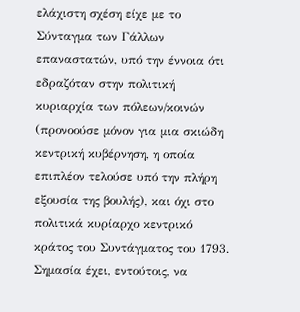ελάχιστη σχέση είχε με το Σύνταγμα των Γάλλων επαναστατών, υπό την έννοια ότι εδραζόταν στην πολιτική κυριαρχία των πόλεων/κοινών (προνοούσε μόνον για μια σκιώδη κεντρική κυβέρνηση, η οποία επιπλέον τελούσε υπό την πλήρη εξουσία της βουλής), και όχι στο πολιτικά κυρίαρχο κεντρικό κράτος του Συντάγματος του 1793. Σημασία έχει, εντούτοις, να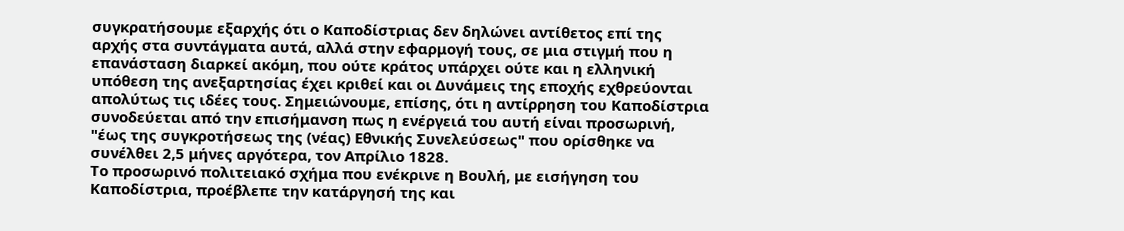συγκρατήσουμε εξαρχής ότι ο Καποδίστριας δεν δηλώνει αντίθετος επί της αρχής στα συντάγματα αυτά, αλλά στην εφαρμογή τους, σε μια στιγμή που η επανάσταση διαρκεί ακόμη, που ούτε κράτος υπάρχει ούτε και η ελληνική υπόθεση της ανεξαρτησίας έχει κριθεί και οι Δυνάμεις της εποχής εχθρεύονται απολύτως τις ιδέες τους. Σημειώνουμε, επίσης, ότι η αντίρρηση του Καποδίστρια συνοδεύεται από την επισήμανση πως η ενέργειά του αυτή είναι προσωρινή, "έως της συγκροτήσεως της (νέας) Εθνικής Συνελεύσεως" που ορίσθηκε να συνέλθει 2,5 μήνες αργότερα, τον Απρίλιο 1828.
Το προσωρινό πολιτειακό σχήμα που ενέκρινε η Βουλή, με εισήγηση του Καποδίστρια, προέβλεπε την κατάργησή της και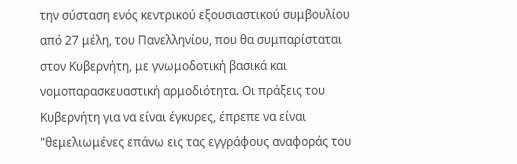την σύσταση ενός κεντρικού εξουσιαστικού συμβουλίου από 27 μέλη, του Πανελληνίου, που θα συμπαρίσταται στον Κυβερνήτη, με γνωμοδοτική βασικά και νομοπαρασκευαστική αρμοδιότητα. Οι πράξεις του Κυβερνήτη για να είναι έγκυρες, έπρεπε να είναι "θεμελιωμένες επάνω εις τας εγγράφους αναφοράς του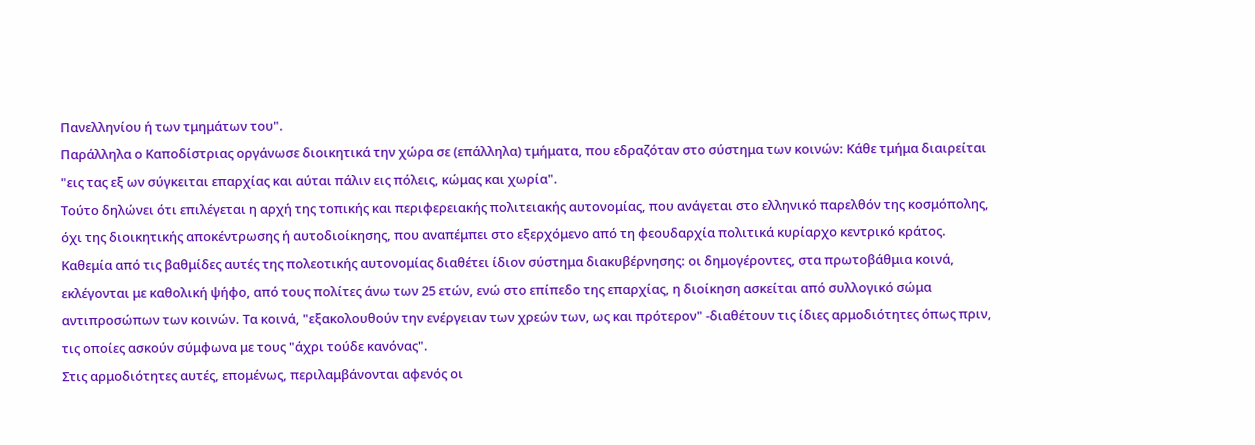Πανελληνίου ή των τμημάτων του".
Παράλληλα ο Καποδίστριας οργάνωσε διοικητικά την χώρα σε (επάλληλα) τμήματα, που εδραζόταν στο σύστημα των κοινών: Κάθε τμήμα διαιρείται "εις τας εξ ων σύγκειται επαρχίας και αύται πάλιν εις πόλεις, κώμας και χωρία".
Τούτο δηλώνει ότι επιλέγεται η αρχή της τοπικής και περιφερειακής πολιτειακής αυτονομίας, που ανάγεται στο ελληνικό παρελθόν της κοσμόπολης, όχι της διοικητικής αποκέντρωσης ή αυτοδιοίκησης, που αναπέμπει στο εξερχόμενο από τη φεουδαρχία πολιτικά κυρίαρχο κεντρικό κράτος. Καθεμία από τις βαθμίδες αυτές της πολεοτικής αυτονομίας διαθέτει ίδιον σύστημα διακυβέρνησης: οι δημογέροντες, στα πρωτοβάθμια κοινά, εκλέγονται με καθολική ψήφο, από τους πολίτες άνω των 25 ετών, ενώ στο επίπεδο της επαρχίας, η διοίκηση ασκείται από συλλογικό σώμα αντιπροσώπων των κοινών. Τα κοινά, "εξακολουθούν την ενέργειαν των χρεών των, ως και πρότερον" -διαθέτουν τις ίδιες αρμοδιότητες όπως πριν, τις οποίες ασκούν σύμφωνα με τους "άχρι τούδε κανόνας".
Στις αρμοδιότητες αυτές, επομένως, περιλαμβάνονται αφενός οι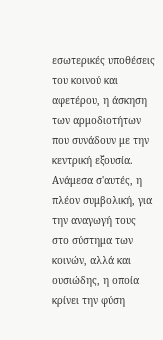εσωτερικές υποθέσεις του κοινού και αφετέρου, η άσκηση των αρμοδιοτήτων που συνάδουν με την κεντρική εξουσία. Ανάμεσα σ'αυτές, η πλέον συμβολική, για την αναγωγή τους στο σύστημα των κοινών, αλλά και ουσιώδης, η οποία κρίνει την φύση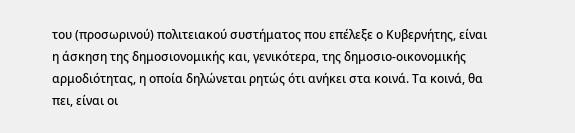του (προσωρινού) πολιτειακού συστήματος που επέλεξε ο Κυβερνήτης, είναι η άσκηση της δημοσιονομικής και, γενικότερα, της δημοσιο-οικονομικής αρμοδιότητας, η οποία δηλώνεται ρητώς ότι ανήκει στα κοινά. Τα κοινά, θα πει, είναι οι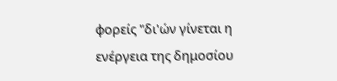φορείς "δι'ών γίνεται η ενέργεια της δημοσίου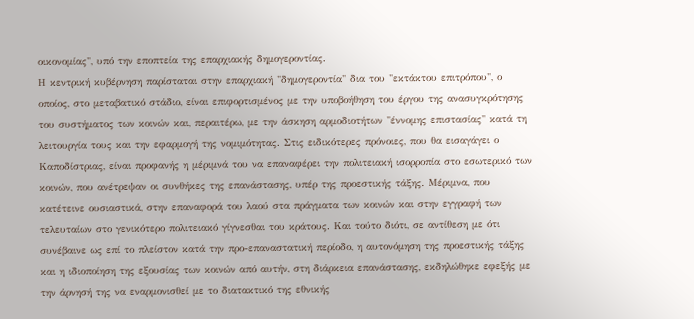οικονομίας", υπό την εποπτεία της επαρχιακής δημογεροντίας.
Η κεντρική κυβέρνηση παρίσταται στην επαρχιακή "δημογεροντία" δια του "εκτάκτου επιτρόπου", ο οποίος, στο μεταβατικό στάδιο, είναι επιφορτισμένος με την υποβοήθηση του έργου της ανασυγκρότησης του συστήματος των κοινών και, περαιτέρω, με την άσκηση αρμοδιοτήτων "έννομης επιστασίας" κατά τη λειτουργία τους και την εφαρμογή της νομιμότητας. Στις ειδικότερες πρόνοιες, που θα εισαγάγει ο Καποδίστριας, είναι προφανής η μέριμνά του να επαναφέρει την πολιτειακή ισορροπία στο εσωτερικό των κοινών, που ανέτρεψαν οι συνθήκες της επανάστασης, υπέρ της προεστικής τάξης. Μέριμνα, που κατέτεινε ουσιαστικά, στην επαναφορά του λαού στα πράγματα των κοινών και στην εγγραφή των τελευταίων στο γενικότερο πολιτειακό γίγνεσθαι του κράτους. Και τούτο διότι, σε αντίθεση με ότι συνέβαινε ως επί το πλείστον κατά την προ-επαναστατική περίοδο, η αυτονόμηση της προεστικής τάξης και η ιδιοποίηση της εξουσίας των κοινών από αυτήν, στη διάρκεια επανάστασης, εκδηλώθηκε εφεξής με την άρνησή της να εναρμονισθεί με το διατακτικό της εθνικής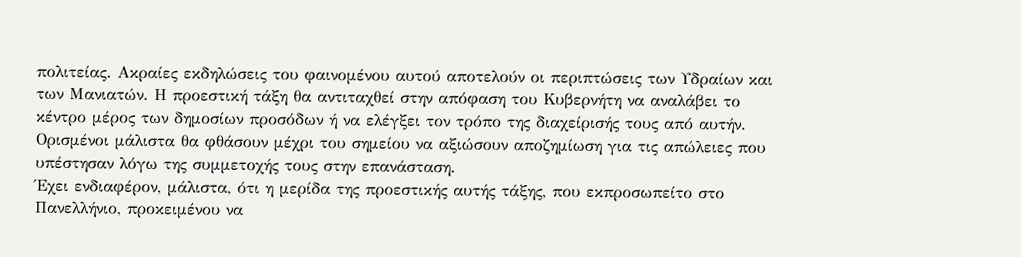πολιτείας. Ακραίες εκδηλώσεις του φαινομένου αυτού αποτελούν οι περιπτώσεις των Υδραίων και των Μανιατών. Η προεστική τάξη θα αντιταχθεί στην απόφαση του Κυβερνήτη να αναλάβει το κέντρο μέρος των δημοσίων προσόδων ή να ελέγξει τον τρόπο της διαχείρισής τους από αυτήν. Ορισμένοι μάλιστα θα φθάσουν μέχρι του σημείου να αξιώσουν αποζημίωση για τις απώλειες που υπέστησαν λόγω της συμμετοχής τους στην επανάσταση.
Έχει ενδιαφέρον, μάλιστα, ότι η μερίδα της προεστικής αυτής τάξης, που εκπροσωπείτο στο Πανελλήνιο, προκειμένου να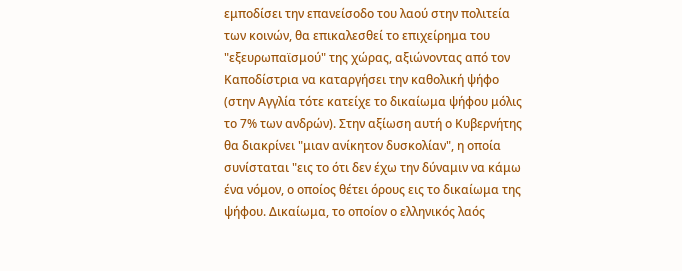εμποδίσει την επανείσοδο του λαού στην πολιτεία των κοινών, θα επικαλεσθεί το επιχείρημα του "εξευρωπαϊσμού" της χώρας, αξιώνοντας από τον Καποδίστρια να καταργήσει την καθολική ψήφο (στην Αγγλία τότε κατείχε το δικαίωμα ψήφου μόλις το 7% των ανδρών). Στην αξίωση αυτή ο Κυβερνήτης θα διακρίνει "μιαν ανίκητον δυσκολίαν", η οποία συνίσταται "εις το ότι δεν έχω την δύναμιν να κάμω ένα νόμον, ο οποίος θέτει όρους εις το δικαίωμα της ψήφου. Δικαίωμα, το οποίον ο ελληνικός λαός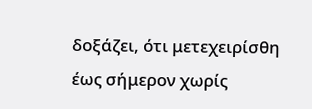δοξάζει, ότι μετεχειρίσθη έως σήμερον χωρίς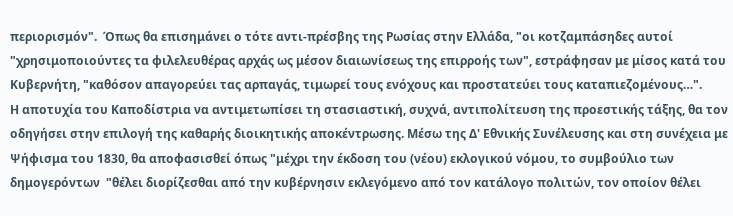περιορισμόν".  Όπως θα επισημάνει ο τότε αντι-πρέσβης της Ρωσίας στην Ελλάδα, "οι κοτζαμπάσηδες αυτοί "χρησιμοποιούντες τα φιλελευθέρας αρχάς ως μέσον διαιωνίσεως της επιρροής των", εστράφησαν με μίσος κατά του Κυβερνήτη, "καθόσον απαγορεύει τας αρπαγάς, τιμωρεί τους ενόχους και προστατεύει τους καταπιεζομένους…".
Η αποτυχία του Καποδίστρια να αντιμετωπίσει τη στασιαστική, συχνά, αντιπολίτευση της προεστικής τάξης, θα τον οδηγήσει στην επιλογή της καθαρής διοικητικής αποκέντρωσης. Μέσω της Δ' Εθνικής Συνέλευσης και στη συνέχεια με Ψήφισμα του 1830, θα αποφασισθεί όπως "μέχρι την έκδοση του (νέου) εκλογικού νόμου, το συμβούλιο των δημογερόντων  "θέλει διορίζεσθαι από την κυβέρνησιν εκλεγόμενο από τον κατάλογο πολιτών, τον οποίον θέλει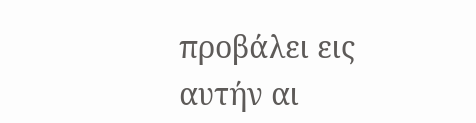προβάλει εις αυτήν αι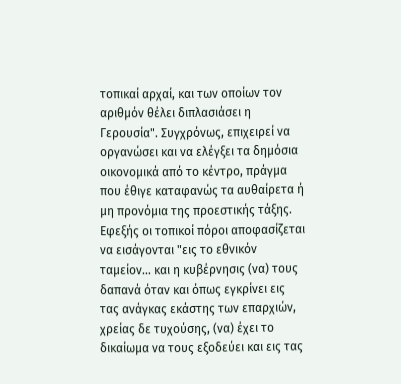τοπικαί αρχαί, και των οποίων τον αριθμόν θέλει διπλασιάσει η Γερουσία". Συγχρόνως, επιχειρεί να οργανώσει και να ελέγξει τα δημόσια οικονομικά από το κέντρο, πράγμα που έθιγε καταφανώς τα αυθαίρετα ή μη προνόμια της προεστικής τάξης. Εφεξής οι τοπικοί πόροι αποφασίζεται να εισάγονται "εις το εθνικόν ταμείον… και η κυβέρνησις (να) τους δαπανά όταν και όπως εγκρίνει εις τας ανάγκας εκάστης των επαρχιών, χρείας δε τυχούσης, (να) έχει το δικαίωμα να τους εξοδεύει και εις τας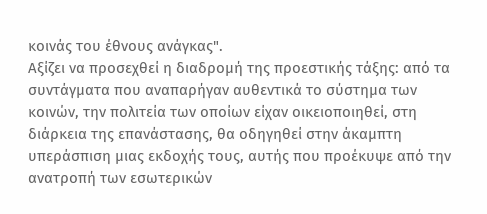κοινάς του έθνους ανάγκας".
Αξίζει να προσεχθεί η διαδρομή της προεστικής τάξης: από τα συντάγματα που αναπαρήγαν αυθεντικά το σύστημα των κοινών, την πολιτεία των οποίων είχαν οικειοποιηθεί, στη διάρκεια της επανάστασης, θα οδηγηθεί στην άκαμπτη υπεράσπιση μιας εκδοχής τους, αυτής που προέκυψε από την ανατροπή των εσωτερικών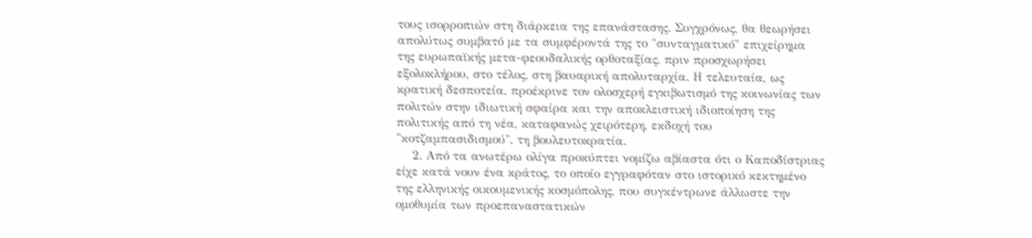τους ισορροπιών στη διάρκεια της επανάστασης. Συγχρόνως, θα θεωρήσει απολύτως συμβατό με τα συμφέροντά της το "συνταγματικό" επιχείρημα της ευρωπαϊκής μετα-φεουδαλικής ορθοταξίας, πριν προσχωρήσει εξολοκλήρου, στο τέλος, στη βαυαρική απολυταρχία. Η τελευταία, ως κρατική δεσποτεία, προέκρινε τον ολοσχερή εγκιβωτισμό της κοινωνίας των πολιτών στην ιδιωτική σφαίρα και την αποκλειστική ιδιοποίηση της πολιτικής από τη νέα, καταφανώς χειρότερη, εκδοχή του "κοτζαμπασιδισμού", τη βουλευτοκρατία.
    2. Από τα ανωτέρω ολίγα προκύπτει νομίζω αβίαστα ότι ο Καποδίστριας είχε κατά νουν ένα κράτος, το οποίο εγγραφόταν στο ιστορικό κεκτημένο της ελληνικής οικουμενικής κοσμόπολης, που συγκέντρωνε άλλωστε την ομοθυμία των προεπαναστατικών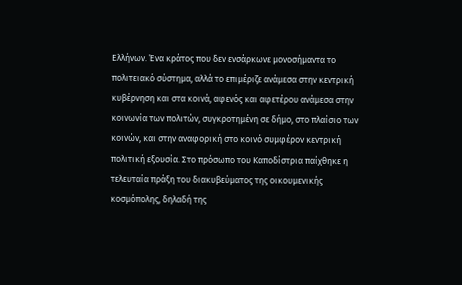Ελλήνων. Ένα κράτος που δεν ενσάρκωνε μονοσήμαντα το πολιτειακό σύστημα, αλλά το επιμέριζε ανάμεσα στην κεντρική κυβέρνηση και στα κοινά, αφενός και αφετέρου ανάμεσα στην κοινωνία των πολιτών, συγκροτημένη σε δήμο, στο πλαίσιο των κοινών, και στην αναφορική στο κοινό συμφέρον κεντρική πολιτική εξουσία. Στο πρόσωπο του Καποδίστρια παίχθηκε η τελευταία πράξη του διακυβεύματος της οικουμενικής κοσμόπολης, δηλαδή της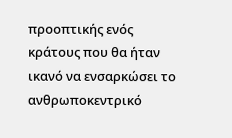προοπτικής ενός κράτους που θα ήταν ικανό να ενσαρκώσει το ανθρωποκεντρικό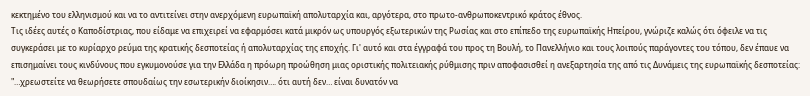κεκτημένο του ελληνισμού και να το αντιτείνει στην ανερχόμενη ευρωπαϊκή απολυταρχία και, αργότερα, στο πρωτο-ανθρωποκεντρικό κράτος έθνος.
Τις ιδέες αυτές ο Καποδίστριας, που είδαμε να επιχειρεί να εφαρμόσει κατά μικρόν ως υπουργός εξωτερικών της Ρωσίας και στο επίπεδο της ευρωπαϊκής Ηπείρου, γνώριζε καλώς ότι όφειλε να τις συγκεράσει με το κυρίαρχο ρεύμα της κρατικής δεσποτείας ή απολυταρχίας της εποχής. Γι' αυτό και στα έγγραφά του προς τη Βουλή, το Πανελλήνιο και τους λοιπούς παράγοντες του τόπου, δεν έπαυε να επισημαίνει τους κινδύνους που εγκυμονούσε για την Ελλάδα η πρόωρη προώθηση μιας οριστικής πολιτειακής ρύθμισης πριν αποφασισθεί η ανεξαρτησία της από τις Δυνάμεις της ευρωπαϊκής δεσποτείας: "…χρεωστείτε να θεωρήσετε σπουδαίως την εσωτερικήν διοίκησιν…. ότι αυτή δεν… είναι δυνατόν να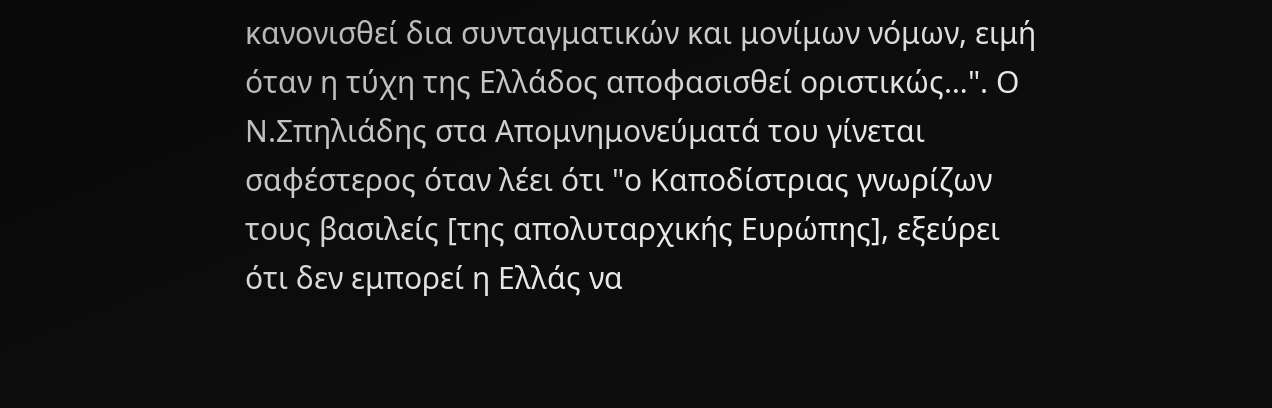κανονισθεί δια συνταγματικών και μονίμων νόμων, ειμή όταν η τύχη της Ελλάδος αποφασισθεί οριστικώς…". Ο Ν.Σπηλιάδης στα Απομνημονεύματά του γίνεται σαφέστερος όταν λέει ότι "ο Καποδίστριας γνωρίζων τους βασιλείς [της απολυταρχικής Ευρώπης], εξεύρει ότι δεν εμπορεί η Ελλάς να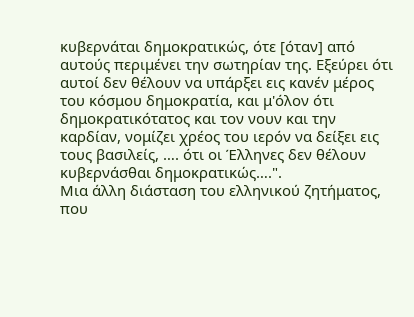κυβερνάται δημοκρατικώς, ότε [όταν] από αυτούς περιμένει την σωτηρίαν της. Εξεύρει ότι αυτοί δεν θέλουν να υπάρξει εις κανέν μέρος του κόσμου δημοκρατία, και μ'όλον ότι δημοκρατικότατος και τον νουν και την καρδίαν, νομίζει χρέος του ιερόν να δείξει εις τους βασιλείς, …. ότι οι Έλληνες δεν θέλουν κυβερνάσθαι δημοκρατικώς….".
Μια άλλη διάσταση του ελληνικού ζητήματος, που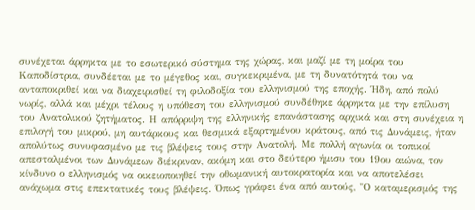συνέχεται άρρηκτα με το εσωτερικό σύστημα της χώρας, και μαζί με τη μοίρα του Καποδίστρια, συνδέεται με το μέγεθος και, συγκεκριμένα, με τη δυνατότητά του να ανταποκριθεί και να διαχειρισθεί τη φιλοδοξία του ελληνισμού της εποχής. Ήδη, από πολύ νωρίς, αλλά και μέχρι τέλους η υπόθεση του ελληνισμού συνδέθηκε άρρηκτα με την επίλυση του Ανατολικού ζητήματος. Η απόρριψη της ελληνικής επανάστασης αρχικά και στη συνέχεια η επιλογή του μικρού, μη αυτάρκους και θεσμικά εξαρτημένου κράτους, από τις Δυνάμεις, ήταν απολύτως συνυφασμένο με τις βλέψεις τους στην Ανατολή. Με πολλή αγωνία οι τοπικοί απεσταλμένοι των Δυνάμεων διέκριναν, ακόμη και στο δεύτερο ήμισυ του 19ου αιώνα, τον κίνδυνο ο ελληνισμός να οικειοποιηθεί την οθωμανική αυτοκρατορία και να αποτελέσει ανάχωμα στις επεκτατικές τους βλέψεις. Όπως γράφει ένα από αυτούς, "Ο καταμερισμός της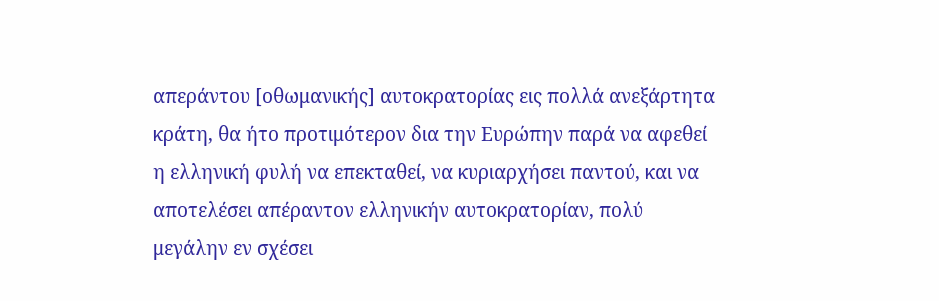απεράντου [οθωμανικής] αυτοκρατορίας εις πολλά ανεξάρτητα κράτη, θα ήτο προτιμότερον δια την Ευρώπην παρά να αφεθεί η ελληνική φυλή να επεκταθεί, να κυριαρχήσει παντού, και να αποτελέσει απέραντον ελληνικήν αυτοκρατορίαν, πολύ μεγάλην εν σχέσει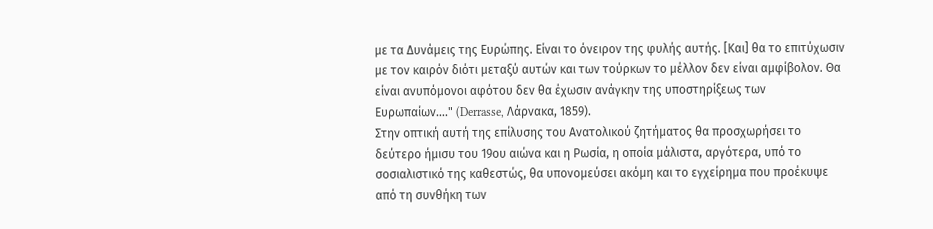με τα Δυνάμεις της Ευρώπης. Είναι το όνειρον της φυλής αυτής. [Και] θα το επιτύχωσιν με τον καιρόν διότι μεταξύ αυτών και των τούρκων το μέλλον δεν είναι αμφίβολον. Θα είναι ανυπόμονοι αφότου δεν θα έχωσιν ανάγκην της υποστηρίξεως των Ευρωπαίων…." (Derrasse, Λάρνακα, 1859).
Στην οπτική αυτή της επίλυσης του Ανατολικού ζητήματος θα προσχωρήσει το δεύτερο ήμισυ του 19ου αιώνα και η Ρωσία, η οποία μάλιστα, αργότερα, υπό το σοσιαλιστικό της καθεστώς, θα υπονομεύσει ακόμη και το εγχείρημα που προέκυψε από τη συνθήκη των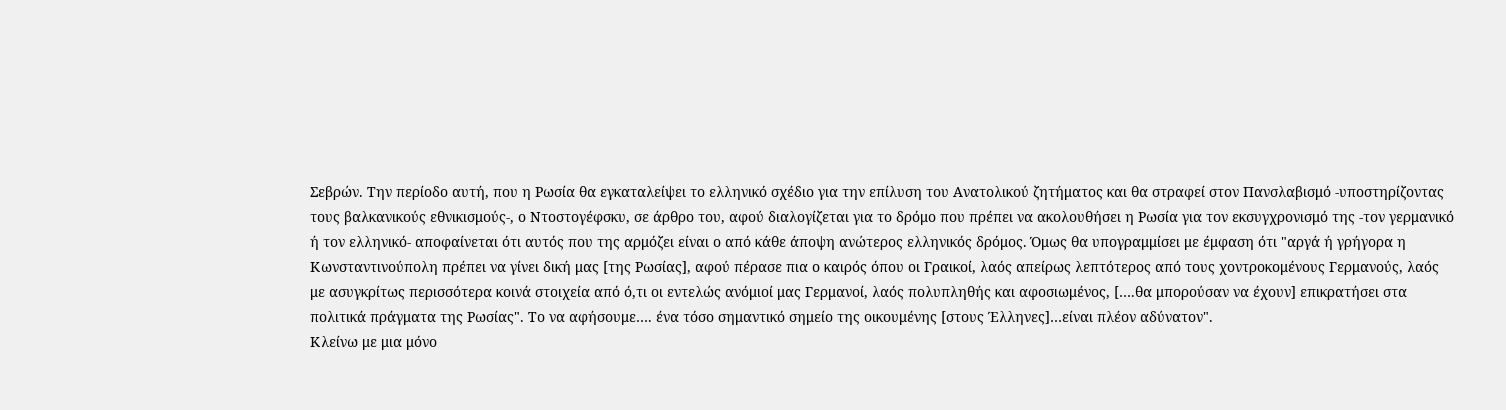Σεβρών. Την περίοδο αυτή, που η Ρωσία θα εγκαταλείψει το ελληνικό σχέδιο για την επίλυση του Ανατολικού ζητήματος και θα στραφεί στον Πανσλαβισμό -υποστηρίζοντας τους βαλκανικούς εθνικισμούς-, ο Ντοστογέφσκυ, σε άρθρο του, αφού διαλογίζεται για το δρόμο που πρέπει να ακολουθήσει η Ρωσία για τον εκσυγχρονισμό της -τον γερμανικό ή τον ελληνικό- αποφαίνεται ότι αυτός που της αρμόζει είναι ο από κάθε άποψη ανώτερος ελληνικός δρόμος. Όμως θα υπογραμμίσει με έμφαση ότι "αργά ή γρήγορα η Κωνσταντινούπολη πρέπει να γίνει δική μας [της Ρωσίας], αφού πέρασε πια ο καιρός όπου οι Γραικοί, λαός απείρως λεπτότερος από τους χοντροκομένους Γερμανούς, λαός με ασυγκρίτως περισσότερα κοινά στοιχεία από ό,τι οι εντελώς ανόμιοί μας Γερμανοί, λαός πολυπληθής και αφοσιωμένος, [….θα μπορούσαν να έχουν] επικρατήσει στα πολιτικά πράγματα της Ρωσίας". Το να αφήσουμε…. ένα τόσο σημαντικό σημείο της οικουμένης [στους Έλληνες]…είναι πλέον αδύνατον".
Κλείνω με μια μόνο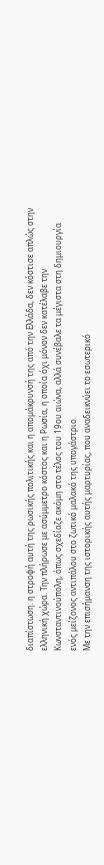διαπίστωση: η στροφή αυτή της ρωσικής πολιτικής και η απομάκρυνσή της από την Ελλάδα, δεν κόστισε απλώς στην ελληνική χώρα. Την πλήρωσε με ασύμμετρο κόστος και η Ρωσία, η οποία όχι μόνον δεν κατέλαβε την Κωνσταντινούπολη, όπως σχεδίαζε ακόμη στο τέλος του 19ου αιώνα, αλλά συνέβαλε τα μέγιστα στη δημιουργία ενός μείζονος αντιπάλου στο ζωτικό μαλακό της υπογάστριο.
Με την επισήμανση της ιστορικής αυτής μαρτυρίας, που αναδεικνύει το εσωτερικό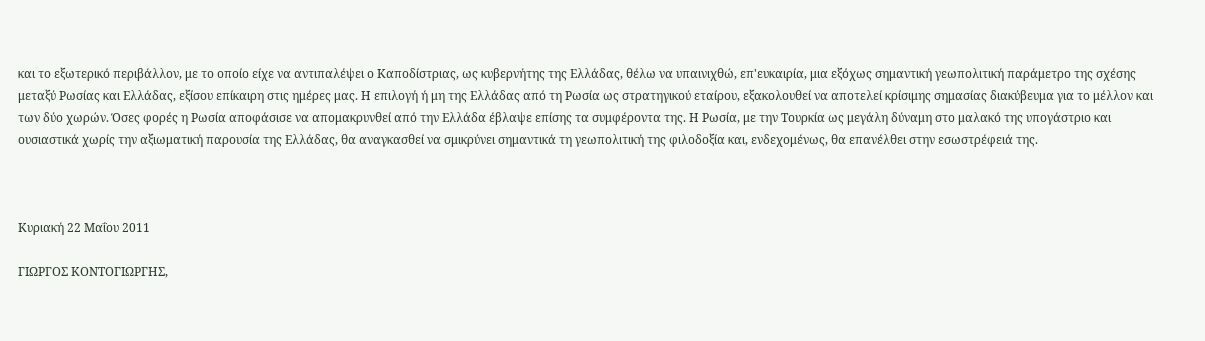και το εξωτερικό περιβάλλον, με το οποίο είχε να αντιπαλέψει ο Καποδίστριας, ως κυβερνήτης της Ελλάδας, θέλω να υπαινιχθώ, επ'ευκαιρία, μια εξόχως σημαντική γεωπολιτική παράμετρο της σχέσης μεταξύ Ρωσίας και Ελλάδας, εξίσου επίκαιρη στις ημέρες μας. Η επιλογή ή μη της Ελλάδας από τη Ρωσία ως στρατηγικού εταίρου, εξακολουθεί να αποτελεί κρίσιμης σημασίας διακύβευμα για το μέλλον και των δύο χωρών. Όσες φορές η Ρωσία αποφάσισε να απομακρυνθεί από την Ελλάδα έβλαψε επίσης τα συμφέροντα της. Η Ρωσία, με την Τουρκία ως μεγάλη δύναμη στο μαλακό της υπογάστριο και ουσιαστικά χωρίς την αξιωματική παρουσία της Ελλάδας, θα αναγκασθεί να σμικρύνει σημαντικά τη γεωπολιτική της φιλοδοξία και, ενδεχομένως, θα επανέλθει στην εσωστρέφειά της.



Κυριακή 22 Μαΐου 2011

ΓΙΩΡΓΟΣ ΚΟΝΤΟΓΙΩΡΓΗΣ,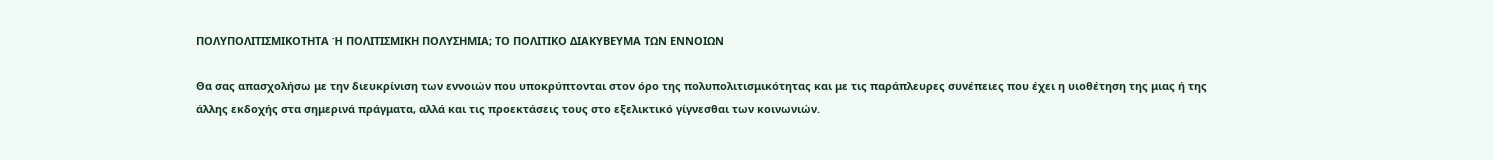ΠΟΛΥΠΟΛΙΤΙΣΜΙΚΟΤΗΤΑ Ή ΠΟΛΙΤΙΣΜΙΚΗ ΠΟΛΥΣΗΜΙΑ; ΤΟ ΠΟΛΙΤΙΚΟ ΔΙΑΚΥΒΕΥΜΑ ΤΩΝ ΕΝΝΟΙΩΝ

Θα σας απασχολήσω με την διευκρίνιση των εννοιών που υποκρύπτονται στον όρο της πολυπολιτισμικότητας και με τις παράπλευρες συνέπειες που έχει η υιοθέτηση της μιας ή της άλλης εκδοχής στα σημερινά πράγματα, αλλά και τις προεκτάσεις τους στο εξελικτικό γίγνεσθαι των κοινωνιών.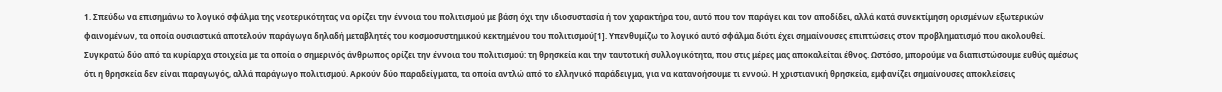1. Σπεύδω να επισημάνω το λογικό σφάλμα της νεοτερικότητας να ορίζει την έννοια του πολιτισμού με βάση όχι την ιδιοσυστασία ή τον χαρακτήρα του, αυτό που τον παράγει και τον αποδίδει, αλλά κατά συνεκτίμηση ορισμένων εξωτερικών φαινομένων, τα οποία ουσιαστικά αποτελούν παράγωγα δηλαδή μεταβλητές του κοσμοσυστημικού κεκτημένου του πολιτισμού[1]. Υπενθυμίζω το λογικό αυτό σφάλμα διότι έχει σημαίνουσες επιπτώσεις στον προβληματισμό που ακολουθεί.
Συγκρατώ δύο από τα κυρίαρχα στοιχεία με τα οποία ο σημερινός άνθρωπος ορίζει την έννοια του πολιτισμού: τη θρησκεία και την ταυτοτική συλλογικότητα, που στις μέρες μας αποκαλείται έθνος. Ωστόσο, μπορούμε να διαπιστώσουμε ευθύς αμέσως ότι η θρησκεία δεν είναι παραγωγός, αλλά παράγωγο πολιτισμού. Αρκούν δύο παραδείγματα, τα οποία αντλώ από το ελληνικό παράδειγμα, για να κατανοήσουμε τι εννοώ. Η χριστιανική θρησκεία, εμφανίζει σημαίνουσες αποκλείσεις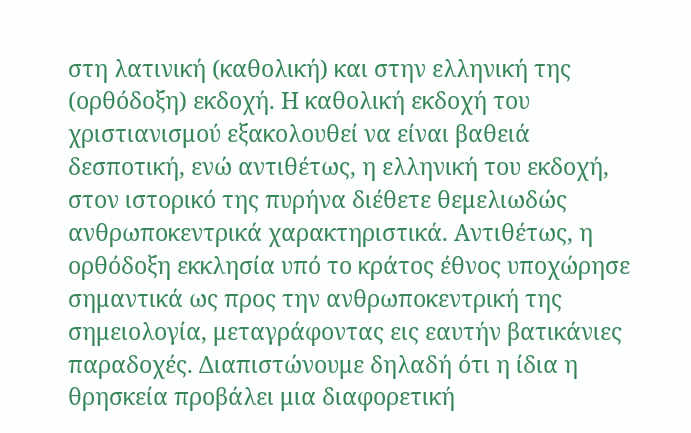στη λατινική (καθολική) και στην ελληνική της (ορθόδοξη) εκδοχή. Η καθολική εκδοχή του χριστιανισμού εξακολουθεί να είναι βαθειά δεσποτική, ενώ αντιθέτως, η ελληνική του εκδοχή, στον ιστορικό της πυρήνα διέθετε θεμελιωδώς ανθρωποκεντρικά χαρακτηριστικά. Αντιθέτως, η ορθόδοξη εκκλησία υπό το κράτος έθνος υποχώρησε σημαντικά ως προς την ανθρωποκεντρική της σημειολογία, μεταγράφοντας εις εαυτήν βατικάνιες παραδοχές. Διαπιστώνουμε δηλαδή ότι η ίδια η θρησκεία προβάλει μια διαφορετική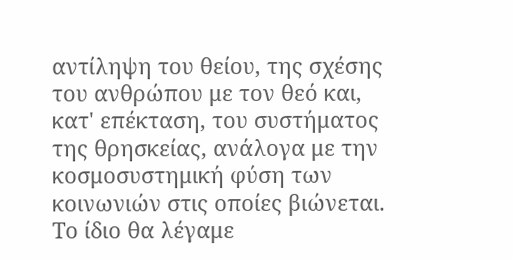αντίληψη του θείου, της σχέσης του ανθρώπου με τον θεό και, κατ' επέκταση, του συστήματος της θρησκείας, ανάλογα με την κοσμοσυστημική φύση των κοινωνιών στις οποίες βιώνεται.
Το ίδιο θα λέγαμε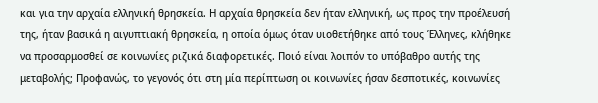και για την αρχαία ελληνική θρησκεία. Η αρχαία θρησκεία δεν ήταν ελληνική, ως προς την προέλευσή της, ήταν βασικά η αιγυπτιακή θρησκεία, η οποία όμως όταν υιοθετήθηκε από τους Έλληνες, κλήθηκε να προσαρμοσθεί σε κοινωνίες ριζικά διαφορετικές. Ποιό είναι λοιπόν το υπόβαθρο αυτής της μεταβολής; Προφανώς, το γεγονός ότι στη μία περίπτωση οι κοινωνίες ήσαν δεσποτικές, κοινωνίες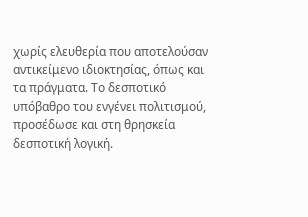χωρίς ελευθερία που αποτελούσαν αντικείμενο ιδιοκτησίας, όπως και τα πράγματα. Το δεσποτικό υπόβαθρο του ενγένει πολιτισμού, προσέδωσε και στη θρησκεία δεσποτική λογική.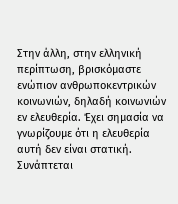Στην άλλη, στην ελληνική περίπτωση, βρισκόμαστε ενώπιον ανθρωποκεντρικών κοινωνιών, δηλαδή κοινωνιών εν ελευθερία. Έχει σημασία να γνωρίζουμε ότι η ελευθερία αυτή δεν είναι στατική. Συνάπτεται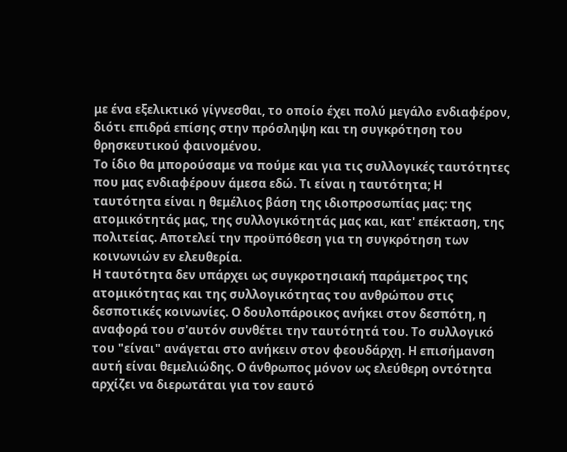με ένα εξελικτικό γίγνεσθαι, το οποίο έχει πολύ μεγάλο ενδιαφέρον, διότι επιδρά επίσης στην πρόσληψη και τη συγκρότηση του θρησκευτικού φαινομένου.
Το ίδιο θα μπορούσαμε να πούμε και για τις συλλογικές ταυτότητες που μας ενδιαφέρουν άμεσα εδώ. Τι είναι η ταυτότητα; Η ταυτότητα είναι η θεμέλιος βάση της ιδιοπροσωπίας μας: της ατομικότητάς μας, της συλλογικότητάς μας και, κατ' επέκταση, της πολιτείας. Αποτελεί την προϋπόθεση για τη συγκρότηση των κοινωνιών εν ελευθερία.
Η ταυτότητα δεν υπάρχει ως συγκροτησιακή παράμετρος της ατομικότητας και της συλλογικότητας του ανθρώπου στις δεσποτικές κοινωνίες. Ο δουλοπάροικος ανήκει στον δεσπότη, η αναφορά του σ'αυτόν συνθέτει την ταυτότητά του. Το συλλογικό του "είναι" ανάγεται στο ανήκειν στον φεουδάρχη. Η επισήμανση αυτή είναι θεμελιώδης. Ο άνθρωπος μόνον ως ελεύθερη οντότητα αρχίζει να διερωτάται για τον εαυτό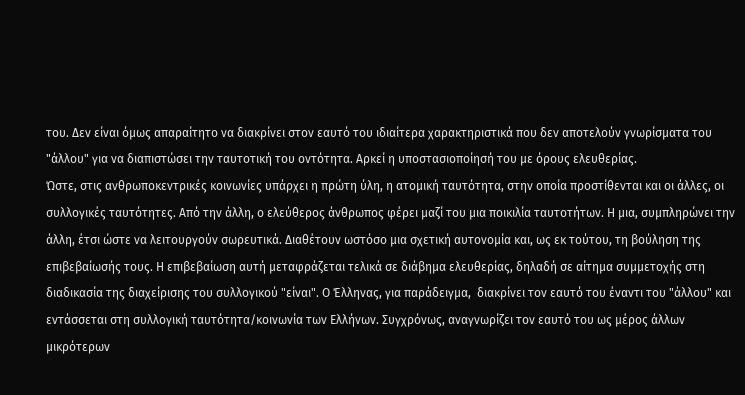του. Δεν είναι όμως απαραίτητο να διακρίνει στον εαυτό του ιδιαίτερα χαρακτηριστικά που δεν αποτελούν γνωρίσματα του "άλλου" για να διαπιστώσει την ταυτοτική του οντότητα. Αρκεί η υποστασιοποίησή του με όρους ελευθερίας.
Ώστε, στις ανθρωποκεντρικές κοινωνίες υπάρχει η πρώτη ύλη, η ατομική ταυτότητα, στην οποία προστίθενται και οι άλλες, οι συλλογικές ταυτότητες. Από την άλλη, ο ελεύθερος άνθρωπος φέρει μαζί του μια ποικιλία ταυτοτήτων. Η μια, συμπληρώνει την άλλη, έτσι ώστε να λειτουργούν σωρευτικά. Διαθέτουν ωστόσο μια σχετική αυτονομία και, ως εκ τούτου, τη βούληση της επιβεβαίωσής τους. Η επιβεβαίωση αυτή μεταφράζεται τελικά σε διάβημα ελευθερίας, δηλαδή σε αίτημα συμμετοχής στη διαδικασία της διαχείρισης του συλλογικού "είναι". Ο Έλληνας, για παράδειγμα,  διακρίνει τον εαυτό του έναντι του "άλλου" και εντάσσεται στη συλλογική ταυτότητα/κοινωνία των Ελλήνων. Συγχρόνως, αναγνωρίζει τον εαυτό του ως μέρος άλλων μικρότερων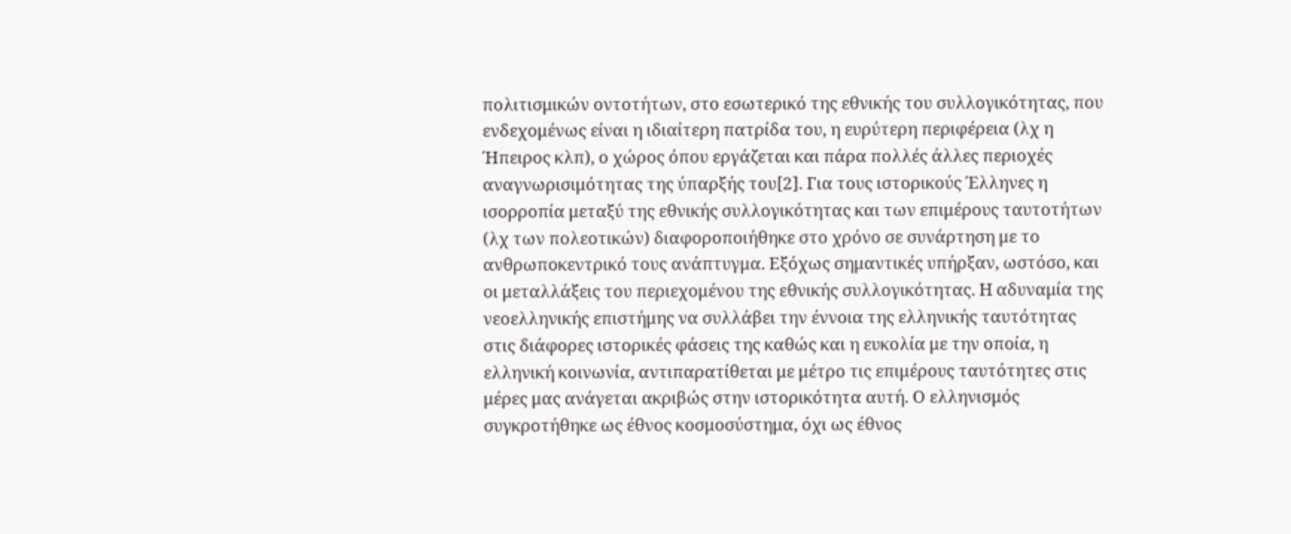πολιτισμικών οντοτήτων, στο εσωτερικό της εθνικής του συλλογικότητας, που ενδεχομένως είναι η ιδιαίτερη πατρίδα του, η ευρύτερη περιφέρεια (λχ η Ήπειρος κλπ), ο χώρος όπου εργάζεται και πάρα πολλές άλλες περιοχές αναγνωρισιμότητας της ύπαρξής του[2]. Για τους ιστορικούς Έλληνες η ισορροπία μεταξύ της εθνικής συλλογικότητας και των επιμέρους ταυτοτήτων (λχ των πολεοτικών) διαφοροποιήθηκε στο χρόνο σε συνάρτηση με το ανθρωποκεντρικό τους ανάπτυγμα. Εξόχως σημαντικές υπήρξαν, ωστόσο, και οι μεταλλάξεις του περιεχομένου της εθνικής συλλογικότητας. Η αδυναμία της νεοελληνικής επιστήμης να συλλάβει την έννοια της ελληνικής ταυτότητας στις διάφορες ιστορικές φάσεις της καθώς και η ευκολία με την οποία, η ελληνική κοινωνία, αντιπαρατίθεται με μέτρο τις επιμέρους ταυτότητες στις μέρες μας ανάγεται ακριβώς στην ιστορικότητα αυτή. Ο ελληνισμός συγκροτήθηκε ως έθνος κοσμοσύστημα, όχι ως έθνος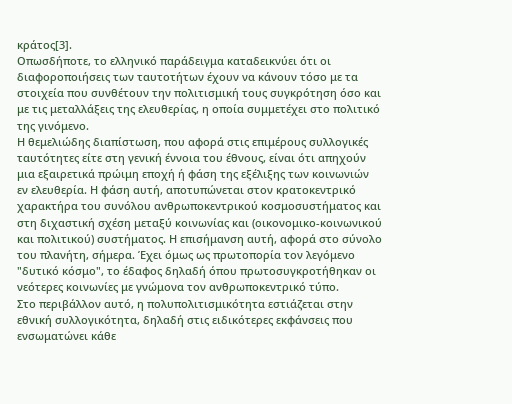κράτος[3].
Οπωσδήποτε, το ελληνικό παράδειγμα καταδεικνύει ότι οι διαφοροποιήσεις των ταυτοτήτων έχουν να κάνουν τόσο με τα στοιχεία που συνθέτουν την πολιτισμική τους συγκρότηση όσο και με τις μεταλλάξεις της ελευθερίας, η οποία συμμετέχει στο πολιτικό της γινόμενο.
Η θεμελιώδης διαπίστωση, που αφορά στις επιμέρους συλλογικές ταυτότητες είτε στη γενική έννοια του έθνους, είναι ότι απηχούν μια εξαιρετικά πρώιμη εποχή ή φάση της εξέλιξης των κοινωνιών εν ελευθερία. Η φάση αυτή, αποτυπώνεται στον κρατοκεντρικό χαρακτήρα του συνόλου ανθρωποκεντρικού κοσμοσυστήματος και στη διχαστική σχέση μεταξύ κοινωνίας και (οικονομικο-κοινωνικού και πολιτικού) συστήματος. Η επισήμανση αυτή, αφορά στο σύνολο του πλανήτη, σήμερα. Έχει όμως ως πρωτοπορία τον λεγόμενο "δυτικό κόσμο", το έδαφος δηλαδή όπου πρωτοσυγκροτήθηκαν οι νεότερες κοινωνίες με γνώμονα τον ανθρωποκεντρικό τύπο.
Στο περιβάλλον αυτό, η πολυπολιτισμικότητα εστιάζεται στην εθνική συλλογικότητα, δηλαδή στις ειδικότερες εκφάνσεις που ενσωματώνει κάθε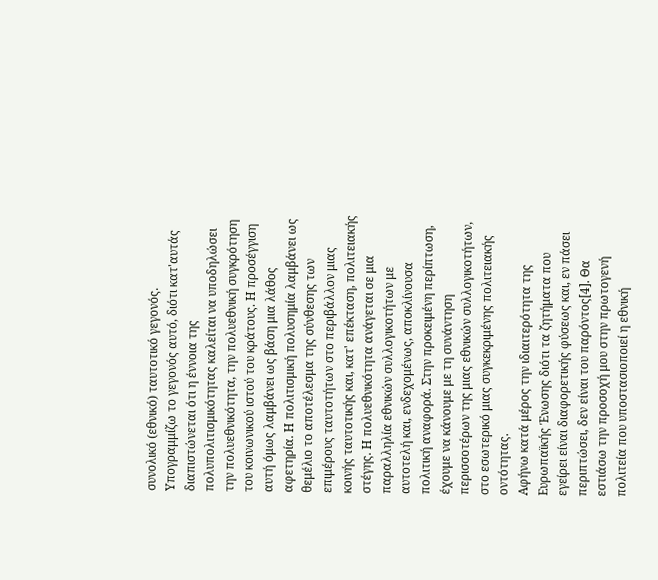συνολικό (εθνικό) ταυτοτικό γεγονός. Υπογραμμίζω το γεγονός αυτό, διότι κατ'αυτάς διαπιστώνεται ότι η έννοια της πολυπολιτισμικότητας καλείται να υποδηλώσει την πολυεθνικότητα, την πολυεθνική συγκρότηση του κοινωνικού ιστού του κράτους. Η προσέγγιση αυτή όμως λαμβάνει ως βάση μια λάθος αφετηρία. Η πολιτισμική πολυσημία λαμβάνει ως θεμέλιο το αποτέλεσμα της σύνθεσης των επιμέρους ταυτοτήτων στο περιβάλλον μιας κοινής ταυτοτικής και, κατ' επέκταση, πολιτειακής στέγης. Η πολυεθνικότητα ανάγεται σε μια παραλληλία εθνικών συλλογικοτήτων με αυτοτελή και, ενδεχομένως, αποκλίνουσα πολιτική αναφορά. Στην προκειμένη περίπτωση, έχουμε να κάνουμε με τη συνάντηση περισσοτέρων της μιας εθνικών συλλογικοτήτων, στο εσωτερικό μιας συγκεκριμένης πολιτειακής οντότητας.
Αφήνω κατά μέρος την ιδιαιτερότητα της Ευρωπαϊκής Ένωσης διότι τα ζητήματα που εγείρει είναι διαφορετικής φύσεως και, εν πάσει περιπτώσει, δεν είναι του παρόντος[4]. Θα εστιάσω την προσοχή μου στην πρωτογενή πολιτεία που υποστασιοποιεί η εθνική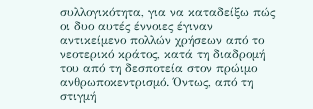συλλογικότητα, για να καταδείξω πώς οι δυο αυτές έννοιες έγιναν αντικείμενο πολλών χρήσεων από το νεοτερικό κράτος, κατά τη διαδρομή του από τη δεσποτεία στον πρώιμο ανθρωποκεντρισμό. Όντως, από τη στιγμή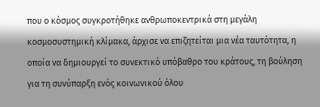που ο κόσμος συγκροτήθηκε ανθρωποκεντρικά στη μεγάλη κοσμοσυστημική κλίμακα, άρχισε να επιζητείται μια νέα ταυτότητα, η οποία να δημιουργεί το συνεκτικό υπόβαθρο του κράτους, τη βούληση για τη συνύπαρξη ενός κοινωνικού όλου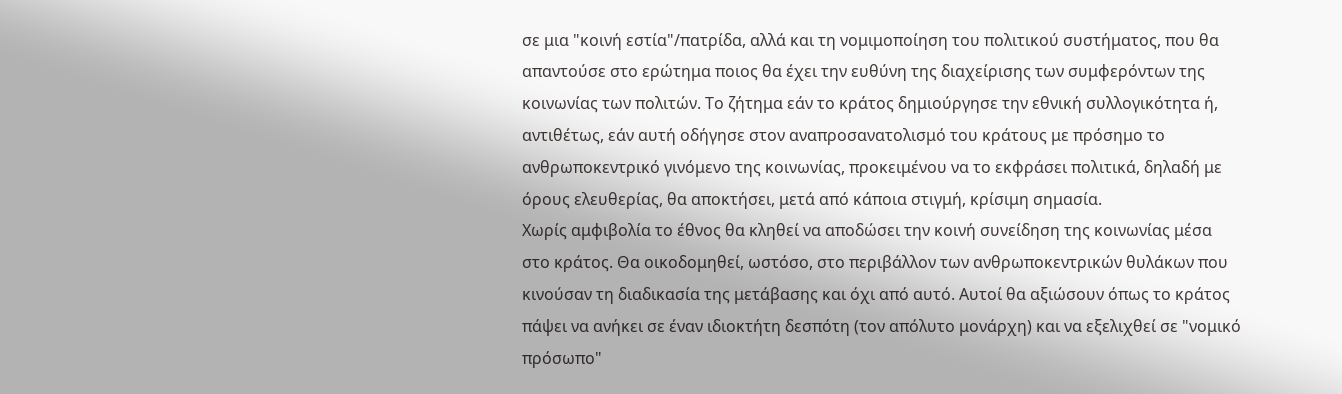σε μια "κοινή εστία"/πατρίδα, αλλά και τη νομιμοποίηση του πολιτικού συστήματος, που θα απαντούσε στο ερώτημα ποιος θα έχει την ευθύνη της διαχείρισης των συμφερόντων της κοινωνίας των πολιτών. Το ζήτημα εάν το κράτος δημιούργησε την εθνική συλλογικότητα ή, αντιθέτως, εάν αυτή οδήγησε στον αναπροσανατολισμό του κράτους με πρόσημο το ανθρωποκεντρικό γινόμενο της κοινωνίας, προκειμένου να το εκφράσει πολιτικά, δηλαδή με όρους ελευθερίας, θα αποκτήσει, μετά από κάποια στιγμή, κρίσιμη σημασία.
Χωρίς αμφιβολία το έθνος θα κληθεί να αποδώσει την κοινή συνείδηση της κοινωνίας μέσα στο κράτος. Θα οικοδομηθεί, ωστόσο, στο περιβάλλον των ανθρωποκεντρικών θυλάκων που κινούσαν τη διαδικασία της μετάβασης και όχι από αυτό. Αυτοί θα αξιώσουν όπως το κράτος πάψει να ανήκει σε έναν ιδιοκτήτη δεσπότη (τον απόλυτο μονάρχη) και να εξελιχθεί σε "νομικό πρόσωπο"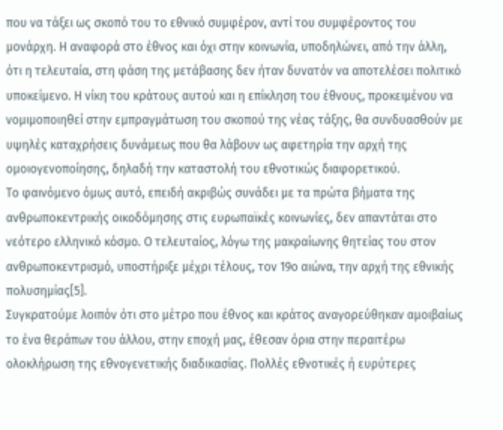που να τάξει ως σκοπό του το εθνικό συμφέρον, αντί του συμφέροντος του μονάρχη. Η αναφορά στο έθνος και όχι στην κοινωνία, υποδηλώνει, από την άλλη, ότι η τελευταία, στη φάση της μετάβασης δεν ήταν δυνατόν να αποτελέσει πολιτικό υποκείμενο. Η νίκη του κράτους αυτού και η επίκληση του έθνους, προκειμένου να νομιμοποιηθεί στην εμπραγμάτωση του σκοπού της νέας τάξης, θα συνδυασθούν με υψηλές καταχρήσεις δυνάμεως που θα λάβουν ως αφετηρία την αρχή της ομοιογενοποίησης, δηλαδή την καταστολή του εθνοτικώς διαφορετικού.
Το φαινόμενο όμως αυτό, επειδή ακριβώς συνάδει με τα πρώτα βήματα της ανθρωποκεντρικής οικοδόμησης στις ευρωπαϊκές κοινωνίες, δεν απαντάται στο νεότερο ελληνικό κόσμο. Ο τελευταίος, λόγω της μακραίωνης θητείας του στον ανθρωποκεντρισμό, υποστήριξε μέχρι τέλους, τον 19ο αιώνα, την αρχή της εθνικής πολυσημίας[5].
Συγκρατούμε λοιπόν ότι στο μέτρο που έθνος και κράτος αναγορεύθηκαν αμοιβαίως το ένα θεράπων του άλλου, στην εποχή μας, έθεσαν όρια στην περαιτέρω ολοκλήρωση της εθνογενετικής διαδικασίας. Πολλές εθνοτικές ή ευρύτερες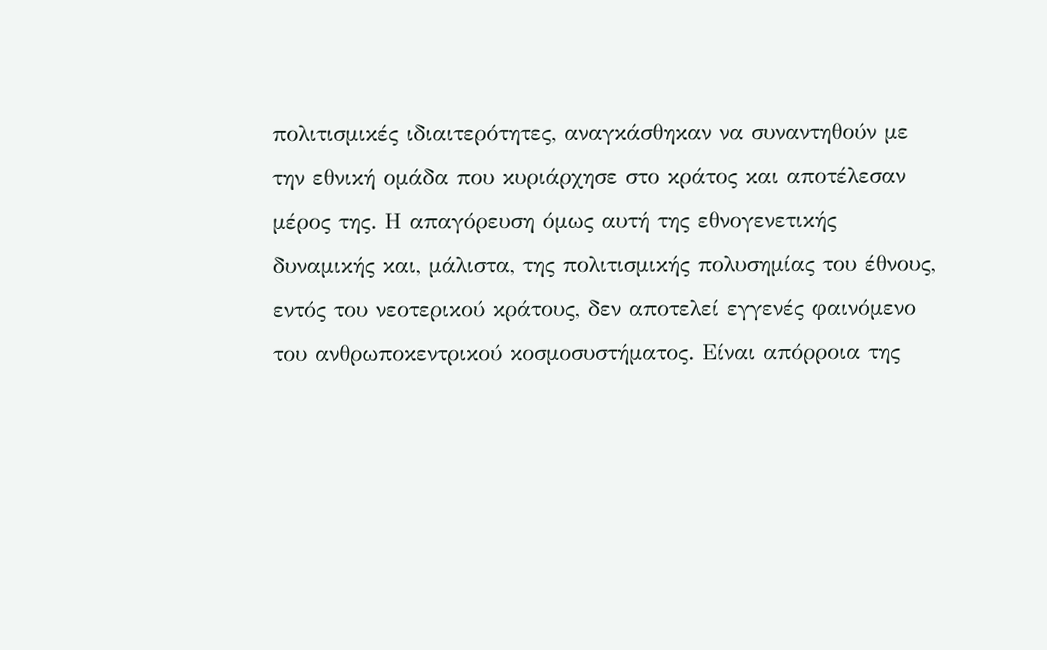πολιτισμικές ιδιαιτερότητες, αναγκάσθηκαν να συναντηθούν με την εθνική ομάδα που κυριάρχησε στο κράτος και αποτέλεσαν μέρος της. Η απαγόρευση όμως αυτή της εθνογενετικής δυναμικής και, μάλιστα, της πολιτισμικής πολυσημίας του έθνους, εντός του νεοτερικού κράτους, δεν αποτελεί εγγενές φαινόμενο του ανθρωποκεντρικού κοσμοσυστήματος. Είναι απόρροια της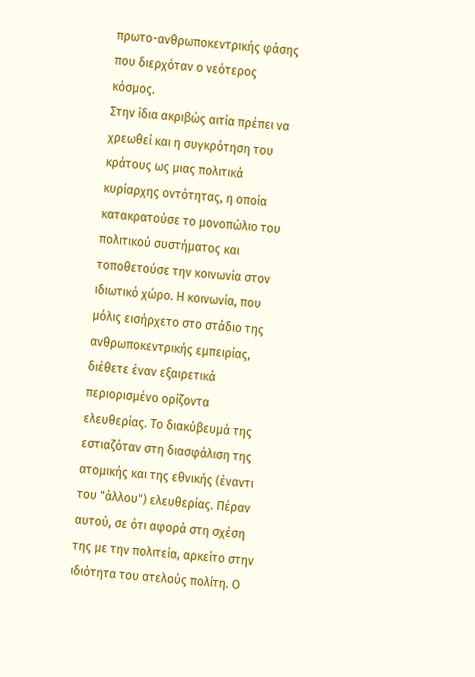πρωτο-ανθρωποκεντρικής φάσης που διερχόταν ο νεότερος κόσμος.
Στην ίδια ακριβώς αιτία πρέπει να χρεωθεί και η συγκρότηση του κράτους ως μιας πολιτικά κυρίαρχης οντότητας, η οποία κατακρατούσε το μονοπώλιο του πολιτικού συστήματος και τοποθετούσε την κοινωνία στον ιδιωτικό χώρο. Η κοινωνία, που μόλις εισήρχετο στο στάδιο της ανθρωποκεντρικής εμπειρίας, διέθετε έναν εξαιρετικά περιορισμένο ορίζοντα ελευθερίας. Το διακύβευμά της εστιαζόταν στη διασφάλιση της ατομικής και της εθνικής (έναντι του "άλλου") ελευθερίας. Πέραν αυτού, σε ότι αφορά στη σχέση της με την πολιτεία, αρκείτο στην ιδιότητα του ατελούς πολίτη. Ο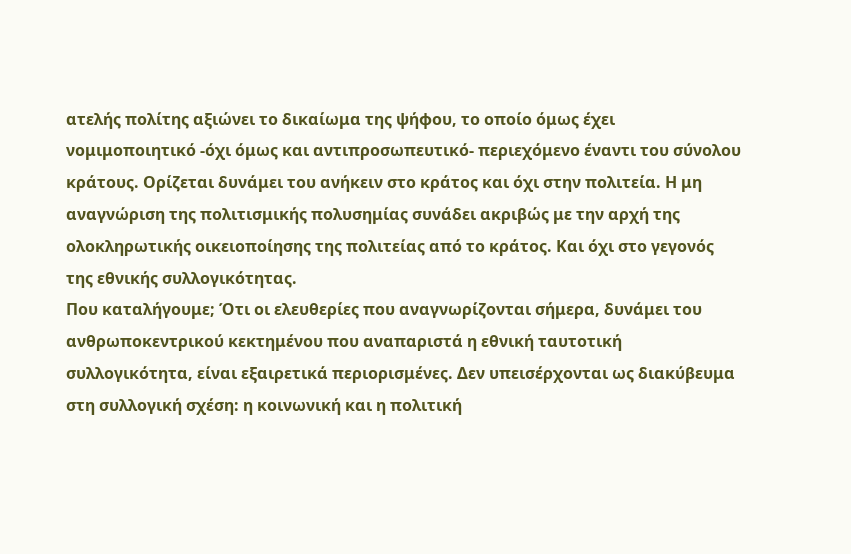ατελής πολίτης αξιώνει το δικαίωμα της ψήφου, το οποίο όμως έχει νομιμοποιητικό -όχι όμως και αντιπροσωπευτικό- περιεχόμενο έναντι του σύνολου κράτους. Ορίζεται δυνάμει του ανήκειν στο κράτος και όχι στην πολιτεία. Η μη αναγνώριση της πολιτισμικής πολυσημίας συνάδει ακριβώς με την αρχή της ολοκληρωτικής οικειοποίησης της πολιτείας από το κράτος. Και όχι στο γεγονός της εθνικής συλλογικότητας.
Που καταλήγουμε; Ότι οι ελευθερίες που αναγνωρίζονται σήμερα, δυνάμει του ανθρωποκεντρικού κεκτημένου που αναπαριστά η εθνική ταυτοτική συλλογικότητα, είναι εξαιρετικά περιορισμένες. Δεν υπεισέρχονται ως διακύβευμα στη συλλογική σχέση: η κοινωνική και η πολιτική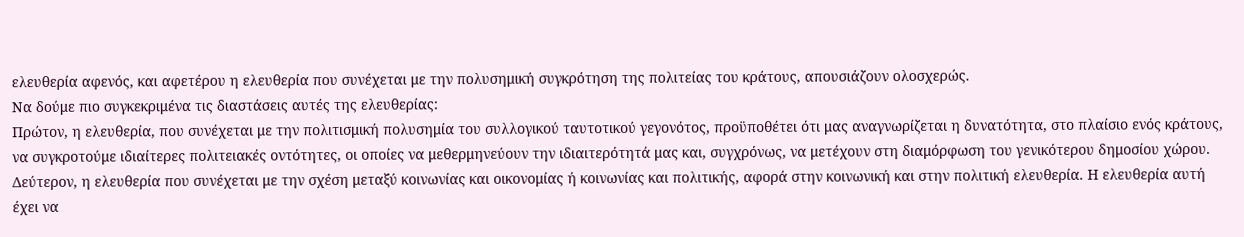ελευθερία αφενός, και αφετέρου η ελευθερία που συνέχεται με την πολυσημική συγκρότηση της πολιτείας του κράτους, απουσιάζουν ολοσχερώς.
Να δούμε πιο συγκεκριμένα τις διαστάσεις αυτές της ελευθερίας:
Πρώτον, η ελευθερία, που συνέχεται με την πολιτισμική πολυσημία του συλλογικού ταυτοτικού γεγονότος, προϋποθέτει ότι μας αναγνωρίζεται η δυνατότητα, στο πλαίσιο ενός κράτους, να συγκροτούμε ιδιαίτερες πολιτειακές οντότητες, οι οποίες να μεθερμηνεύουν την ιδιαιτερότητά μας και, συγχρόνως, να μετέχουν στη διαμόρφωση του γενικότερου δημοσίου χώρου.
Δεύτερον, η ελευθερία που συνέχεται με την σχέση μεταξύ κοινωνίας και οικονομίας ή κοινωνίας και πολιτικής, αφορά στην κοινωνική και στην πολιτική ελευθερία. Η ελευθερία αυτή έχει να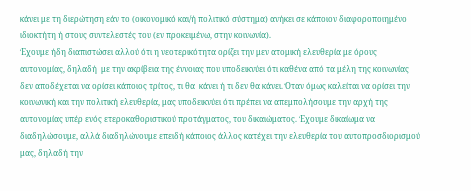κάνει με τη διερώτηση εάν το (οικονομικό και/ή πολιτικό σύστημα) ανήκει σε κάποιον διαφοροποιημένο ιδιοκτήτη ή στους συντελεστές του (εν προκειμένω, στην κοινωνία).
Έχουμε ήδη διαπιστώσει αλλού ότι η νεοτερικότητα ορίζει την μεν ατομική ελευθερία με όρους αυτονομίας, δηλαδή  με την ακρίβεια της έννοιας που υποδεικνύει ότι καθένα από τα μέλη της κοινωνίας δεν αποδέχεται να ορίσει κάποιος τρίτος, τι θα  κάνει ή τι δεν θα κάνει. Όταν όμως καλείται να ορίσει την κοινωνική και την πολιτική ελευθερία, μας υποδεικνύει ότι πρέπει να απεμπολήσουμε την αρχή της αυτονομίας υπέρ ενός ετεροκαθοριστικού προτάγματος, του δικαιώματος. Έχουμε δικαίωμα να διαδηλώσουμε, αλλά διαδηλώνουμε επειδή κάποιος άλλος κατέχει την ελευθερία του αυτοπροσδιορισμού μας, δηλαδή την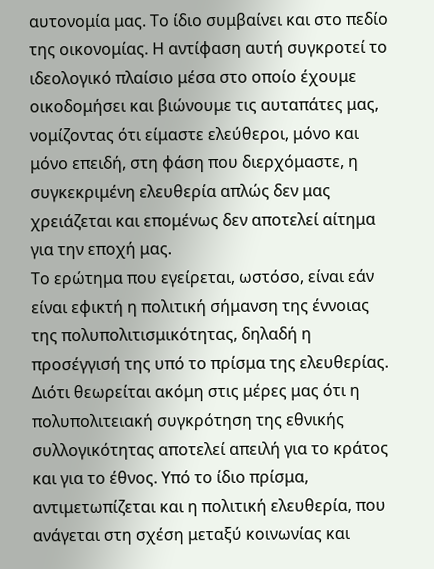αυτονομία μας. Το ίδιο συμβαίνει και στο πεδίο της οικονομίας. Η αντίφαση αυτή συγκροτεί το ιδεολογικό πλαίσιο μέσα στο οποίο έχουμε οικοδομήσει και βιώνουμε τις αυταπάτες μας, νομίζοντας ότι είμαστε ελεύθεροι, μόνο και μόνο επειδή, στη φάση που διερχόμαστε, η συγκεκριμένη ελευθερία απλώς δεν μας χρειάζεται και επομένως δεν αποτελεί αίτημα για την εποχή μας.
Το ερώτημα που εγείρεται, ωστόσο, είναι εάν είναι εφικτή η πολιτική σήμανση της έννοιας της πολυπολιτισμικότητας, δηλαδή η προσέγγισή της υπό το πρίσμα της ελευθερίας. Διότι θεωρείται ακόμη στις μέρες μας ότι η πολυπολιτειακή συγκρότηση της εθνικής συλλογικότητας αποτελεί απειλή για το κράτος και για το έθνος. Υπό το ίδιο πρίσμα, αντιμετωπίζεται και η πολιτική ελευθερία, που ανάγεται στη σχέση μεταξύ κοινωνίας και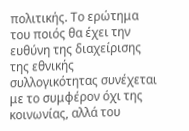πολιτικής. Το ερώτημα του ποιός θα έχει την ευθύνη της διαχείρισης της εθνικής συλλογικότητας συνέχεται με το συμφέρον όχι της κοινωνίας, αλλά του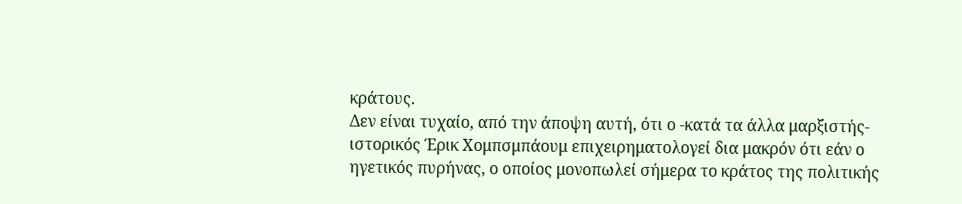κράτους.
Δεν είναι τυχαίο, από την άποψη αυτή, ότι ο -κατά τα άλλα μαρξιστής- ιστορικός Έρικ Χομπσμπάουμ επιχειρηματολογεί δια μακρόν ότι εάν ο ηγετικός πυρήνας, ο οποίος μονοπωλεί σήμερα το κράτος της πολιτικής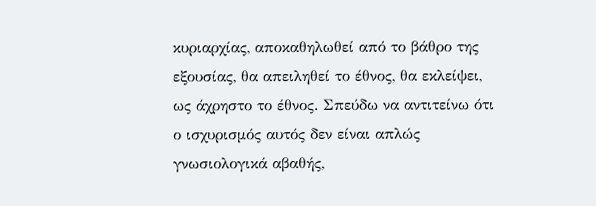κυριαρχίας, αποκαθηλωθεί από το βάθρο της εξουσίας, θα απειληθεί το έθνος, θα εκλείψει, ως άχρηστο το έθνος. Σπεύδω να αντιτείνω ότι ο ισχυρισμός αυτός δεν είναι απλώς γνωσιολογικά αβαθής,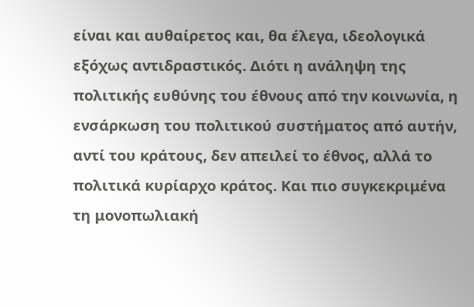είναι και αυθαίρετος και, θα έλεγα, ιδεολογικά εξόχως αντιδραστικός. Διότι η ανάληψη της πολιτικής ευθύνης του έθνους από την κοινωνία, η ενσάρκωση του πολιτικού συστήματος από αυτήν, αντί του κράτους, δεν απειλεί το έθνος, αλλά το πολιτικά κυρίαρχο κράτος. Και πιο συγκεκριμένα τη μονοπωλιακή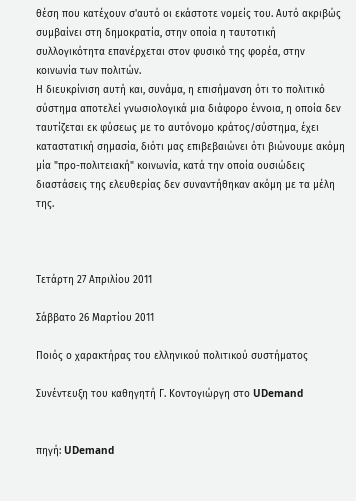θέση που κατέχουν σ'αυτό οι εκάστοτε νομείς του. Αυτό ακριβώς συμβαίνει στη δημοκρατία, στην οποία η ταυτοτική συλλογικότητα επανέρχεται στον φυσικό της φορέα, στην κοινωνία των πολιτών.
Η διευκρίνιση αυτή και, συνάμα, η επισήμανση ότι το πολιτικό σύστημα αποτελεί γνωσιολογικά μια διάφορο έννοια, η οποία δεν ταυτίζεται εκ φύσεως με το αυτόνομο κράτος/σύστημα, έχει καταστατική σημασία, διότι μας επιβεβαιώνει ότι βιώνουμε ακόμη μία "προ-πολιτειακή" κοινωνία, κατά την οποία ουσιώδεις διαστάσεις της ελευθερίας δεν συναντήθηκαν ακόμη με τα μέλη της.



Τετάρτη 27 Απριλίου 2011

Σάββατο 26 Μαρτίου 2011

Ποιός ο χαρακτήρας του ελληνικού πολιτικού συστήματος

Συνέντευξη του καθηγητή Γ. Κοντογιώργη στο UDemand


πηγή: UDemand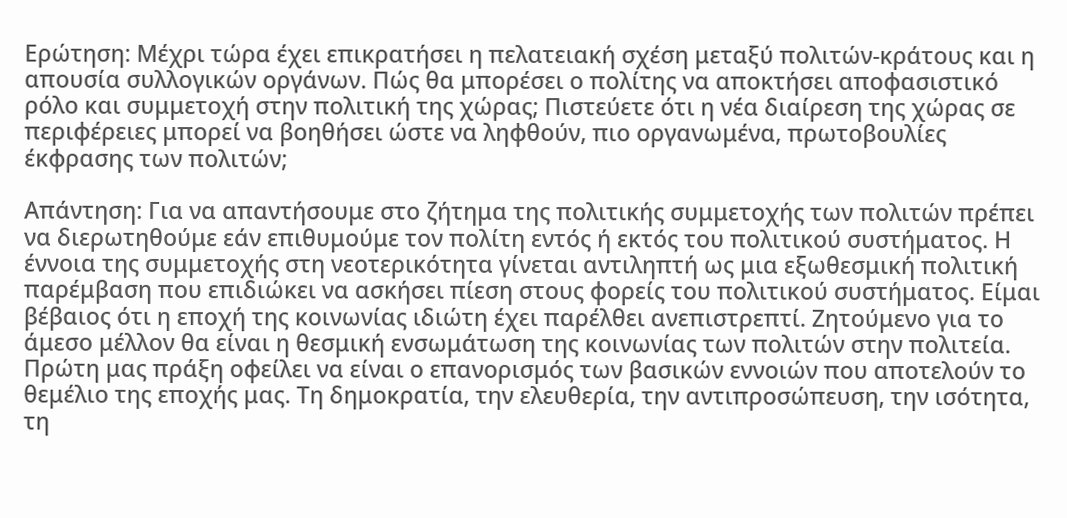Ερώτηση: Μέχρι τώρα έχει επικρατήσει η πελατειακή σχέση μεταξύ πολιτών-κράτους και η απουσία συλλογικών οργάνων. Πώς θα μπορέσει ο πολίτης να αποκτήσει αποφασιστικό ρόλο και συμμετοχή στην πολιτική της χώρας; Πιστεύετε ότι η νέα διαίρεση της χώρας σε περιφέρειες μπορεί να βοηθήσει ώστε να ληφθούν, πιο οργανωμένα, πρωτοβουλίες έκφρασης των πολιτών;

Απάντηση: Για να απαντήσουμε στο ζήτημα της πολιτικής συμμετοχής των πολιτών πρέπει να διερωτηθούμε εάν επιθυμούμε τον πολίτη εντός ή εκτός του πολιτικού συστήματος. Η έννοια της συμμετοχής στη νεοτερικότητα γίνεται αντιληπτή ως μια εξωθεσμική πολιτική παρέμβαση που επιδιώκει να ασκήσει πίεση στους φορείς του πολιτικού συστήματος. Είμαι βέβαιος ότι η εποχή της κοινωνίας ιδιώτη έχει παρέλθει ανεπιστρεπτί. Ζητούμενο για το άμεσο μέλλον θα είναι η θεσμική ενσωμάτωση της κοινωνίας των πολιτών στην πολιτεία. Πρώτη μας πράξη οφείλει να είναι ο επανορισμός των βασικών εννοιών που αποτελούν το θεμέλιο της εποχής μας. Τη δημοκρατία, την ελευθερία, την αντιπροσώπευση, την ισότητα, τη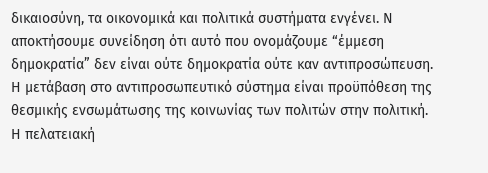δικαιοσύνη, τα οικονομικά και πολιτικά συστήματα ενγένει. Ν αποκτήσουμε συνείδηση ότι αυτό που ονομάζουμε “έμμεση δημοκρατία” δεν είναι ούτε δημοκρατία ούτε καν αντιπροσώπευση. Η μετάβαση στο αντιπροσωπευτικό σύστημα είναι προϋπόθεση της θεσμικής ενσωμάτωσης της κοινωνίας των πολιτών στην πολιτική. Η πελατειακή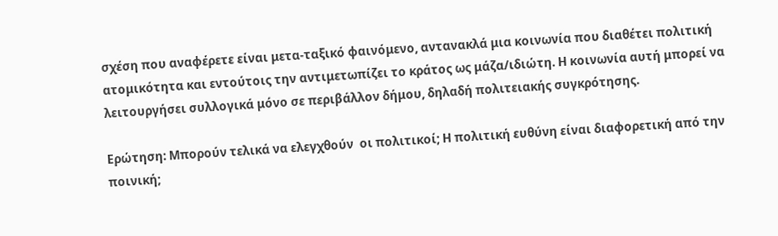σχέση που αναφέρετε είναι μετα-ταξικό φαινόμενο, αντανακλά μια κοινωνία που διαθέτει πολιτική ατομικότητα και εντούτοις την αντιμετωπίζει το κράτος ως μάζα/ιδιώτη. Η κοινωνία αυτή μπορεί να λειτουργήσει συλλογικά μόνο σε περιβάλλον δήμου, δηλαδή πολιτειακής συγκρότησης.

Ερώτηση: Μπορούν τελικά να ελεγχθούν  οι πολιτικοί; Η πολιτική ευθύνη είναι διαφορετική από την ποινική;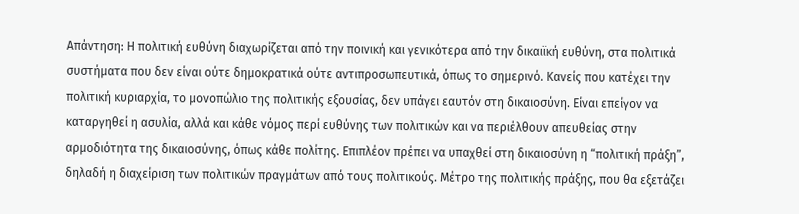Απάντηση: Η πολιτική ευθύνη διαχωρίζεται από την ποινική και γενικότερα από την δικαιϊκή ευθύνη, στα πολιτικά συστήματα που δεν είναι ούτε δημοκρατικά ούτε αντιπροσωπευτικά, όπως το σημερινό. Κανείς που κατέχει την πολιτική κυριαρχία, το μονοπώλιο της πολιτικής εξουσίας, δεν υπάγει εαυτόν στη δικαιοσύνη. Είναι επείγον να καταργηθεί η ασυλία, αλλά και κάθε νόμος περί ευθύνης των πολιτικών και να περιέλθουν απευθείας στην αρμοδιότητα της δικαιοσύνης, όπως κάθε πολίτης. Επιπλέον πρέπει να υπαχθεί στη δικαιοσύνη η “πολιτική πράξη”, δηλαδή η διαχείριση των πολιτικών πραγμάτων από τους πολιτικούς. Μέτρο της πολιτικής πράξης, που θα εξετάζει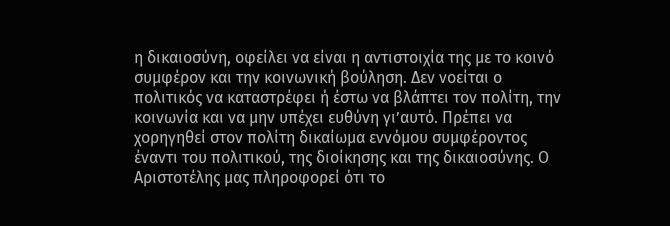η δικαιοσύνη, οφείλει να είναι η αντιστοιχία της με το κοινό συμφέρον και την κοινωνική βούληση. Δεν νοείται ο πολιτικός να καταστρέφει ή έστω να βλάπτει τον πολίτη, την κοινωνία και να μην υπέχει ευθύνη γι’αυτό. Πρέπει να χορηγηθεί στον πολίτη δικαίωμα εννόμου συμφέροντος έναντι του πολιτικού, της διοίκησης και της δικαιοσύνης. Ο Αριστοτέλης μας πληροφορεί ότι το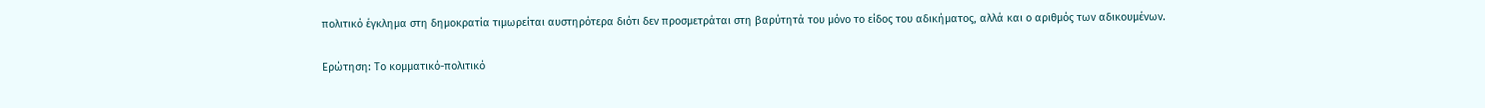πολιτικό έγκλημα στη δημοκρατία τιμωρείται αυστηρότερα διότι δεν προσμετράται στη βαρύτητά του μόνο το είδος του αδικήματος, αλλά και ο αριθμός των αδικουμένων.

Ερώτηση: Το κομματικό-πολιτικό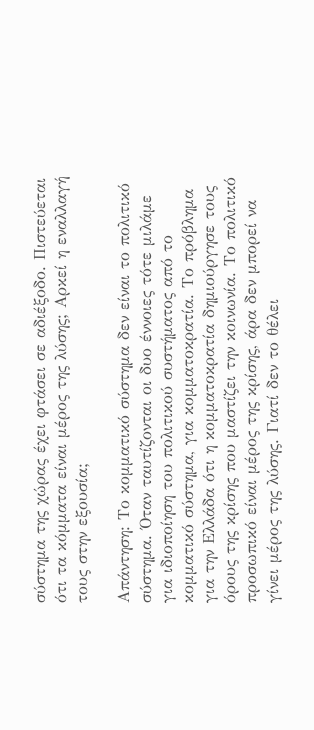σύστημα της χώρας έχει φτάσει σε αδιέξοδο. Πιστεύεται ότι τα κόμματα είναι μέρος της λύσης; Αρκεί η εναλλαγή τους στην εξουσία;

Απάντηση: Το κομματικό σύστημα δεν είναι το πολιτικό σύστημα. Όταν ταυτίζονται οι δυο έννοιες τότε μιλάμε για ιδιοποίηση του πολιτικού συστήματος από το κομματικό σύστημα, για κομματοκρατία. Το πρόβλημα για την Ελλάδα ότι η κομματοκρατία δημιούργησε τους όρους της κρίσης που μαστίζει την κοινωνία. Το πολιτικό προσωπικό είναι μέρος της κρίσης, άρα δεν μπορεί να γίνει μέρος της λύσης. Γιατί δεν το θέλει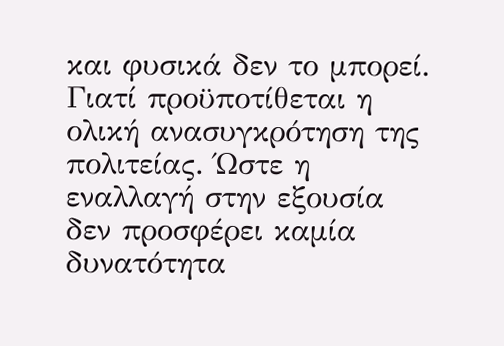και φυσικά δεν το μπορεί. Γιατί προϋποτίθεται η ολική ανασυγκρότηση της πολιτείας. Ώστε η εναλλαγή στην εξουσία δεν προσφέρει καμία δυνατότητα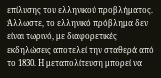επίλυσης του ελληνικού προβλήματος. Άλλωστε, το ελληνικό πρόβλημα δεν είναι τωρινό, με διαφορετικές εκδηλώσεις αποτελεί την σταθερά από το 1830. Η μεταπολίτευση μπορεί να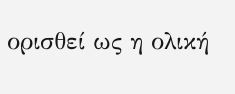ορισθεί ως η ολική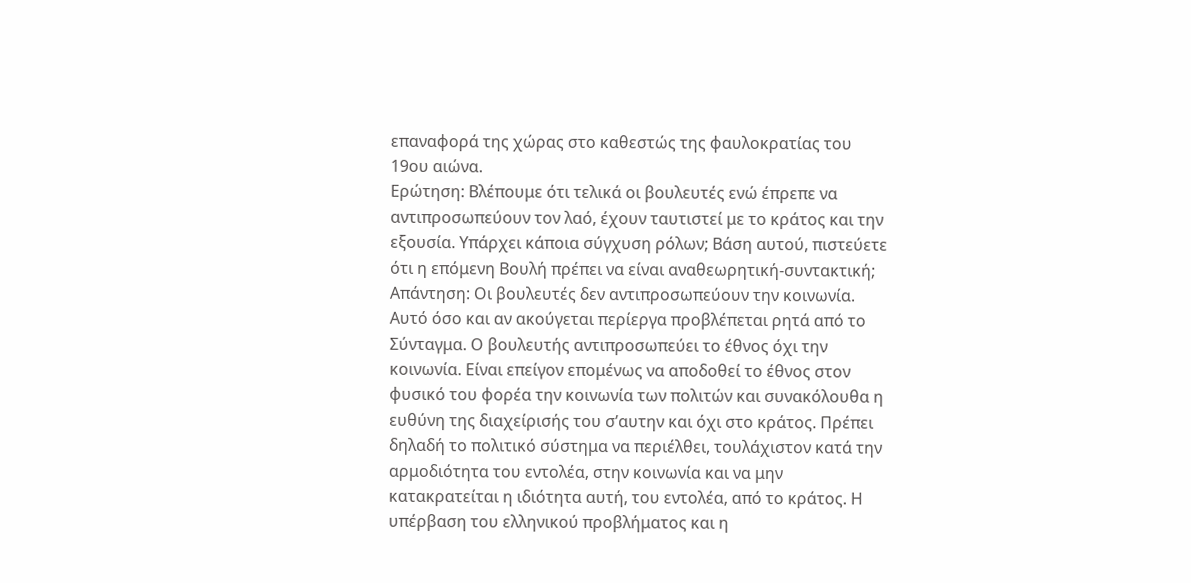επαναφορά της χώρας στο καθεστώς της φαυλοκρατίας του 19ου αιώνα.
Ερώτηση: Βλέπουμε ότι τελικά οι βουλευτές ενώ έπρεπε να αντιπροσωπεύουν τον λαό, έχουν ταυτιστεί με το κράτος και την εξουσία. Υπάρχει κάποια σύγχυση ρόλων; Βάση αυτού, πιστεύετε ότι η επόμενη Βουλή πρέπει να είναι αναθεωρητική-συντακτική;
Απάντηση: Οι βουλευτές δεν αντιπροσωπεύουν την κοινωνία. Αυτό όσο και αν ακούγεται περίεργα προβλέπεται ρητά από το Σύνταγμα. Ο βουλευτής αντιπροσωπεύει το έθνος όχι την κοινωνία. Είναι επείγον επομένως να αποδοθεί το έθνος στον φυσικό του φορέα την κοινωνία των πολιτών και συνακόλουθα η ευθύνη της διαχείρισής του σ’αυτην και όχι στο κράτος. Πρέπει δηλαδή το πολιτικό σύστημα να περιέλθει, τουλάχιστον κατά την αρμοδιότητα του εντολέα, στην κοινωνία και να μην κατακρατείται η ιδιότητα αυτή, του εντολέα, από το κράτος. Η υπέρβαση του ελληνικού προβλήματος και η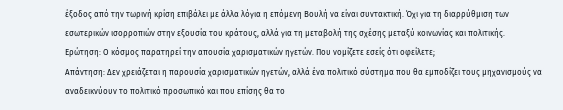έξοδος από την τωρινή κρίση επιβάλει με άλλα λόγια η επόμενη Βουλή να είναι συντακτική. Όχι για τη διαρρύθμιση των εσωτερικών ισορροπιών στην εξουσία του κράτους, αλλά για τη μεταβολή της σχέσης μεταξύ κοινωνίας και πολιτικής.
Ερώτηση: Ο κόσμος παρατηρεί την απουσία χαρισματικών ηγετών. Που νομίζετε εσείς ότι οφείλετε;
Απάντηση: Δεν χρειάζεται η παρουσία χαρισματικών ηγετών, αλλά ένα πολιτικό σύστημα που θα εμποδίζει τους μηχανισμούς να αναδεικνύουν το πολιτικό προσωπικό και που επίσης θα το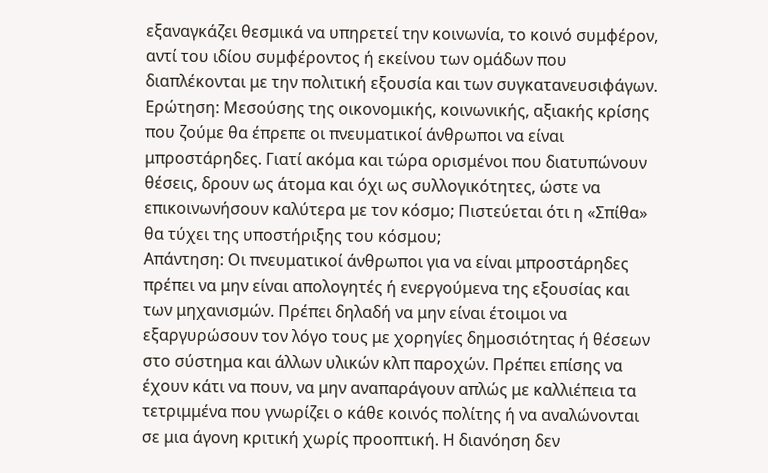εξαναγκάζει θεσμικά να υπηρετεί την κοινωνία, το κοινό συμφέρον, αντί του ιδίου συμφέροντος ή εκείνου των ομάδων που διαπλέκονται με την πολιτική εξουσία και των συγκατανευσιφάγων.
Ερώτηση: Μεσούσης της οικονομικής, κοινωνικής, αξιακής κρίσης που ζούμε θα έπρεπε οι πνευματικοί άνθρωποι να είναι μπροστάρηδες. Γιατί ακόμα και τώρα ορισμένοι που διατυπώνουν θέσεις, δρουν ως άτομα και όχι ως συλλογικότητες, ώστε να επικοινωνήσουν καλύτερα με τον κόσμο; Πιστεύεται ότι η «Σπίθα» θα τύχει της υποστήριξης του κόσμου;
Απάντηση: Οι πνευματικοί άνθρωποι για να είναι μπροστάρηδες πρέπει να μην είναι απολογητές ή ενεργούμενα της εξουσίας και των μηχανισμών. Πρέπει δηλαδή να μην είναι έτοιμοι να εξαργυρώσουν τον λόγο τους με χορηγίες δημοσιότητας ή θέσεων στο σύστημα και άλλων υλικών κλπ παροχών. Πρέπει επίσης να έχουν κάτι να πουν, να μην αναπαράγουν απλώς με καλλιέπεια τα τετριμμένα που γνωρίζει ο κάθε κοινός πολίτης ή να αναλώνονται σε μια άγονη κριτική χωρίς προοπτική. Η διανόηση δεν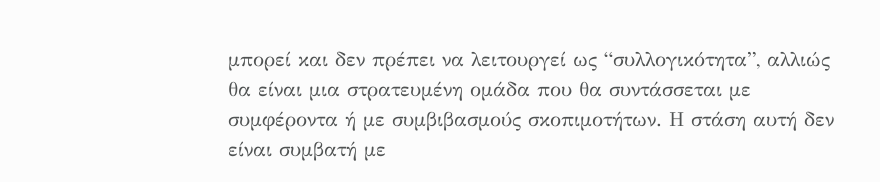μπορεί και δεν πρέπει να λειτουργεί ως “συλλογικότητα”, αλλιώς θα είναι μια στρατευμένη ομάδα που θα συντάσσεται με συμφέροντα ή με συμβιβασμούς σκοπιμοτήτων. Η στάση αυτή δεν είναι συμβατή με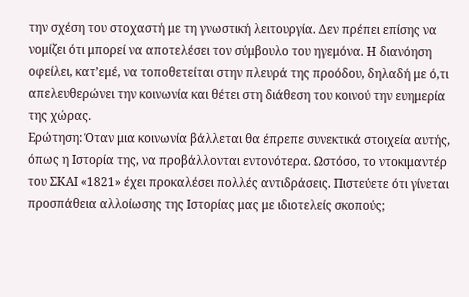την σχέση του στοχαστή με τη γνωστική λειτουργία. Δεν πρέπει επίσης να νομίζει ότι μπορεί να αποτελέσει τον σύμβουλο του ηγεμόνα. Η διανόηση οφείλει, κατ’εμέ, να τοποθετείται στην πλευρά της προόδου, δηλαδή με ό,τι απελευθερώνει την κοινωνία και θέτει στη διάθεση του κοινού την ευημερία της χώρας.
Ερώτηση: Όταν μια κοινωνία βάλλεται θα έπρεπε συνεκτικά στοιχεία αυτής, όπως η Ιστορία της, να προβάλλονται εντονότερα. Ωστόσο, το ντοκιμαντέρ του ΣΚΑΙ «1821» έχει προκαλέσει πολλές αντιδράσεις. Πιστεύετε ότι γίνεται προσπάθεια αλλοίωσης της Ιστορίας μας με ιδιοτελείς σκοπούς;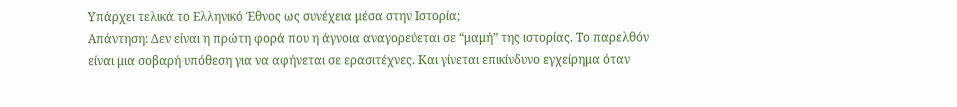Υπάρχει τελικά το Ελληνικό Έθνος ως συνέχεια μέσα στην Ιστορία;
Απάντηση: Δεν είναι η πρώτη φορά που η άγνοια αναγορεύεται σε “μαμή” της ιστορίας. Το παρελθόν είναι μια σοβαρή υπόθεση για να αφήνεται σε ερασιτέχνες. Και γίνεται επικίνδυνο εγχείρημα όταν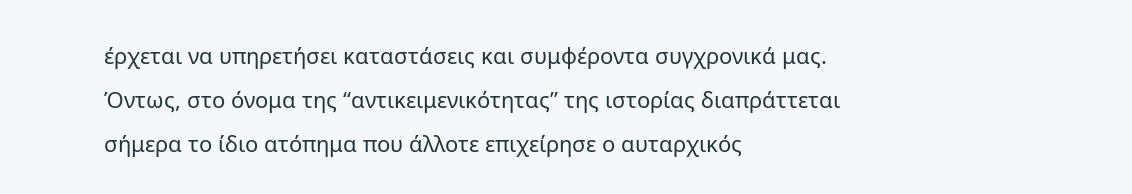έρχεται να υπηρετήσει καταστάσεις και συμφέροντα συγχρονικά μας. Όντως, στο όνομα της “αντικειμενικότητας” της ιστορίας διαπράττεται σήμερα το ίδιο ατόπημα που άλλοτε επιχείρησε ο αυταρχικός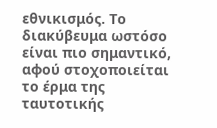εθνικισμός. Το διακύβευμα ωστόσο είναι πιο σημαντικό, αφού στοχοποιείται το έρμα της ταυτοτικής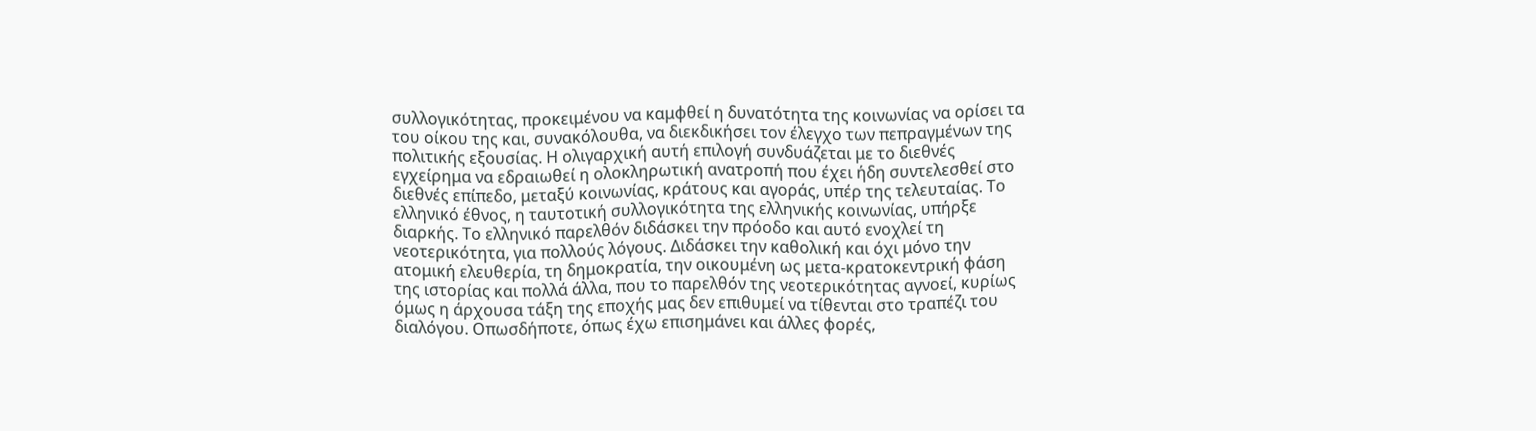συλλογικότητας, προκειμένου να καμφθεί η δυνατότητα της κοινωνίας να ορίσει τα του οίκου της και, συνακόλουθα, να διεκδικήσει τον έλεγχο των πεπραγμένων της πολιτικής εξουσίας. Η ολιγαρχική αυτή επιλογή συνδυάζεται με το διεθνές εγχείρημα να εδραιωθεί η ολοκληρωτική ανατροπή που έχει ήδη συντελεσθεί στο διεθνές επίπεδο, μεταξύ κοινωνίας, κράτους και αγοράς, υπέρ της τελευταίας. Το ελληνικό έθνος, η ταυτοτική συλλογικότητα της ελληνικής κοινωνίας, υπήρξε διαρκής. Το ελληνικό παρελθόν διδάσκει την πρόοδο και αυτό ενοχλεί τη νεοτερικότητα, για πολλούς λόγους. Διδάσκει την καθολική και όχι μόνο την ατομική ελευθερία, τη δημοκρατία, την οικουμένη ως μετα-κρατοκεντρική φάση της ιστορίας και πολλά άλλα, που το παρελθόν της νεοτερικότητας αγνοεί, κυρίως όμως η άρχουσα τάξη της εποχής μας δεν επιθυμεί να τίθενται στο τραπέζι του διαλόγου. Οπωσδήποτε, όπως έχω επισημάνει και άλλες φορές,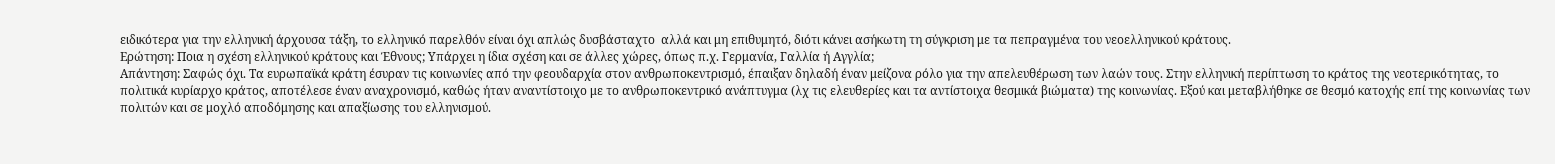ειδικότερα για την ελληνική άρχουσα τάξη, το ελληνικό παρελθόν είναι όχι απλώς δυσβάσταχτο  αλλά και μη επιθυμητό, διότι κάνει ασήκωτη τη σύγκριση με τα πεπραγμένα του νεοελληνικού κράτους.
Ερώτηση: Ποια η σχέση ελληνικού κράτους και Έθνους; Υπάρχει η ίδια σχέση και σε άλλες χώρες, όπως π.χ. Γερμανία, Γαλλία ή Αγγλία;
Απάντηση: Σαφώς όχι. Τα ευρωπαϊκά κράτη έσυραν τις κοινωνίες από την φεουδαρχία στον ανθρωποκεντρισμό, έπαιξαν δηλαδή έναν μείζονα ρόλο για την απελευθέρωση των λαών τους. Στην ελληνική περίπτωση το κράτος της νεοτερικότητας, το πολιτικά κυρίαρχο κράτος, αποτέλεσε έναν αναχρονισμό, καθώς ήταν αναντίστοιχο με το ανθρωποκεντρικό ανάπτυγμα (λχ τις ελευθερίες και τα αντίστοιχα θεσμικά βιώματα) της κοινωνίας. Εξού και μεταβλήθηκε σε θεσμό κατοχής επί της κοινωνίας των πολιτών και σε μοχλό αποδόμησης και απαξίωσης του ελληνισμού.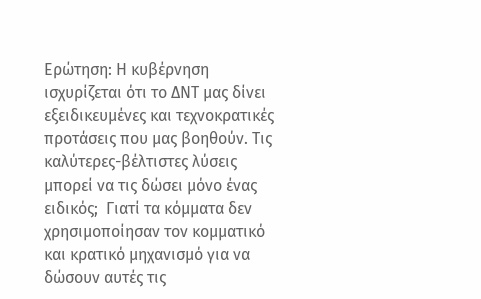Ερώτηση: Η κυβέρνηση ισχυρίζεται ότι το ΔΝΤ μας δίνει εξειδικευμένες και τεχνοκρατικές προτάσεις που μας βοηθούν. Τις καλύτερες-βέλτιστες λύσεις μπορεί να τις δώσει μόνο ένας ειδικός;  Γιατί τα κόμματα δεν χρησιμοποίησαν τον κομματικό και κρατικό μηχανισμό για να δώσουν αυτές τις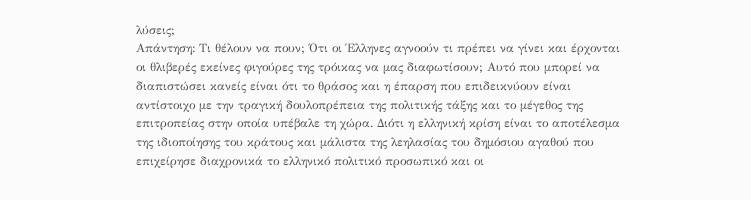λύσεις;
Απάντηση: Τι θέλουν να πουν; Ότι οι Έλληνες αγνοούν τι πρέπει να γίνει και έρχονται οι θλιβερές εκείνες φιγούρες της τρόικας να μας διαφωτίσουν; Αυτό που μπορεί να διαπιστώσει κανείς είναι ότι το θράσος και η έπαρση που επιδεικνύουν είναι αντίστοιχο με την τραγική δουλοπρέπεια της πολιτικής τάξης και το μέγεθος της επιτροπείας στην οποία υπέβαλε τη χώρα. Διότι η ελληνική κρίση είναι το αποτέλεσμα της ιδιοποίησης του κράτους και μάλιστα της λεηλασίας του δημόσιου αγαθού που επιχείρησε διαχρονικά το ελληνικό πολιτικό προσωπικό και οι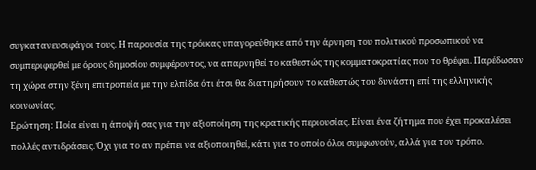συγκατανευσιφάγοι τους. Η παρουσία της τρόικας υπαγορεύθηκε από την άρνηση του πολιτικού προσωπικού να συμπεριφερθεί με όρους δημοσίου συμφέροντος, να απαρνηθεί το καθεστώς της κομματοκρατίας που το θρέφει. Παρέδωσαν τη χώρα στην ξένη επιτροπεία με την ελπίδα ότι έτσι θα διατηρήσουν το καθεστώς του δυνάστη επί της ελληνικής κοινωνίας.
Ερώτηση: Ποία είναι η άποψή σας για την αξιοποίηση της κρατικής περιουσίας. Είναι ένα ζήτημα που έχει προκαλέσει πολλές αντιδράσεις. Όχι για το αν πρέπει να αξιοποιηθεί, κάτι για το οποίο όλοι συμφωνούν, αλλά για τον τρόπο.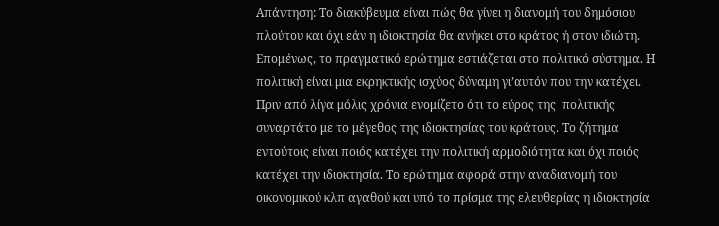Απάντηση: Το διακύβευμα είναι πώς θα γίνει η διανομή του δημόσιου πλούτου και όχι εάν η ιδιοκτησία θα ανήκει στο κράτος ή στον ιδιώτη. Επομένως, το πραγματικό ερώτημα εστιάζεται στο πολιτικό σύστημα. Η πολιτική είναι μια εκρηκτικής ισχύος δύναμη γι’αυτόν που την κατέχει. Πριν από λίγα μόλις χρόνια ενομίζετο ότι το εύρος της  πολιτικής συναρτάτο με το μέγεθος της ιδιοκτησίας του κράτους. Το ζήτημα εντούτοις είναι ποιός κατέχει την πολιτική αρμοδιότητα και όχι ποιός κατέχει την ιδιοκτησία. Το ερώτημα αφορά στην αναδιανομή του οικονομικού κλπ αγαθού και υπό το πρίσμα της ελευθερίας η ιδιοκτησία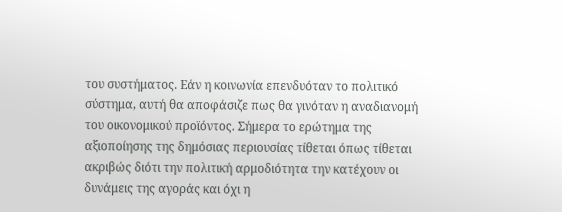του συστήματος. Εάν η κοινωνία επενδυόταν το πολιτικό σύστημα, αυτή θα αποφάσιζε πως θα γινόταν η αναδιανομή του οικονομικού προϊόντος. Σήμερα το ερώτημα της αξιοποίησης της δημόσιας περιουσίας τίθεται όπως τίθεται ακριβώς διότι την πολιτική αρμοδιότητα την κατέχουν οι δυνάμεις της αγοράς και όχι η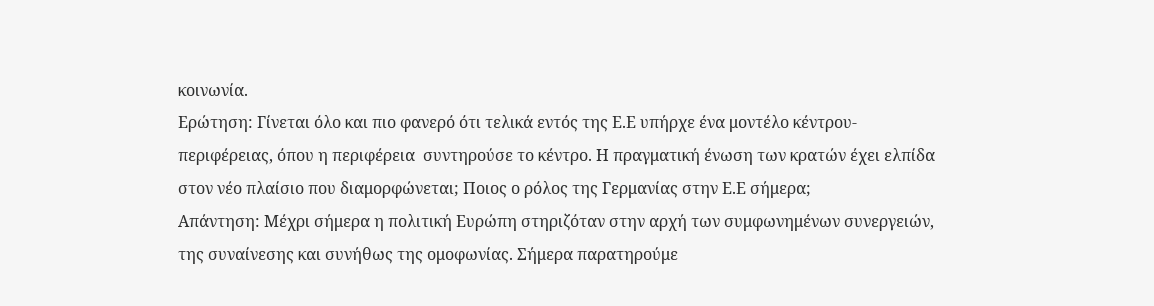κοινωνία.
Ερώτηση: Γίνεται όλο και πιο φανερό ότι τελικά εντός της Ε.Ε υπήρχε ένα μοντέλο κέντρου-περιφέρειας, όπου η περιφέρεια  συντηρούσε το κέντρο. Η πραγματική ένωση των κρατών έχει ελπίδα στον νέο πλαίσιο που διαμορφώνεται; Ποιος ο ρόλος της Γερμανίας στην Ε.Ε σήμερα;
Απάντηση: Μέχρι σήμερα η πολιτική Ευρώπη στηριζόταν στην αρχή των συμφωνημένων συνεργειών, της συναίνεσης και συνήθως της ομοφωνίας. Σήμερα παρατηρούμε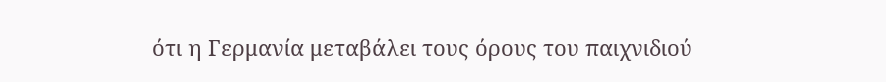ότι η Γερμανία μεταβάλει τους όρους του παιχνιδιού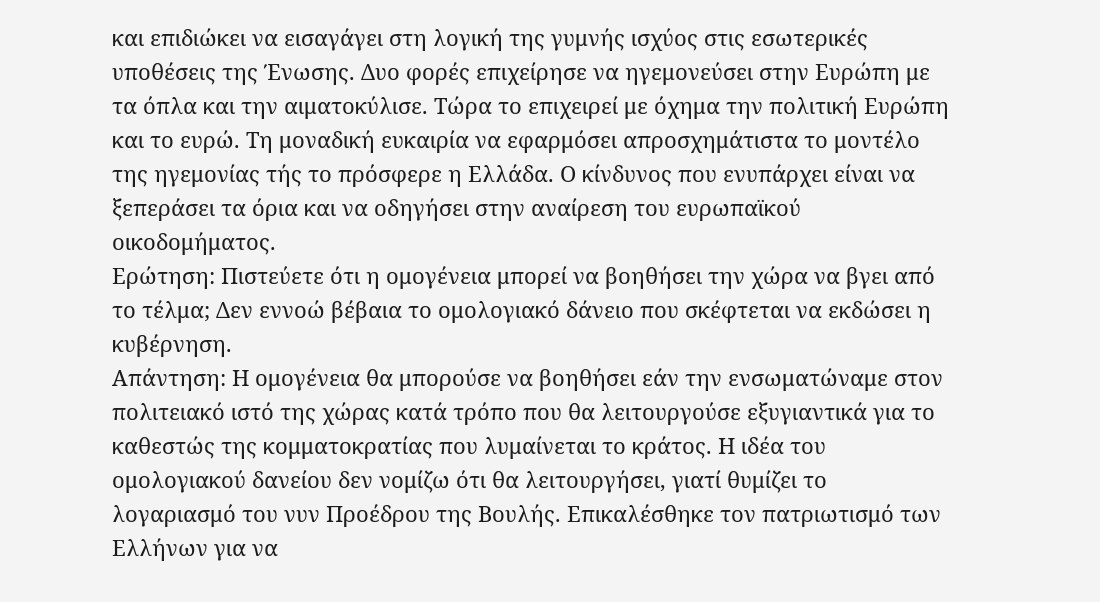και επιδιώκει να εισαγάγει στη λογική της γυμνής ισχύος στις εσωτερικές υποθέσεις της Ένωσης. Δυο φορές επιχείρησε να ηγεμονεύσει στην Ευρώπη με τα όπλα και την αιματοκύλισε. Τώρα το επιχειρεί με όχημα την πολιτική Ευρώπη και το ευρώ. Τη μοναδική ευκαιρία να εφαρμόσει απροσχημάτιστα το μοντέλο της ηγεμονίας τής το πρόσφερε η Ελλάδα. Ο κίνδυνος που ενυπάρχει είναι να ξεπεράσει τα όρια και να οδηγήσει στην αναίρεση του ευρωπαϊκού οικοδομήματος.
Ερώτηση: Πιστεύετε ότι η ομογένεια μπορεί να βοηθήσει την χώρα να βγει από το τέλμα; Δεν εννοώ βέβαια το ομολογιακό δάνειο που σκέφτεται να εκδώσει η κυβέρνηση.
Απάντηση: Η ομογένεια θα μπορούσε να βοηθήσει εάν την ενσωματώναμε στον πολιτειακό ιστό της χώρας κατά τρόπο που θα λειτουργούσε εξυγιαντικά για το καθεστώς της κομματοκρατίας που λυμαίνεται το κράτος. Η ιδέα του ομολογιακού δανείου δεν νομίζω ότι θα λειτουργήσει, γιατί θυμίζει το λογαριασμό του νυν Προέδρου της Βουλής. Επικαλέσθηκε τον πατριωτισμό των Ελλήνων για να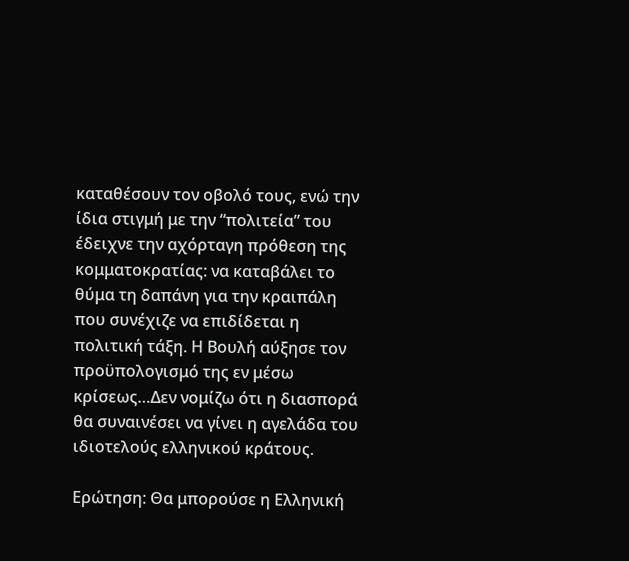καταθέσουν τον οβολό τους, ενώ την ίδια στιγμή με την “πολιτεία” του έδειχνε την αχόρταγη πρόθεση της κομματοκρατίας: να καταβάλει το θύμα τη δαπάνη για την κραιπάλη που συνέχιζε να επιδίδεται η πολιτική τάξη. Η Βουλή αύξησε τον προϋπολογισμό της εν μέσω κρίσεως…Δεν νομίζω ότι η διασπορά θα συναινέσει να γίνει η αγελάδα του ιδιοτελούς ελληνικού κράτους.

Ερώτηση: Θα μπορούσε η Ελληνική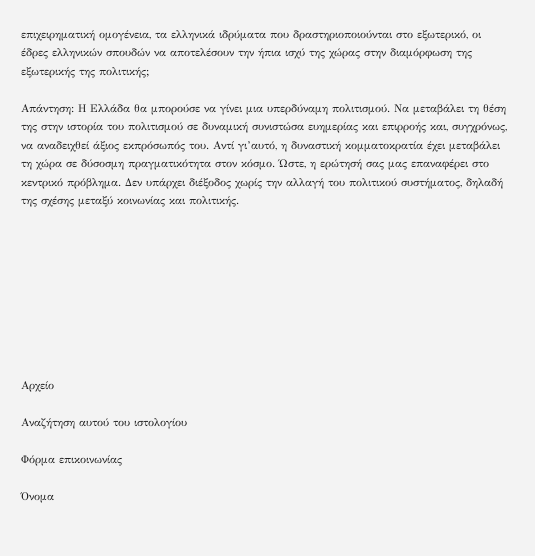επιχειρηματική ομογένεια, τα ελληνικά ιδρύματα που δραστηριοποιούνται στο εξωτερικό, οι έδρες ελληνικών σπουδών να αποτελέσουν την ήπια ισχύ της χώρας στην διαμόρφωση της εξωτερικής της πολιτικής;

Απάντηση: Η Ελλάδα θα μπορούσε να γίνει μια υπερδύναμη πολιτισμού. Να μεταβάλει τη θέση της στην ιστορία του πολιτισμού σε δυναμική συνιστώσα ευημερίας και επιρροής και, συγχρόνως, να αναδειχθεί άξιος εκπρόσωπός του. Αντί γι’αυτό, η δυναστική κομματοκρατία έχει μεταβάλει τη χώρα σε δύσοσμη πραγματικότητα στον κόσμο. Ώστε, η ερώτησή σας μας επαναφέρει στο κεντρικό πρόβλημα. Δεν υπάρχει διέξοδος χωρίς την αλλαγή του πολιτικού συστήματος, δηλαδή της σχέσης μεταξύ κοινωνίας και πολιτικής.









Αρχείο

Αναζήτηση αυτού του ιστολογίου

Φόρμα επικοινωνίας

Όνομα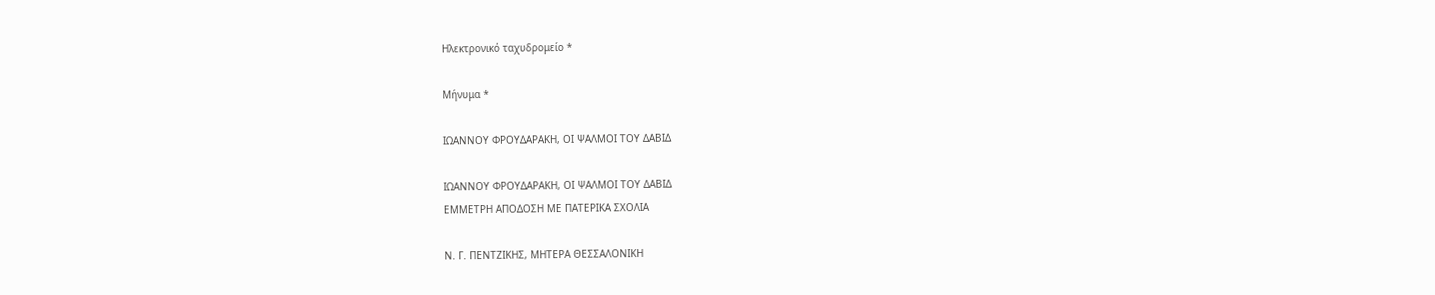Ηλεκτρονικό ταχυδρομείο *

Μήνυμα *

ΙΩΑΝΝΟΥ ΦΡΟΥΔΑΡΑΚΗ, ΟΙ ΨΑΛΜΟΙ ΤΟΥ ΔΑΒΙΔ

ΙΩΑΝΝΟΥ ΦΡΟΥΔΑΡΑΚΗ, ΟΙ ΨΑΛΜΟΙ ΤΟΥ ΔΑΒΙΔ
ΕΜΜΕΤΡΗ ΑΠΟΔΟΣΗ ΜΕ ΠΑΤΕΡΙΚΑ ΣΧΟΛΙΑ

Ν. Γ. ΠΕΝΤΖΙΚΗΣ, ΜΗΤΕΡΑ ΘΕΣΣΑΛΟΝΙΚΗ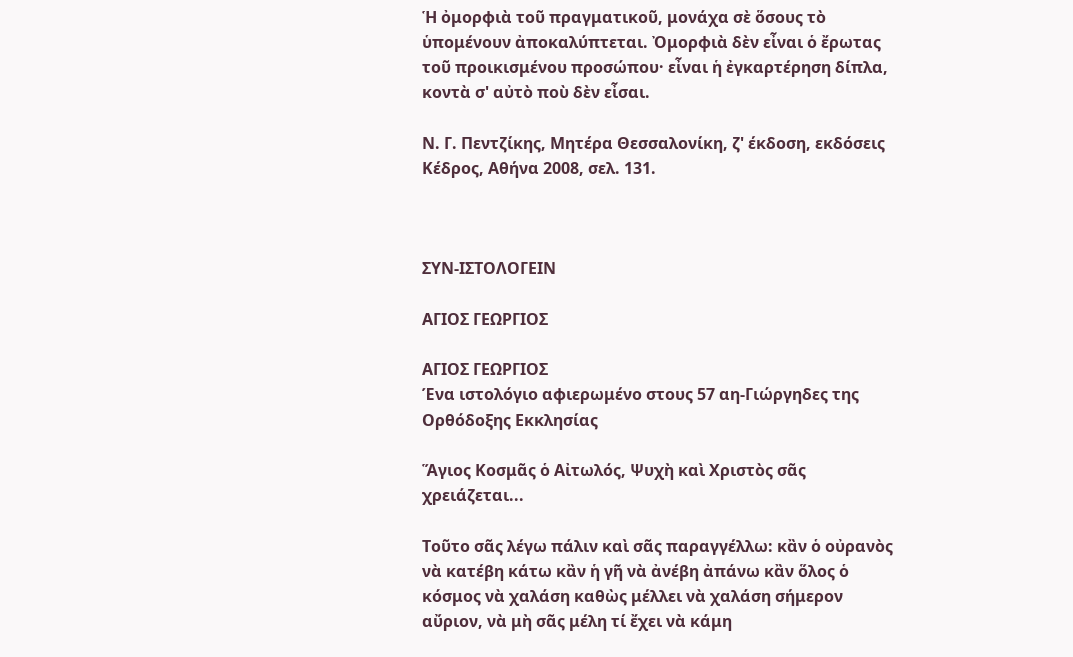Ἡ ὀμορφιὰ τοῦ πραγματικοῦ, μονάχα σὲ ὅσους τὸ ὑπομένουν ἀποκαλύπτεται. Ὀμορφιὰ δὲν εἶναι ὁ ἔρωτας τοῦ προικισμένου προσώπου· εἶναι ἡ ἐγκαρτέρηση δίπλα, κοντὰ σ' αὐτὸ ποὺ δὲν εἶσαι.

Ν. Γ. Πεντζίκης, Μητέρα Θεσσαλονίκη, ζ' έκδοση, εκδόσεις Κέδρος, Αθήνα 2008, σελ. 131.



ΣΥΝ-ΙΣΤΟΛΟΓΕΙΝ

ΑΓΙΟΣ ΓΕΩΡΓΙΟΣ

ΑΓΙΟΣ ΓΕΩΡΓΙΟΣ
Ένα ιστολόγιο αφιερωμένο στους 57 αη-Γιώργηδες της Ορθόδοξης Εκκλησίας

Ἅγιος Κοσμᾶς ὁ Αἰτωλός, Ψυχὴ καὶ Χριστὸς σᾶς χρειάζεται...

Τοῦτο σᾶς λέγω πάλιν καὶ σᾶς παραγγέλλω: κἂν ὁ οὐρανὸς νὰ κατέβη κάτω κἂν ἡ γῆ νὰ ἀνέβη ἀπάνω κἂν ὅλος ὁ κόσμος νὰ χαλάση καθὼς μέλλει νὰ χαλάση σήμερον αὔριον, νὰ μὴ σᾶς μέλη τί ἔχει νὰ κάμη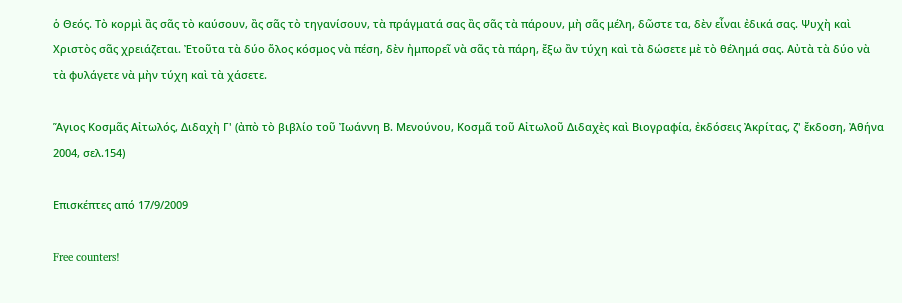ὁ Θεός. Τὸ κορμὶ ἂς σᾶς τὸ καύσουν, ἂς σᾶς τὸ τηγανίσουν, τὰ πράγματά σας ἂς σᾶς τὰ πάρουν, μὴ σᾶς μέλη, δῶστε τα, δὲν εἶναι ἐδικά σας. Ψυχὴ καὶ Χριστὸς σᾶς χρειάζεται. Ἐτοῦτα τὰ δύο ὅλος κόσμος νὰ πέση, δὲν ἠμπορεῖ νὰ σᾶς τὰ πάρη, ἔξω ἂν τύχη καὶ τὰ δώσετε μὲ τὸ θέλημά σας. Αὐτὰ τὰ δύο νὰ τὰ φυλάγετε νὰ μὴν τύχη καὶ τὰ χάσετε.

Ἅγιος Κοσμᾶς Αἰτωλός, Διδαχὴ Γ' (ἀπὸ τὸ βιβλίο τοῦ Ἰωάννη Β. Μενούνου, Κοσμᾶ τοῦ Αἰτωλοῦ Διδαχὲς καὶ Βιογραφία, ἐκδόσεις Ἀκρίτας, ζ' ἔκδοση, Ἀθήνα 2004, σελ.154)

Επισκέπτες από 17/9/2009

Free counters!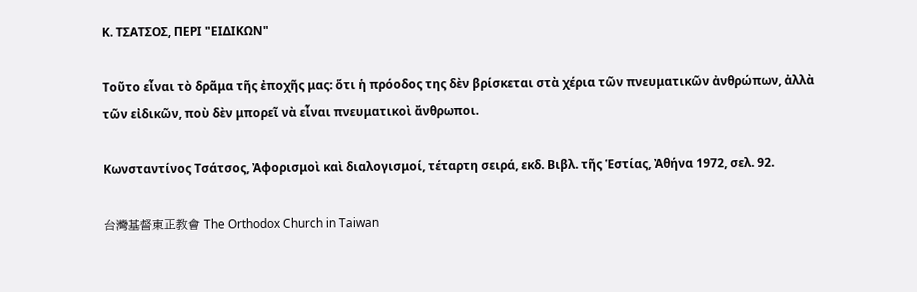Κ. ΤΣΑΤΣΟΣ, ΠΕΡΙ "ΕΙΔΙΚΩΝ"

Τοῦτο εἶναι τὸ δρᾶμα τῆς ἐποχῆς μας: ὅτι ἡ πρόοδος της δὲν βρίσκεται στὰ χέρια τῶν πνευματικῶν ἀνθρώπων, ἀλλὰ τῶν εἰδικῶν, ποὺ δὲν μπορεῖ νὰ εἶναι πνευματικοὶ ἄνθρωποι.

Κωνσταντίνος Τσάτσος, Ἀφορισμοὶ καὶ διαλογισμοί, τέταρτη σειρά, εκδ. Βιβλ. τῆς Ἑστίας, Ἀθήνα 1972, σελ. 92.

台灣基督東正教會 The Orthodox Church in Taiwan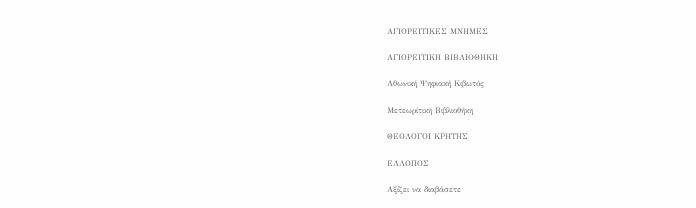ΑΓΙΟΡΕΙΤΙΚΕΣ ΜΝΗΜΕΣ

ΑΓΙΟΡΕΙΤΙΚΗ ΒΙΒΛΙΟΘΗΚΗ

Αθωνική Ψηφιακή Κιβωτός

Μετεωρίτικη Βιβλιοθήκη

ΘΕΟΛΟΓΟΙ ΚΡΗΤΗΣ

ΕΛΛΟΠΟΣ

Αξίζει να διαβάσετε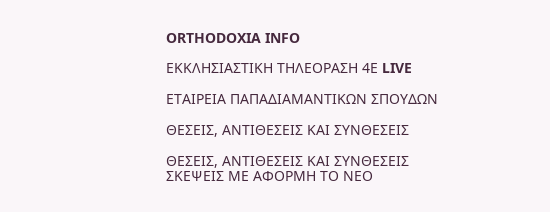ORTHODOXIA INFO

ΕΚΚΛΗΣΙΑΣΤΙΚΗ ΤΗΛΕΟΡΑΣΗ 4Ε LIVE

ΕΤΑΙΡΕΙΑ ΠΑΠΑΔΙΑΜΑΝΤΙΚΩΝ ΣΠΟΥΔΩΝ

ΘΕΣΕΙΣ, ΑΝΤΙΘΕΣΕΙΣ ΚΑΙ ΣΥΝΘΕΣΕΙΣ

ΘΕΣΕΙΣ, ΑΝΤΙΘΕΣΕΙΣ ΚΑΙ ΣΥΝΘΕΣΕΙΣ
ΣΚΕΨΕΙΣ ΜΕ ΑΦΟΡΜΗ ΤΟ ΝΕΟ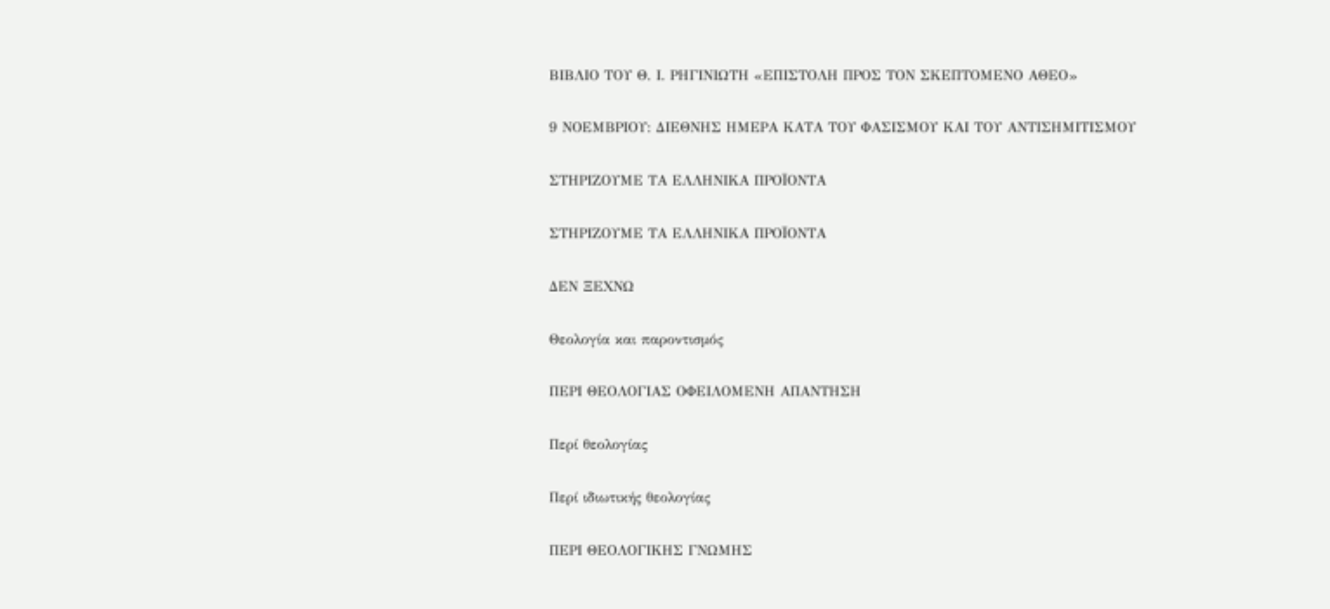ΒΙΒΛΙΟ ΤΟΥ Θ. Ι. ΡΗΓΙΝΙΩΤΗ «ΕΠΙΣΤΟΛΗ ΠΡΟΣ ΤΟΝ ΣΚΕΠΤΟΜΕΝΟ ΑΘΕΟ»

9 ΝΟΕΜΒΡΙΟΥ: ΔΙΕΘΝΗΣ ΗΜΕΡΑ ΚΑΤΑ ΤΟΥ ΦΑΣΙΣΜΟΥ ΚΑΙ ΤΟΥ ΑΝΤΙΣΗΜΙΤΙΣΜΟΥ

ΣΤΗΡΙΖΟΥΜΕ ΤΑ ΕΛΛΗΝΙΚΑ ΠΡΟΪΟΝΤΑ

ΣΤΗΡΙΖΟΥΜΕ ΤΑ ΕΛΛΗΝΙΚΑ ΠΡΟΪΟΝΤΑ

ΔΕΝ ΞΕΧΝΩ

Θεολογία και παροντισμός

ΠΕΡΙ ΘΕΟΛΟΓΙΑΣ ΟΦΕΙΛΟΜΕΝΗ ΑΠΑΝΤΗΣΗ

Περί θεολογίας

Περί ιδιωτικής θεολογίας

ΠΕΡΙ ΘΕΟΛΟΓΙΚΗΣ ΓΝΩΜΗΣ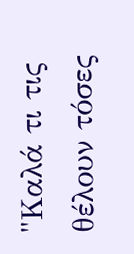"Καλά τι τις θέλουν τόσες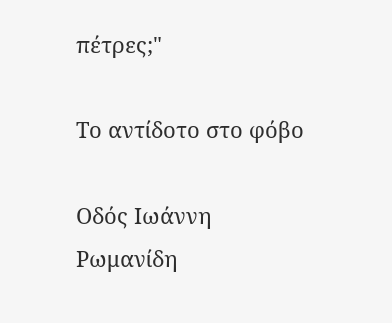πέτρες;"

Το αντίδοτο στο φόβο

Οδός Ιωάννη Ρωμανίδη